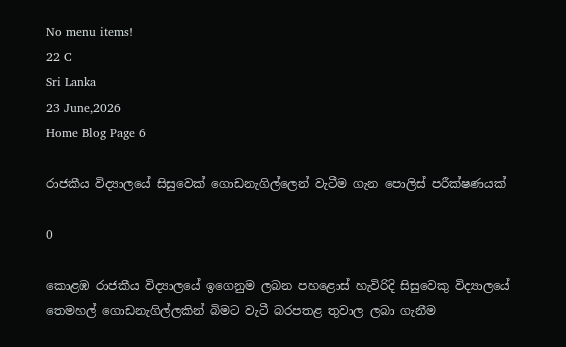No menu items!
22 C
Sri Lanka
23 June,2026
Home Blog Page 6

රාජකීය විද්‍යාලයේ සිසුවෙක් ගොඩනැගිල්ලෙන් වැටීම ගැන පොලිස් පරීක්ෂණයක්

0

කොළඹ රාජකීය විද්‍යාලයේ ඉගෙනුම ලබන පහළොස් හැවිරිදි සිසුවෙකු විද්‍යාලයේ තෙමහල් ගොඩනැගිල්ලකින් බිමට වැටී බරපතළ තුවාල ලබා ගැනීම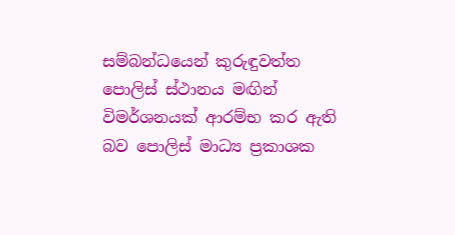සම්බන්ධයෙන් කුරුඳුවත්ත පොලිස් ස්ථානය මඟින් විමර්ශනයක් ආරම්භ කර ඇති බව පොලිස් මාධ්‍ය ප්‍රකාශක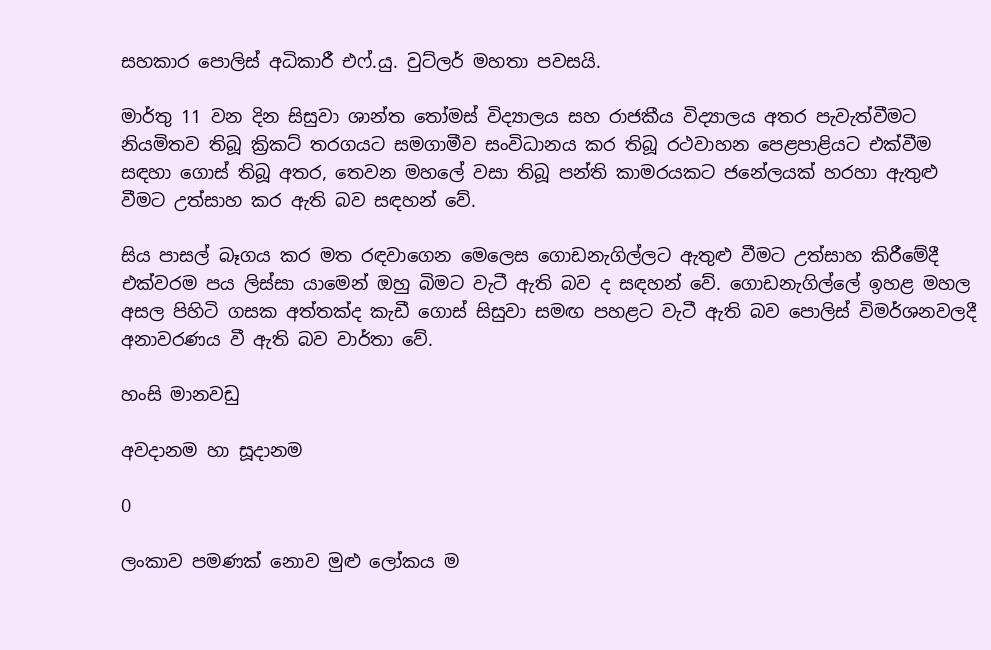සහකාර පොලිස් අධිකාරී එෆ්.යු. වුට්ලර් මහතා පවසයි.

මාර්තු 11 වන දින සිසුවා ශාන්ත තෝමස් විද්‍යාලය සහ රාජකීය විද්‍යාලය අතර පැවැත්වීමට නියමිතව තිබූ ක්‍රිකට් තරගයට සමගාමීව සංවිධානය කර තිබූ රථවාහන පෙළපාළියට එක්වීම සඳහා ගොස් තිබූ අතර, තෙවන මහලේ වසා තිබූ පන්ති කාමරයකට ජනේලයක් හරහා ඇතුළු වීමට උත්සාහ කර ඇති බව සඳහන් වේ.

සිය පාසල් බෑගය කර මත රඳවාගෙන මෙලෙස ගොඩනැගිල්ලට ඇතුළු වීමට උත්සාහ කිරීමේදී එක්වරම පය ලිස්සා යාමෙන් ඔහු බිමට වැටී ඇති බව ද සඳහන් වේ. ගොඩනැගිල්ලේ ඉහළ මහල අසල පිහිටි ගසක අත්තක්ද කැඩී ගොස් සිසුවා සමඟ පහළට වැටී ඇති බව පොලිස් විමර්ශනවලදී අනාවරණය වී ඇති බව වාර්තා වේ.

හංසි මානවඩු

අවදානම හා සූදානම

0

ලංකාව පමණක් නොව මුළු ලෝකය ම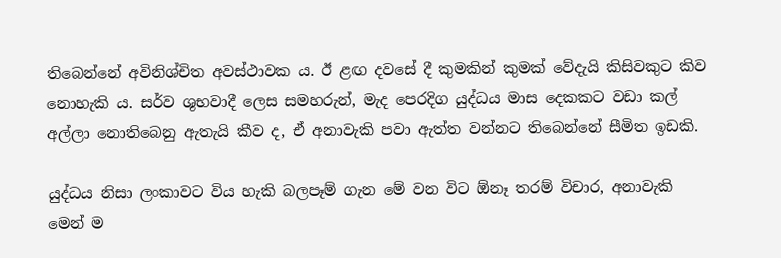තිබෙන්නේ අවිනිශ්චිත අවස්ථාවක ය. ඊ ළඟ දවසේ දී කුමකින් කුමක් වේදැයි කිසිවකුට කිව නොහැකි ය. සර්ව ශුභවාදී ලෙස සමහරුන්, මැද පෙරදිග යුද්ධය මාස දෙකකට වඩා කල් අල්ලා නොතිබෙනු ඇතැයි කීව ද, ඒ අනාවැකි පවා ඇත්ත වන්නට තිබෙන්නේ සීමිත ඉඩකි.

යුද්ධය නිසා ලංකාවට විය හැකි බලපෑම් ගැන මේ වන විට ඕනෑ තරම් විචාර, අනාවැකි මෙන් ම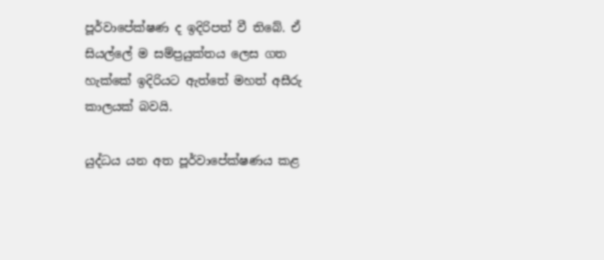පූර්වාපේක්ෂණ ද ඉදිරිපත් වී තිබේ. ඒ සියල්ලේ ම සම්ප්‍රයුක්තය ලෙස ගත හැක්කේ ඉදිරියට ඇත්තේ මහත් අසීරු කාලයක් බවයි.

යුද්ධය යන අත පූර්වාපේක්ෂණය කළ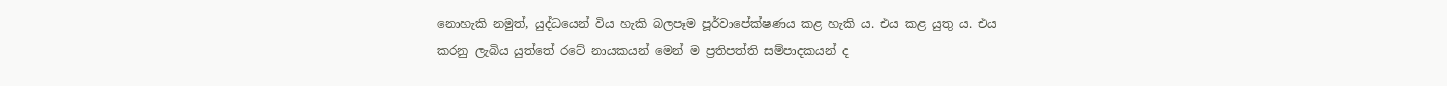නොහැකි නමුත්, යුද්ධයෙන් විය හැකි බලපෑම පූර්වාපේක්ෂණය කළ හැකි ය. එය කළ යුතු ය. එය කරනු ලැබිය යුත්තේ රටේ නායකයන් මෙන් ම ප්‍රතිපත්ති සම්පාදකයන් ද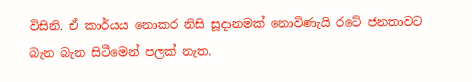විසිනි. ඒ කාර්යය නොකර නිසි සූදානමක් නොවිණැයි රටේ ජනතාවට බැන බැන සිටීමෙන් පලක් නැත.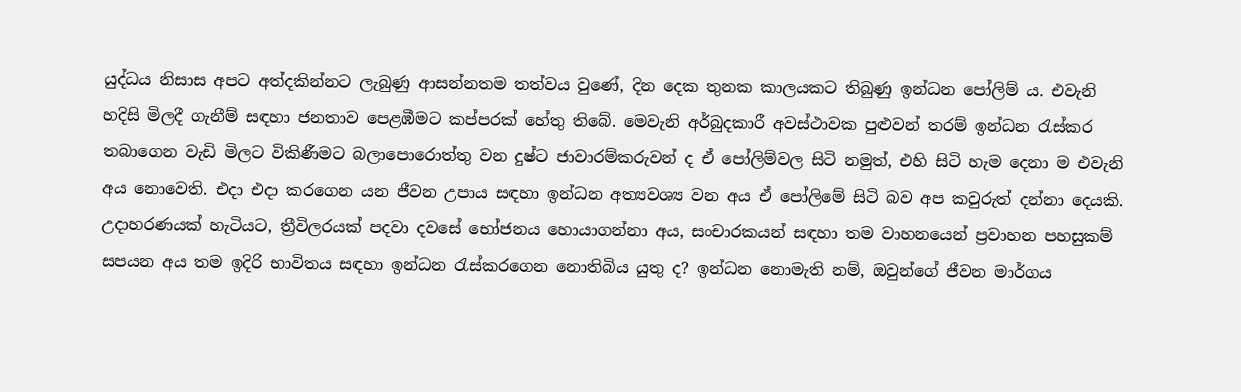යුද්ධය නිසාස අපට අත්දකින්නට ලැබුණු ආසන්නතම තත්වය වුණේ, දින දෙක තුනක කාලයකට තිබුණු ඉන්ධන පෝලිම් ය. එවැනි හදිසි මිලදී ගැනීම් සඳහා ජනතාව පෙළඹීමට කප්පරක් හේතු තිබේ. මෙවැනි අර්බුදකාරී අවස්ථාවක පුළුවන් තරම් ඉන්ධන රැස්කර තබාගෙන වැඩි මිලට විකිණීමට බලාපොරොත්තු වන දුෂ්ට ජාවාරම්කරුවන් ද ඒ පෝලිම්වල සිටි නමුත්, එහි සිටි හැම දෙනා ම එවැනි අය නොවෙති. එදා එදා කරගෙන යන ජීවන උපාය සඳහා ඉන්ධන අත්‍යවශ්‍ය වන අය ඒ පෝලිමේ සිටි බව අප කවුරුත් දන්නා දෙයකි. උදාහරණයක් හැටියට, ත්‍රීවිලරයක් පදවා දවසේ භෝජනය හොයාගන්නා අය, සංචාරකයන් සඳහා තම වාහනයෙන් ප්‍රවාහන පහසුකම් සපයන අය තම ඉදිරි භාවිතය සඳහා ඉන්ධන රැස්කරගෙන නොතිබිය යුතු ද? ඉන්ධන නොමැති නම්, ඔවුන්ගේ ජීවන මාර්ගය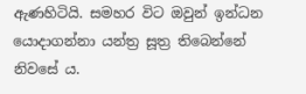ඇණහිටියි. සමහර විට ඔවුන් ඉන්ධන යොදාගන්නා යන්ත්‍ර සූත්‍ර තිබෙන්නේ නිවසේ ය.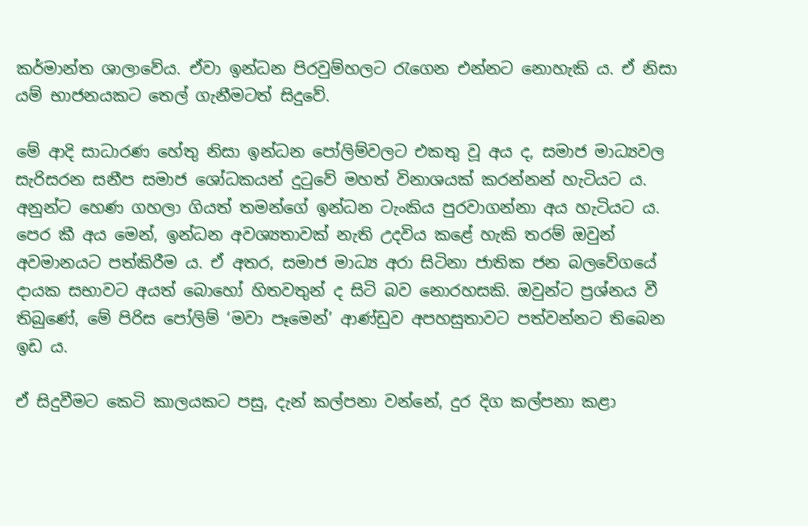කර්මාන්ත ශාලාවේය. ඒවා ඉන්ධන පිරවුම්හලට රැගෙන එන්නට නොහැකි ය. ඒ නිසා යම් භාජනයකට තෙල් ගැනීමටත් සිදුවේ.

මේ ආදි සාධාරණ හේතු නිසා ඉන්ධන පෝලිම්වලට එකතු වූ අය ද, සමාජ මාධ්‍යවල සැරිසරන සනීප සමාජ ශෝධකයන් දුටුවේ මහත් විනාශයක් කරන්නන් හැටියට ය. අනුන්ට හෙණ ගහලා ගියත් තමන්ගේ ඉන්ධන ටැංකිය පුරවාගන්නා අය හැටියට ය. පෙර කී අය මෙන්, ඉන්ධන අවශ්‍යතාවක් නැති උදවිය කළේ හැකි තරම් ඔවුන් අවමානයට පත්කිරීම ය. ඒ අතර, සමාජ මාධ්‍ය අරා සිටිනා ජාතික ජන බලවේගයේ දායක සභාවට අයත් බොහෝ හිතවතුන් ද සිටි බව නොරහසකි. ඔවුන්ට ප්‍රශ්නය වී තිබුණේ, මේ පිරිස පෝලිම් ‘මවා පෑමෙන්’ ආණ්ඩුව අපහසුතාවට පත්වන්නට තිබෙන ඉඩ ය.

ඒ සිදුවීමට කෙටි කාලයකට පසු, දැන් කල්පනා වන්නේ, දුර දිග කල්පනා කළා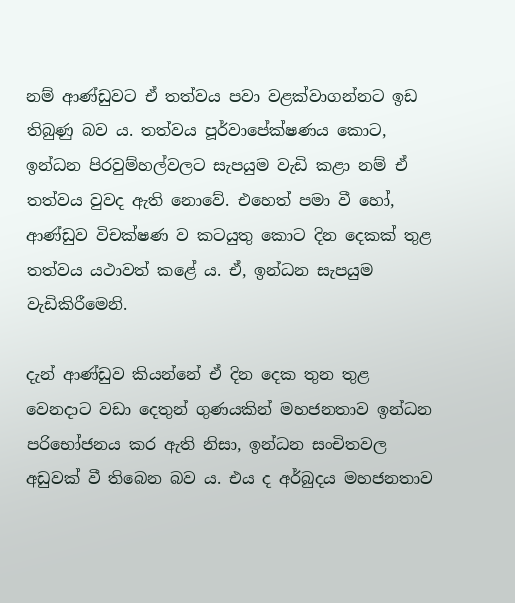නම් ආණ්ඩුවට ඒ තත්වය පවා වළක්වාගන්නට ඉඩ තිබුණු බව ය. තත්වය පූර්වාපේක්ෂණය කොට, ඉන්ධන පිරවුම්හල්වලට සැපයුම වැඩි කළා නම් ඒ තත්වය වුවද ඇති නොවේ. එහෙත් පමා වී හෝ, ආණ්ඩුව විචක්ෂණ ව කටයුතු කොට දින දෙකක් තුළ තත්වය යථාවත් කළේ ය. ඒ, ඉන්ධන සැපයුම වැඩිකිරීමෙනි.

දැන් ආණ්ඩුව කියන්නේ ඒ දින දෙක තුන තුළ වෙනදාට වඩා දෙතුන් ගුණයකින් මහජනතාව ඉන්ධන පරිභෝජනය කර ඇති නිසා, ඉන්ධන සංචිතවල අඩුවක් වී තිබෙන බව ය. එය ද අර්බුදය මහජනතාව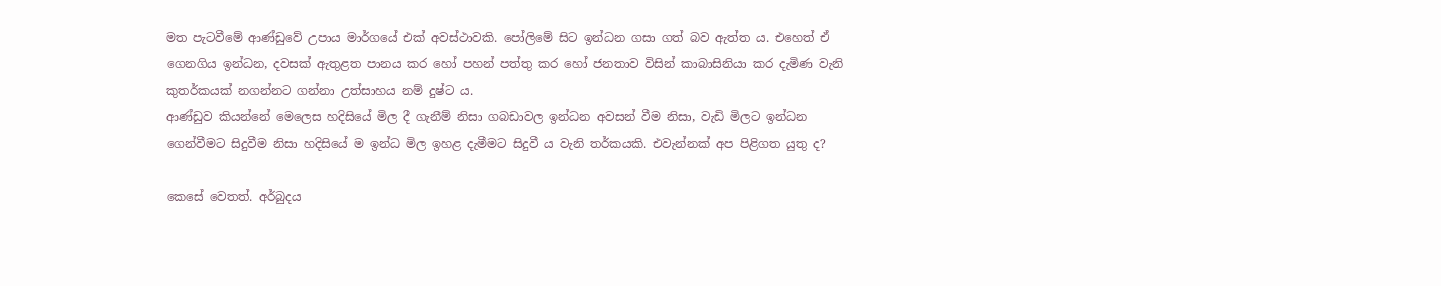මත පැටවීමේ ආණ්ඩුවේ උපාය මාර්ගයේ එක් අවස්ථාවකි. පෝලිමේ සිට ඉන්ධන ගසා ගත් බව ඇත්ත ය. එහෙත් ඒ ගෙනගිය ඉන්ධන, දවසක් ඇතුළත පානය කර හෝ පහන් පත්තු කර හෝ ජනතාව විසින් කාබාසිනියා කර දැමිණ වැනි කුතර්කයක් නගන්නට ගන්නා උත්සාහය නම් දුෂ්ට ය.
ආණ්ඩුව කියන්නේ මෙලෙස හදිසියේ මිල දී ගැනීම් නිසා ගබඩාවල ඉන්ධන අවසන් වීම නිසා, වැඩි මිලට ඉන්ධන ගෙන්වීමට සිදුවීම නිසා හදිසියේ ම ඉන්ධ මිල ඉහළ දැමීමට සිදුවී ය වැනි තර්කයකි. එවැන්නක් අප පිළිගත යුතු ද?

කෙසේ වෙතත්. අර්බුදය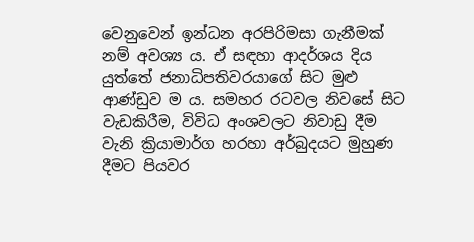වෙනුවෙන් ඉන්ධන අරපිරිමසා ගැනීමක් නම් අවශ්‍ය ය. ඒ සඳහා ආදර්ශය දිය යුත්තේ ජනාධිපතිවරයාගේ සිට මුළු ආණ්ඩුව ම ය. සමහර රටවල නිවසේ සිට වැඩකිරීම, විවිධ අංශවලට නිවාඩු දීම වැනි ක්‍රියාමාර්ග හරහා අර්බුදයට මුහුණ දීමට පියවර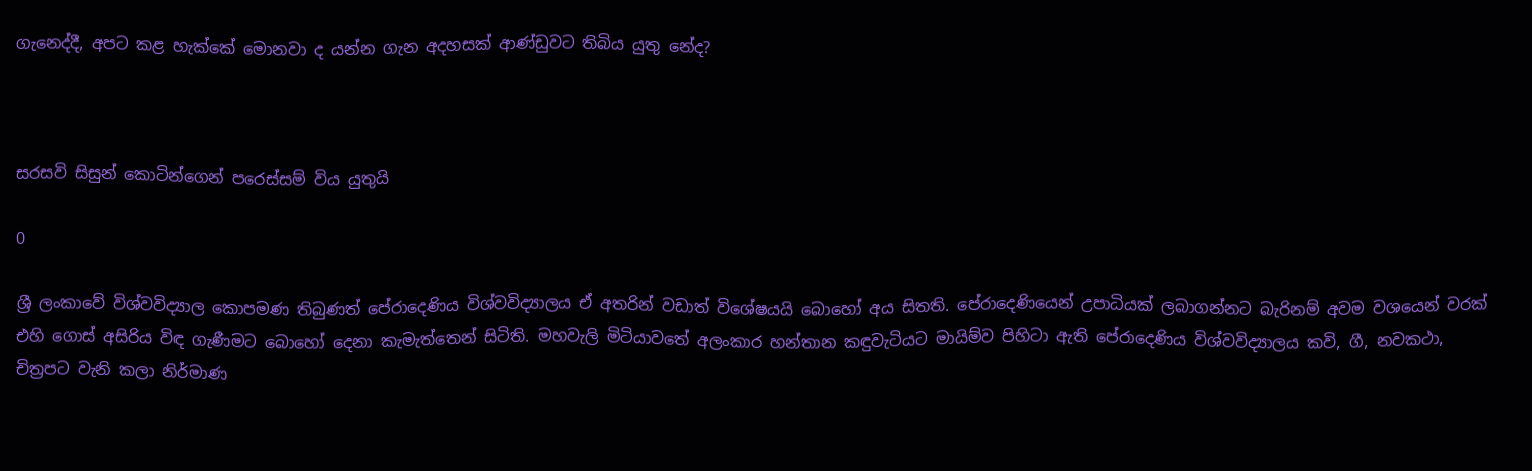ගැනෙද්දී, අපට කළ හැක්කේ මොනවා ද යන්න ගැන අදහසක් ආණ්ඩුවට තිබිය යුතු නේද?



සරසවි සිසුන් කොටින්ගෙන් පරෙස්සම් විය යුතුයි

0

ශ්‍රී ලංකාවේ විශ්වවිද්‍යාල කොපමණ තිබුණත් පේරාදෙණිය විශ්වවිද්‍යාලය ඒ අතරින් වඩාත් විශේෂයයි බොහෝ අය සිතති. පේරාදෙණියෙන් උපාධියක් ලබාගන්නට බැරිනම් අවම වශයෙන් වරක් එහි ගොස් අසිරිය විඳ ගැණීමට බොහෝ දෙනා කැමැත්තෙන් සිටිති. මහවැලි මිටියාවතේ අලංකාර හන්තාන කඳුවැටියට මායිම්ව පිහිටා ඇති පේරාදෙණිය විශ්වවිද්‍යාලය කවි, ගී, නවකථා, චිත්‍රපට වැනි කලා නිර්මාණ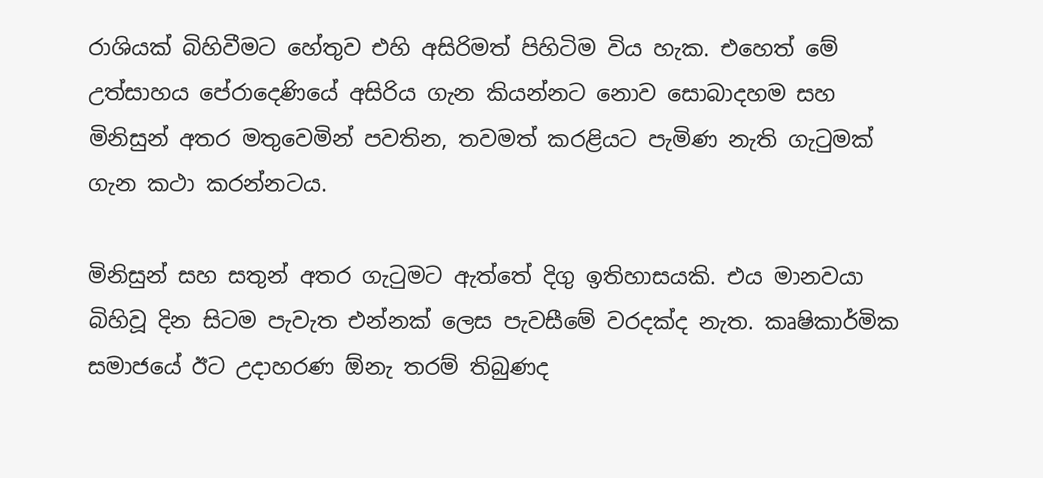රාශියක් බිහිවීමට හේතුව එහි අසිරිමත් පිහිටිම විය හැක. එහෙත් මේ උත්සාහය පේරාදෙණියේ අසිරිය ගැන කියන්නට නොව සොබාදහම සහ මිනිසුන් අතර මතුවෙමින් පවතින, තවමත් කරළියට පැමිණ නැති ගැටුමක් ගැන කථා කරන්නටය.

මිනිසුන් සහ සතුන් අතර ගැටුමට ඇත්තේ දිගු ඉතිහාසයකි. එය මානවයා බිහිවූ දින සිටම පැවැත එන්නක් ලෙස පැවසීමේ වරදක්ද නැත. කෘෂිකාර්මික සමාජයේ ඊට උදාහරණ ඕනැ තරම් තිබුණද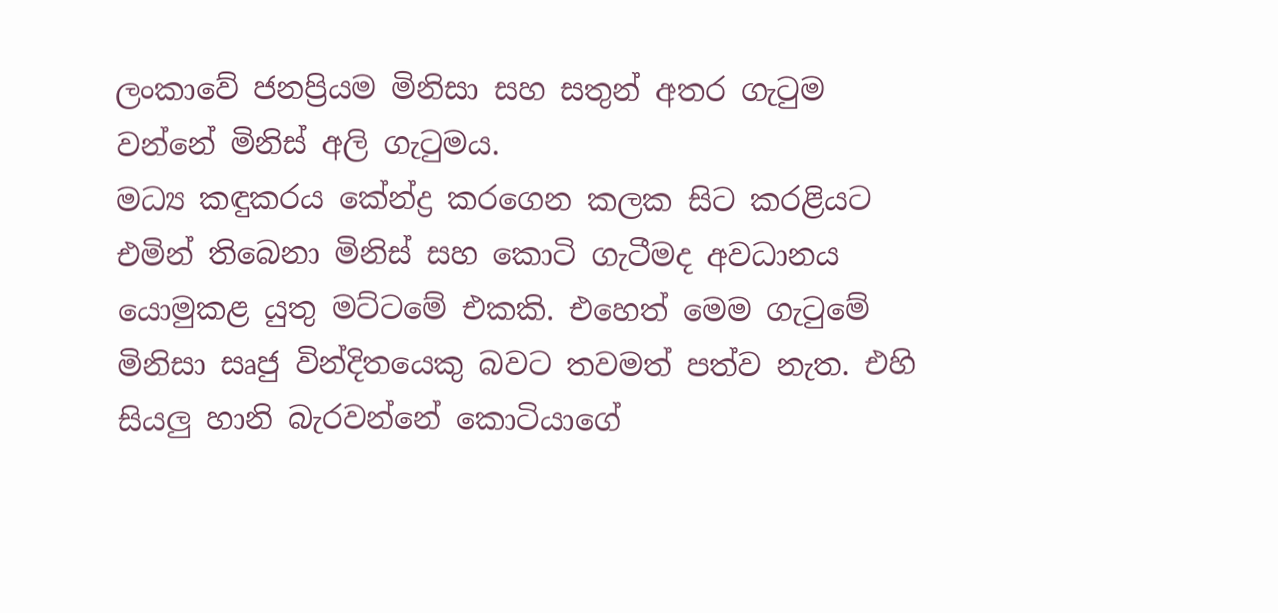ලංකාවේ ජනප්‍රියම මිනිසා සහ සතුන් අතර ගැටුම වන්නේ මිනිස් අලි ගැටුමය.
මධ්‍ය කඳුකරය කේන්ද්‍ර කරගෙන කලක සිට කරළියට එමින් තිබෙනා මිනිස් සහ කොටි ගැටීමද අවධානය යොමුකළ යුතු මට්ටමේ එකකි. එහෙත් මෙම ගැටුමේ මිනිසා සෘජු වින්දිතයෙකු බවට තවමත් පත්ව නැත. එහි සියලු හානි බැරවන්නේ කොටියාගේ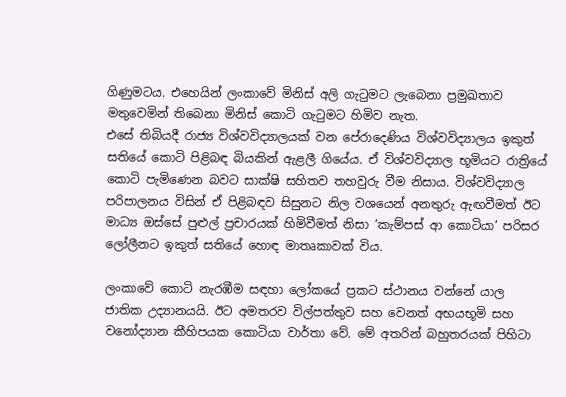ගිණුමටය. එහෙයින් ලංකාවේ මිනිස් අලි ගැටුමට ලැබෙනා ප්‍රමුඛතාව මතුවෙමින් තිබෙනා මිනිස් කොටි ගැටුමට හිමිව නැත.
එසේ තිබියදී රාජ්‍ය විශ්වවිද්‍යාලයක් වන පේරාදෙණිය විශ්වවිද්‍යාලය ඉකුත් සතියේ කොටි පිළිබඳ බියකින් ඇළලී ගියේය. ඒ විශ්වවිද්‍යාල භූමියට රාත්‍රියේ කොටි පැමිණෙන බවට සාක්ෂි සහිතව තහවුරු වීම නිසාය. විශ්වවිද්‍යාල පරිපාලනය විසින් ඒ පිළිබඳව සිසුනට නිල වශයෙන් අනතුරු ඇඟවීමත් ඊට මාධ්‍ය ඔස්සේ පුළුල් ප්‍රචාරයක් හිමිවීමත් නිසා ‘කැම්පස් ආ කොටියා’ පරිසර ලෝලීනට ඉකුත් සතියේ හොඳ මාතෘකාවක් විය.

ලංකාවේ කොටි නැරඹීම සඳහා ලෝකයේ ප්‍රකට ස්ථානය වන්නේ යාල ජාතික උද්‍යානයයි. ඊට අමතරව විල්පත්තුව සහ වෙනත් අභයභූමි සහ වනෝද්‍යාන කීහිපයක කොටියා වාර්තා වේ. මේ අතරින් බහුතරයක් පිහිටා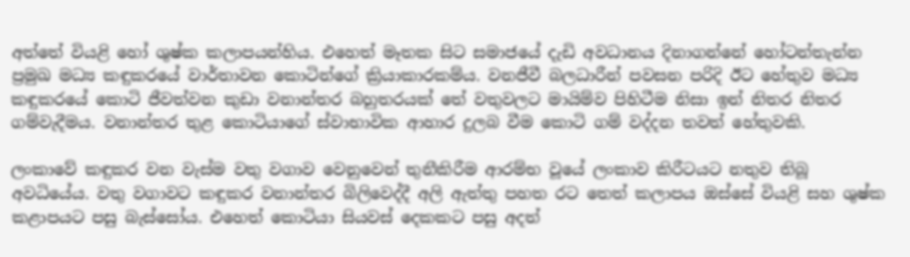අත්තේ වියළි හෝ ශුෂ්ක කලාපයන්හිය. එහෙත් මෑතක සිට සමාජයේ දැඩි අවධානය දිනාගන්නේ හෝටන්තැන්න ප්‍රමුඛ මධ්‍ය කඳුකරයේ වාර්තාවන කොටින්ගේ ක්‍රියාකාරකම්ය. වනජීවී බලධාරීන් පවසන පරිදි ඊට හේතුව මධ්‍ය කඳුකරයේ කොටි ජීවත්වන කුඩා වනාන්තර බහුතරයක් තේ වතුවලට මායිම්ව පිහිටීම නිසා ඉන් නිතර නිතර ගම්වැදීමය. වනාන්තර තුළ කොටියාගේ ස්වාභාවික ආහාර දුලබ වීම කොටි ගම් වද්දන තවත් හේතුවකි.

ලංකාවේ කඳුකර වන වැස්ම වතු වගාව වෙනුවෙන් තුනීකිරීම ආරම්භ වූයේ ලංකාව කිරීටයට නතුව තිබූ අවධියේය. වතු වගාවට කඳුකර වනාන්තර බිලිවෙද්දී අලි ඇත්තු පහත රට තෙත් කලාපය ඔස්සේ වියළි සහ ශුෂ්ක කළාපයට පසු බැස්සෝය. එහෙත් කොටියා සියවස් දෙකකට පසු අදත්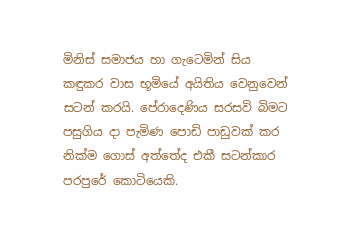මිනිස් සමාජය හා ගැටෙමින් සිය කඳුකර වාස භූමියේ අයිතිය වෙනුවෙන් සටන් කරයි. පේරාදෙණිය සරසවි බිමට පසුගිය දා පැමිණ පොඩි පාඩුවක් කර නික්ම ගොස් අත්තේද එකී සටන්කාර පරපුරේ කොටියෙකි.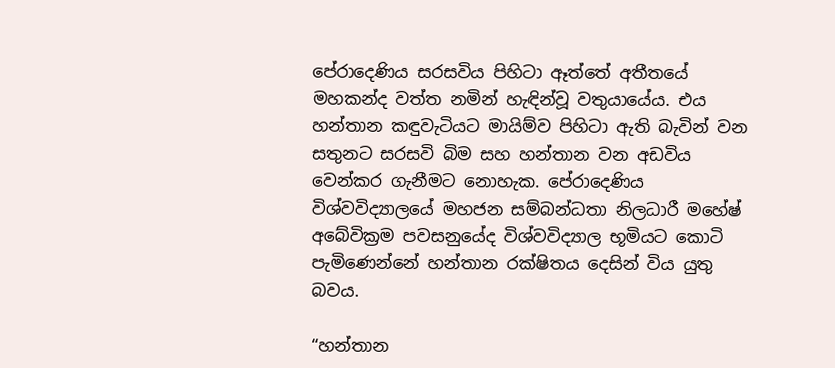පේරාදෙණිය සරසවිය පිහිටා ඈත්තේ අතීතයේ මහකන්ද වත්ත නමින් හැඳින්වූ වතුයායේය. එය හන්තාන කඳුවැටියට මායිම්ව පිහිටා ඇති බැවින් වන සතුනට සරසවි බිම සහ හන්තාන වන අඩවිය වෙන්කර ගැනීමට නොහැක. පේරාදෙණිය විශ්වවිද්‍යාලයේ මහජන සම්බන්ධතා නිලධාරී මහේෂ් අබේවික්‍රම පවසනුයේද විශ්වවිද්‍යාල භූමියට කොටි පැමිණෙන්නේ හන්තාන රක්ෂිතය දෙසින් විය යුතු බවය.

“හන්තාන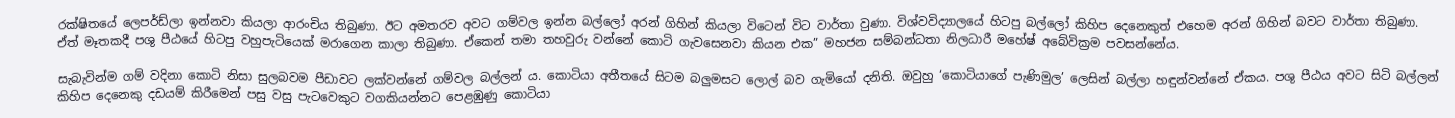රක්ෂිතයේ ලෙපර්ඩ්ලා ඉන්නවා කියලා ආරංචිය තිබුණා. ඊට අමතරව අවට ගම්වල ඉන්න බල්ලෝ අරන් ගිහින් කියලා විටෙන් විට වාර්තා වුණා. විශ්වවිද්‍යාලයේ හිටපු බල්ලෝ කිහිප දෙනෙකුත් එහෙම අරන් ගිහින් බවට වාර්තා තිබුණා. ඒත් මෑතකදී පශු පීඨයේ හිටපු වහුපැටියෙක් මරාගෙන කාලා තිබුණා. ඒකෙන් තමා තහවුරු වන්නේ කොටි ගැවසෙනවා කියන එක” මහජන සම්බන්ධතා නිලධාරී මහේෂ් අබේවික්‍රම පවසන්නේය.

සැබැවින්ම ගම් වදිනා කොටි නිසා සුලබවම පීඩාවට ලක්වන්නේ ගම්වල බල්ලන් ය. කොටියා අතීතයේ සිටම බලු‍මසට ලොල් බව ගැමියෝ දනිති. ඔවුහු ‘කොටියාගේ පැණිමුල’ ලෙසින් බල්ලා හඳුන්වන්නේ ඒකය. පශු පීඨය අවට සිටි බල්ලන් කිහිප දෙනෙකු දඩයම් කිරීමෙන් පසු වසු පැටවෙකුට වගකියන්නට පෙළඹුණු කොටියා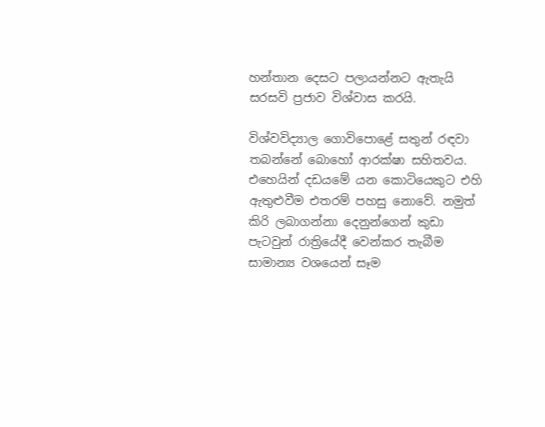හන්තාන දෙසට පලායන්නට ඇතැයි සරසවි ප්‍රජාව විශ්වාස කරයි.

විශ්වවිද්‍යාල ගොවිපොළේ සතුන් රඳවා තබන්නේ බොහෝ ආරක්ෂා සහිතවය. එහෙයින් දඩයමේ යන කොටියෙකුට එහි ඇතුළුවීම එතරම් පහසු නොවේ. නමුත් කිරි ලබාගන්නා දෙනුන්ගෙන් කුඩා පැටවුන් රාත්‍රියේදී වෙන්කර තැබීම සාමාන්‍ය වශයෙන් සෑම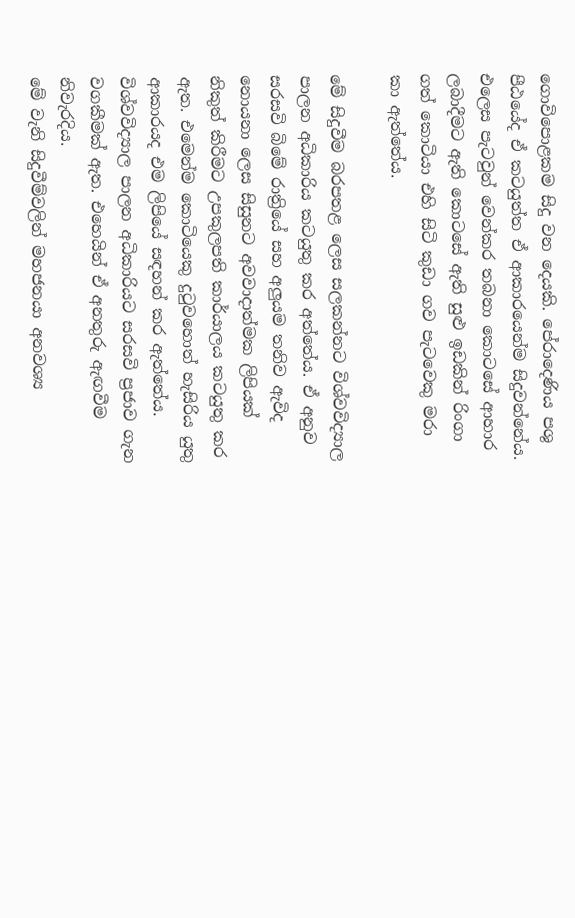ගොවිපොළකම සිදු වන දෙයකි. පේරාදෙණිය පශු පීඨයේද ඒ කටයුත්ත ඒ ආකාරයෙන්ම සිදුවන්නේය. එලෙස පැටවුන් වෙන්කර තබනා කොටසේ ආහාර ලබාදීමට ඇති කොටසේ ඇති සුළු ඉඩකින් රිංගා ගත් කොටියා එහි සිටි කුඩා ගව පැටවෙකු මරා කා ඇත්තේය.

මේ සිදුවීම බරපතළ ලෙස සලකන්නට විශ්වවිද්‍යාල පාලන අධිකාරිය කටයුතු කර අත්තේය. ඒ අනුව සරසවි බිමේ රාත්‍රියේ සහ අලුයම තනිව ඇවිද නොයනා ලෙස සිසුනට අවවාදාත්මක ලිපියක් නිකුත් කිරීමට උපකුලපති කාර්යාලය කටයුතු කර ඇත. එමෙන්ම කොටියෙකු දුටුවහොත් හැසිරිය යුතු ආකාරයද එම ලිපියේ සඳහන් කර ඇත්තේය. විශ්වවිද්‍යාල පාලන අධිකාරියට සරසවි ප්‍රජාව ගැන වගකීමක් ඇත. එහෙයින් ඒ අනතුරු ඇඟවීම නිවැරදිය.
මේ වැනි සිදුවීම්වලින් මහජනයා අනවශ්‍ය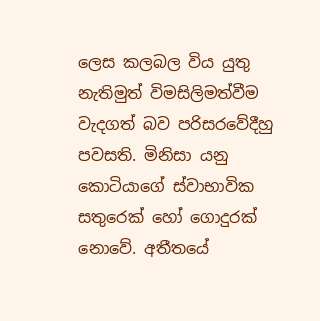ලෙස කලබල විය යුතු නැතිමුත් විමසිලිමත්වීම වැදගත් බව පරිසරවේදීහු පවසති. මිනිසා යනු කොටියාගේ ස්වාභාවික සතුරෙක් හෝ ගොදුරක් නොවේ. අතීතයේ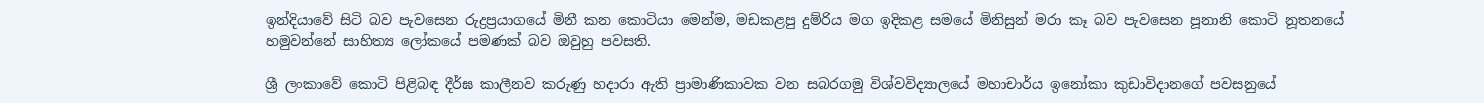ඉන්දියාවේ සිටි බව පැවසෙන රුද්‍රප්‍රයාගයේ මිනී කන කොටියා මෙන්ම, මඩකළපු දුම්රිය මග ඉදිකළ සමයේ මිනිසුන් මරා කෑ බව පැවසෙන පූනානි කොටි නූතනයේ හමුවන්නේ සාහිත්‍ය ලෝකයේ පමණක් බව ඔවුහු පවසති.

ශ්‍රී ලංකාවේ කොටි පිළිබඳ දීර්ඝ කාලීනව කරුණු හදාරා ඇති ප්‍රාමාණිකාවක වන සබරගමු විශ්වවිද්‍යාලයේ මහාචාර්ය ඉනෝකා කුඩාවිදානගේ පවසනුයේ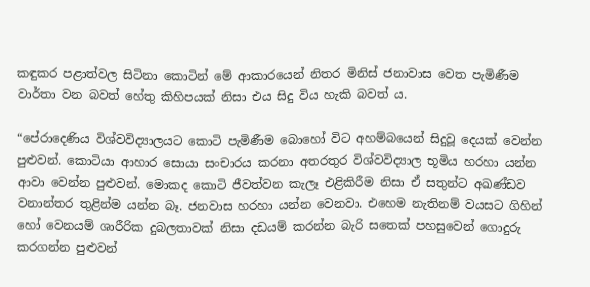කඳුකර පළාත්වල සිටිනා කොටින් මේ ආකාරයෙන් නිතර මිනිස් ජනාවාස වෙත පැමිණීම වාර්තා වන බවත් හේතු කිහිපයක් නිසා එය සිදු විය හැකි බවත් ය.

“පේරාදෙණිය විශ්වවිද්‍යාලයට කොටි පැමිණීම බොහෝ විට අහම්බයෙන් සිදුවූ දෙයක් වෙන්න පුළුවන්. කොටියා ආහාර සොයා සංචාරය කරනා අතරතුර විශ්වවිද්‍යාල භූමිය හරහා යන්න ආවා වෙන්න පුළුවන්. මොකද කොටි ජීවත්වන කැලෑ එළිකිරීම නිසා ඒ සතුන්ට අඛණ්ඩව වනාන්තර තුළින්ම යන්න බෑ. ජනවාස හරහා යන්න වෙනවා. එහෙම නැතිනම් වයසට ගිහින් හෝ වෙනයම් ශාරීරික දුබලතාවක් නිසා දඩයම් කරන්න බැරි සතෙක් පහසුවෙන් ගොදුරු කරගන්න පුළුවන්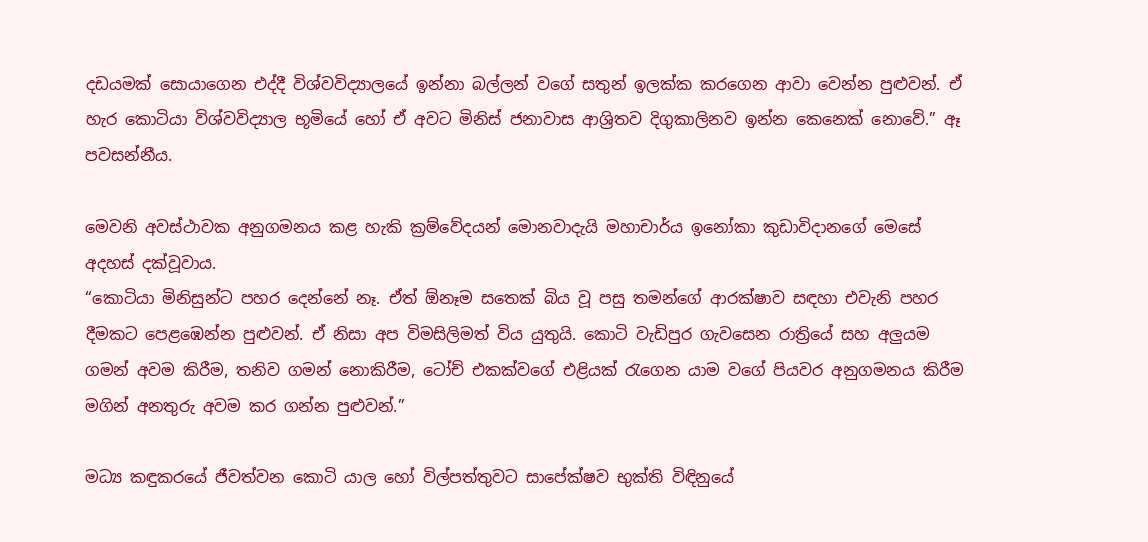දඩයමක් සොයාගෙන එද්දී විශ්වවිද්‍යාලයේ ඉන්නා බල්ලන් වගේ සතුන් ඉලක්ක කරගෙන ආවා වෙන්න පුළුවන්. ඒ හැර කොටියා විශ්වවිද්‍යාල භූමියේ හෝ ඒ අවට මිනිස් ජනාවාස ආශ්‍රිතව දිගුකාලිනව ඉන්න කෙනෙක් නොවේ.” ඈ පවසන්නීය.

මෙවනි අවස්ථාවක අනුගමනය කළ හැකි ක්‍රම්වේදයන් මොනවාදැයි මහාචාර්ය ඉනෝකා කුඩාවිදානගේ මෙසේ අදහස් දක්වූවාය.
“කොටියා මිනිසුන්ට පහර දෙන්නේ නෑ. ඒත් ඕනෑම සතෙක් බිය වූ පසු තමන්ගේ ආරක්ෂාව සඳහා එවැනි පහර දීමකට පෙළඹෙන්න පුළුවන්. ඒ නිසා අප විමසිලිමත් විය යුතුයි. කොටි වැඩිපුර ගැවසෙන රාත්‍රියේ සහ අලුයම ගමන් අවම කිරීම, තනිව ගමන් නොකිරීම, ටෝච් එකක්වගේ එළියක් රැගෙන යාම වගේ පියවර අනුගමනය කිරීම මගින් අනතුරු අවම කර ගන්න පුළුවන්.”

මධ්‍ය කඳුකරයේ ජීවත්වන කොටි යාල හෝ විල්පත්තුවට සාපේක්ෂව භුක්ති විඳිනුයේ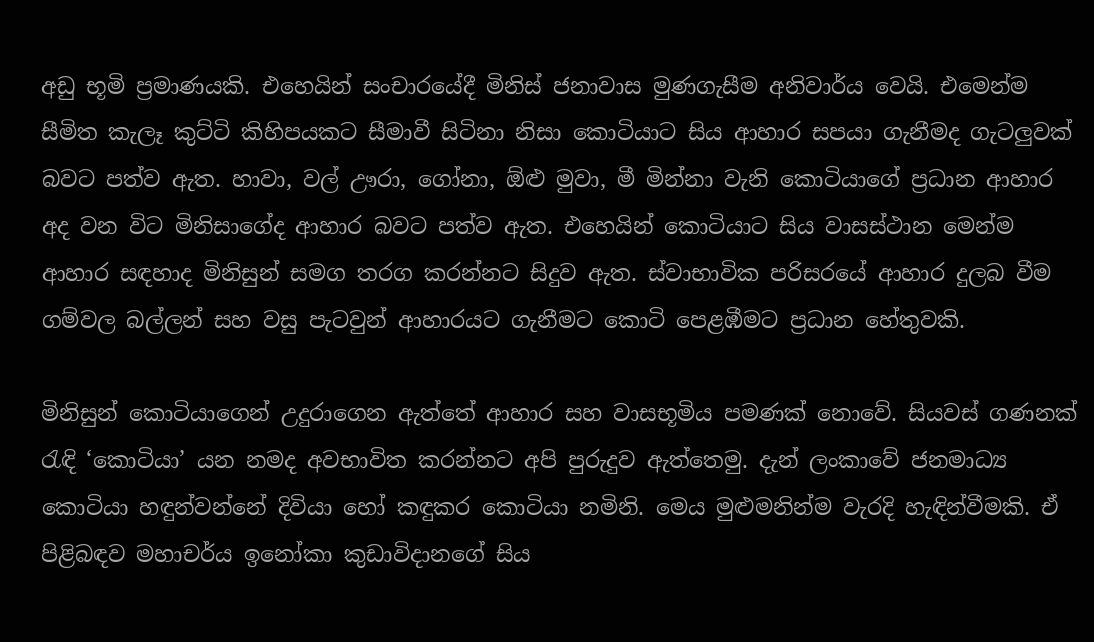අඩු භූමි ප්‍රමාණයකි. එහෙයින් සංචාරයේදී මිනිස් ජනාවාස මුණගැසීම අනිවාර්ය වෙයි. එමෙන්ම සීමිත කැලෑ කුට්ටි කිහිපයකට සීමාවී සිටිනා නිසා කොටියාට සිය ආහාර සපයා ගැනීමද ගැටලුවක් බවට පත්ව ඇත. හාවා, වල් ඌරා, ගෝනා, ඕළු මුවා, මී මින්නා වැනි කොටියාගේ ප්‍රධාන ආහාර අද වන විට මිනිසාගේද ආහාර බවට පත්ව ඇත. එහෙයින් කොටියාට සිය වාසස්ථාන මෙන්ම ආහාර සඳහාද මිනිසුන් සමග තරග කරන්නට සිදුව ඇත. ස්වාභාවික පරිසරයේ ආහාර දුලබ වීම ගම්වල බල්ලන් සහ වසු පැටවුන් ආහාරයට ගැනීමට කොටි පෙළඹීමට ප්‍රධාන හේතුවකි.

මිනිසුන් කොටියාගෙන් උදුරාගෙන ඇත්තේ ආහාර සහ වාසභූමිය පමණක් නොවේ. සියවස් ගණනක් රැඳි ‘කොටියා’ යන නමද අවභාවිත කරන්නට අපි පුරුදුව ඇත්තෙමු. දැන් ලංකාවේ ජනමාධ්‍ය කොටියා හඳුන්වන්නේ දිවියා හෝ කඳුකර කොටියා නමිනි. මෙය මුළුමනින්ම වැරදි හැඳින්වීමකි. ඒ පිළිබඳව මහාචර්ය ඉනෝකා කුඩාවිදානගේ සිය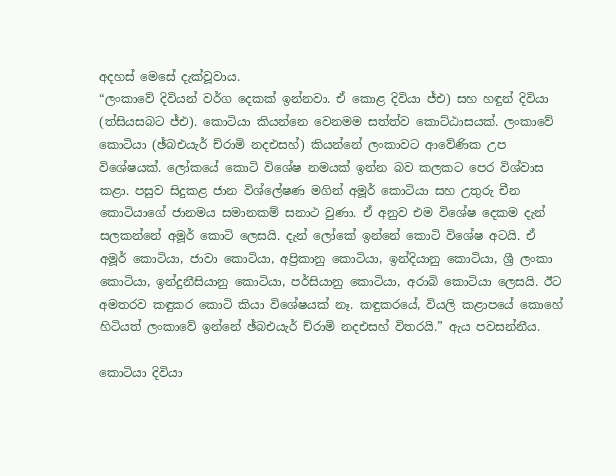අදහස් මෙසේ දැක්වූවාය.
“ලංකාවේ දිවියන් වර්ග දෙකක් ඉන්නවා. ඒ කොළ දිවියා ජ්එ) සහ හඳුන් දිවියා (ත්‍සියසබට ජ්එ). කොටියා කියන්නෙ වෙනමම සත්ත්ව කොට්ඨාසයක්. ලංකාවේ කොටියා (ඡ්බඑයැර් ච්රාමි නදඑසහ්) කියන්නේ ලංකාවට ආවේණික උප විශේෂයක්. ලෝකයේ කොටි විශේෂ නමයක් ඉන්න බව කලකට පෙර විශ්වාස කළා. පසුව සිදුකළ ජාන විශ්ලේෂණ මගින් අමූර් කොටියා සහ උතුරු චීන කොටියාගේ ජානමය සමානකම් සනාථ වුණා. ඒ අනුව එම විශේෂ දෙකම දැන් සලකන්නේ අමූර් කොටි ලෙසයි. දැන් ලෝකේ ඉන්නේ කොටි විශේෂ අටයි. ඒ අමූර් කොටියා, ජාවා කොටියා, අප්‍රිකානු කොටියා, ඉන්දියානු කොටියා, ශ්‍රී ලංකා කොටියා, ඉන්දුනීසියානු කොටියා, පර්සියානු කොටියා, අරාබි කොටියා ලෙසයි. ඊට අමතරව කඳුකර කොටි කියා විශේෂයක් නෑ. කඳුකරයේ, වියලි කළාපයේ කොහේ හිටියත් ලංකාවේ ඉන්නේ ඡ්බඑයැර් ච්රාමි නදඑසහ් විතරයි.” ඇය පවසන්නීය.

කොටියා දිවියා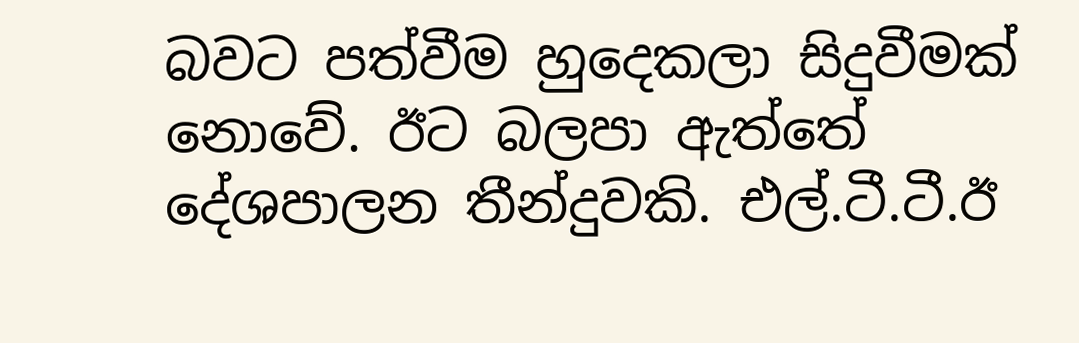බවට පත්වීම හුදෙකලා සිදුවීමක් නොවේ. ඊට බලපා ඇත්තේ දේශපාලන තීන්දුවකි. එල්.ටී.ටී.ඊ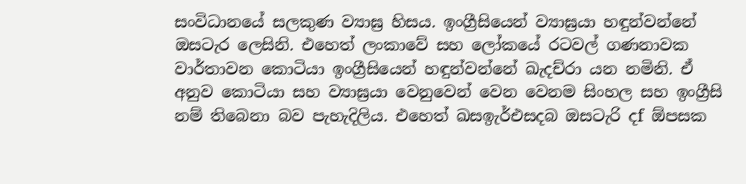සංවිධානයේ සලකුණ ව්‍යාඝ්‍ර හිසය. ඉංග්‍රීසියෙන් ව්‍යාඝ්‍රයා හඳුන්වන්නේ ඔසටැර ලෙසිනි. එහෙත් ලංකාවේ සහ ලෝකයේ රටවල් ගණනාවක වාර්තාවන කොටියා ඉංග්‍රීසියෙන් හඳුන්වන්නේ ඛැදච්රා යන නමිනි. ඒ අනුව කොටියා සහ ව්‍යාඝ්‍රයා වෙනුවෙන් වෙන වෙනම සිංහල සහ ඉංග්‍රීසි නම් තිබෙනා බව පැහැදිලිය. එහෙත් ඛසඉැර්එසදබ ඔසටැරි දf ඕපසක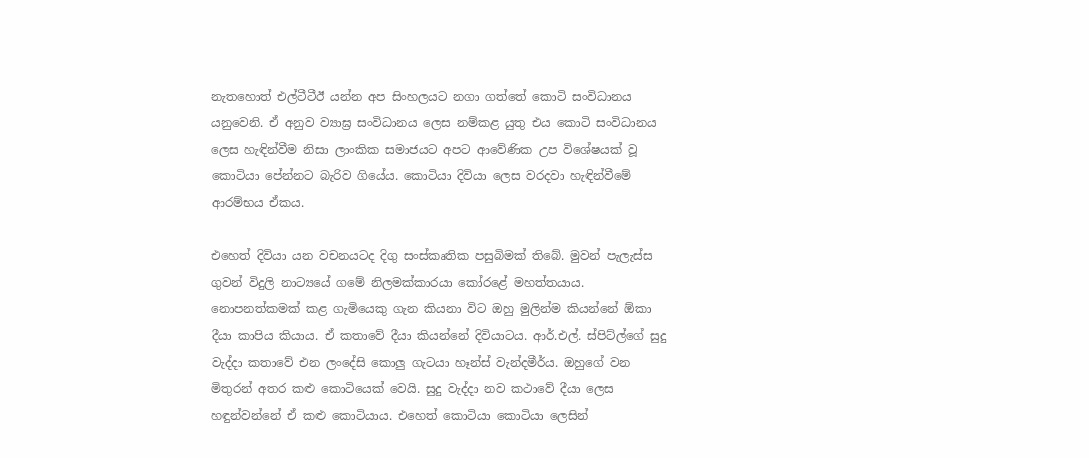නැතහොත් එල්ටීටීඊ යන්න අප සිංහලයට නගා ගත්තේ කොටි සංවිධානය යනුවෙනි. ඒ අනුව ව්‍යාඝ්‍ර සංවිධානය ලෙස නම්කළ යුතු එය කොටි සංවිධානය ලෙස හැඳින්වීම නිසා ලාංකික සමාජයට අපට ආවේණික උප විශේෂයක් වූ කොටියා පේන්නට බැරිව ගියේය. කොටියා දිවියා ලෙස වරදවා හැඳින්වීමේ ආරම්භය ඒකය.

එහෙත් දිවියා යන වචනයටද දිගු සංස්කෘතික පසුබිමක් තිබේ. මුවන් පැලැස්ස ගුවන් විදුලි නාට්‍යයේ ගමේ නිලමක්කාරයා කෝරළේ මහත්තයාය. නොපනත්කමක් කළ ගැමියෙකු ගැන කියනා විට ඔහු මුලින්ම කියන්නේ ඕකා දීයා කාපිය කියාය. ඒ කතාවේ දීයා කියන්නේ දිවියාටය. ආර්.එල්. ස්පිට්ල්ගේ සුදු වැද්දා කතාවේ එන ලංදේසි කොලු‍ ගැටයා හෑන්ස් වැන්දමීර්ය. ඔහුගේ වන මිතුරන් අතර කළු‍ කොටියෙක් වෙයි. සුදු වැද්දා නව කථාවේ දීයා ලෙස හඳුන්වන්නේ ඒ කළු කොටියාය. එහෙත් කොටියා කොටියා ලෙසින්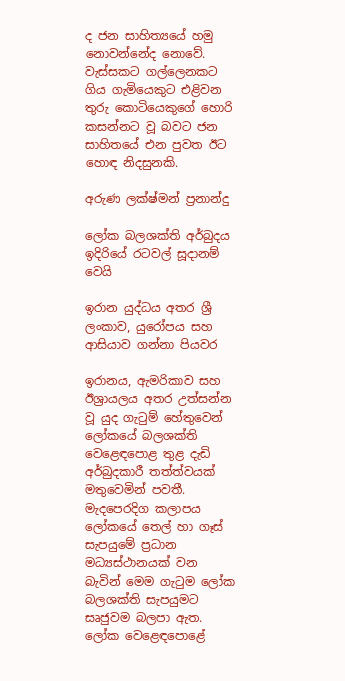ද ජන සාහිත්‍යයේ හමු නොවන්නේද නොවේ. වැස්සකට ගල්ලෙනකට ගිය ගැමියෙකුට එළිවන තුරු කොටියෙකුගේ හොරි කසන්නට වූ බවට ජන සාහිතයේ එන පුවත ඊට හොඳ නිදසුනකි.

අරුණ ලක්ෂ්මන් ප්‍රනාන්දු

ලෝක බලශක්ති අර්බුදය ඉදිරියේ රටවල් සූදානම් වෙයි

ඉරාන යුද්ධය අතර ශ්‍රී ලංකාව, යුරෝපය සහ ආසියාව ගන්නා පියවර

ඉරානය, ඇමරිකාව සහ ඊශ්‍රායලය අතර උත්සන්න වූ යුද ගැටුම් හේතුවෙන් ලෝකයේ බලශක්ති වෙළෙඳපොළ තුළ දැඩි අර්බුදකාරී තත්ත්වයක් මතුවෙමින් පවතී. මැදපෙරදිග කලාපය ලෝකයේ තෙල් හා ගෑස් සැපයුමේ ප්‍රධාන මධ්‍යස්ථානයක් වන බැවින් මෙම ගැටුම ලෝක බලශක්ති සැපයුමට සෘජුවම බලපා ඇත. ලෝක වෙළෙඳපොළේ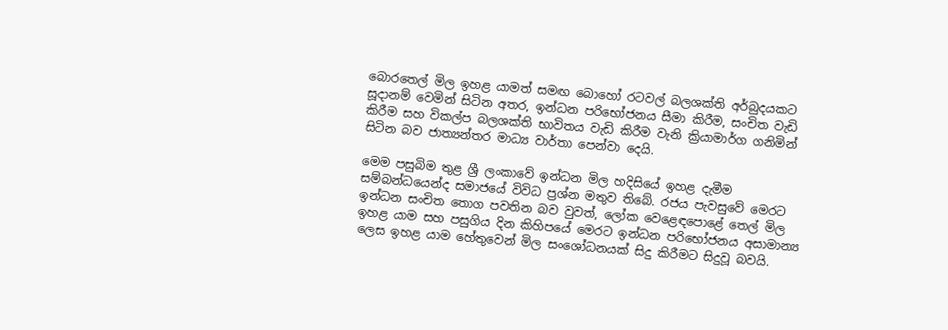බොරතෙල් මිල ඉහළ යාමත් සමඟ බොහෝ රටවල් බලශක්ති අර්බුදයකට සූදානම් වෙමින් සිටින අතර, ඉන්ධන පරිභෝජනය සීමා කිරීම, සංචිත වැඩි කිරීම සහ විකල්ප බලශක්ති භාවිතය වැඩි කිරීම වැනි ක්‍රියාමාර්ග ගනිමින් සිටින බව ජාත්‍යන්තර මාධ්‍ය වාර්තා පෙන්වා දෙයි.

මෙම පසුබිම තුළ ශ්‍රී ලංකාවේ ඉන්ධන මිල හදිසියේ ඉහළ දැමීම සම්බන්ධයෙන්ද සමාජයේ විවිධ ප්‍රශ්න මතුව තිබේ. රජය පැවසුවේ මෙරට ඉන්ධන සංචිත තොග පවතින බව වුවත්, ලෝක වෙළෙඳපොළේ තෙල් මිල ඉහළ යාම සහ පසුගිය දින කිහිපයේ මෙරට ඉන්ධන පරිභෝජනය අසාමාන්‍ය ලෙස ඉහළ යාම හේතුවෙන් මිල සංශෝධනයක් සිදු කිරීමට සිදුවූ බවයි.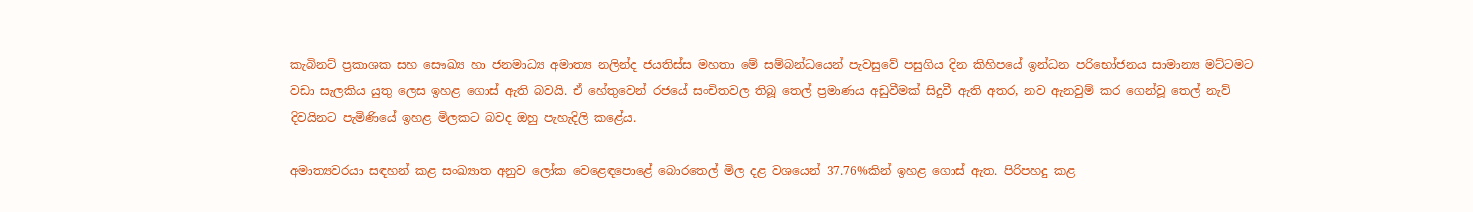කැබිනට් ප්‍රකාශක සහ සෞඛ්‍ය හා ජනමාධ්‍ය අමාත්‍ය නලින්ද ජයතිස්ස මහතා මේ සම්බන්ධයෙන් පැවසුවේ පසුගිය දින කිහිපයේ ඉන්ධන පරිභෝජනය සාමාන්‍ය මට්ටමට වඩා සැලකිය යුතු ලෙස ඉහළ ගොස් ඇති බවයි. ඒ හේතුවෙන් රජයේ සංචිතවල තිබූ තෙල් ප්‍රමාණය අඩුවීමක් සිදුවී ඇති අතර, නව ඇනවුම් කර ගෙන්වූ තෙල් නැව් දිවයිනට පැමිණියේ ඉහළ මිලකට බවද ඔහු පැහැදිලි කළේය.

අමාත්‍යවරයා සඳහන් කළ සංඛ්‍යාත අනුව ලෝක වෙළෙඳපොළේ බොරතෙල් මිල දළ වශයෙන් 37.76%කින් ඉහළ ගොස් ඇත. පිරිපහදු කළ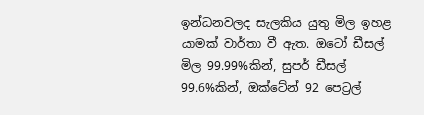ඉන්ධනවලද සැලකිය යුතු මිල ඉහළ යාමක් වාර්තා වී ඇත. ඔටෝ ඩීසල් මිල 99.99%කින්, සුපර් ඩීසල් 99.6%කින්, ඔක්ටේන් 92 පෙට්‍රල්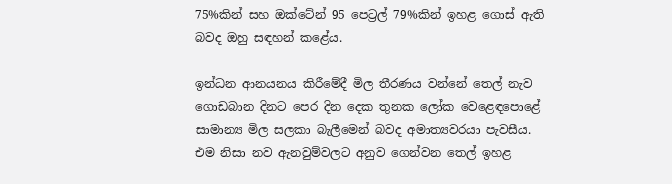75%කින් සහ ඔක්ටේන් 95 පෙට්‍රල් 79%කින් ඉහළ ගොස් ඇති බවද ඔහු සඳහන් කළේය.

ඉන්ධන ආනයනය කිරීමේදී මිල තීරණය වන්නේ තෙල් නැව ගොඩබාන දිනට පෙර දින දෙක තුනක ලෝක වෙළෙඳපොළේ සාමාන්‍ය මිල සලකා බැලීමෙන් බවද අමාත්‍යවරයා පැවසීය. එම නිසා නව ඇනවුම්වලට අනුව ගෙන්වන තෙල් ඉහළ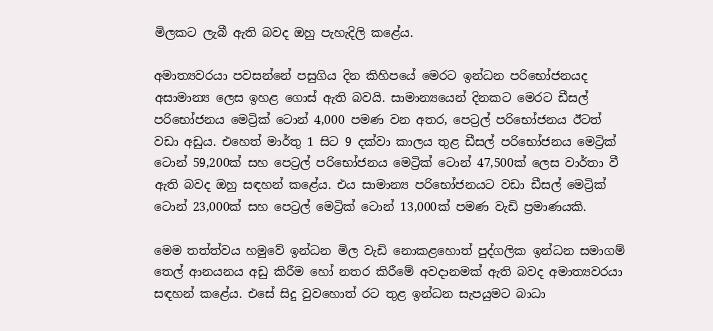මිලකට ලැබී ඇති බවද ඔහු පැහැදිලි කළේය.

අමාත්‍යවරයා පවසන්නේ පසුගිය දින කිහිපයේ මෙරට ඉන්ධන පරිභෝජනයද අසාමාන්‍ය ලෙස ඉහළ ගොස් ඇති බවයි. සාමාන්‍යයෙන් දිනකට මෙරට ඩීසල් පරිභෝජනය මෙට්‍රික් ටොන් 4,000 පමණ වන අතර, පෙට්‍රල් පරිභෝජනය ඊටත් වඩා අඩුය. එහෙත් මාර්තු 1 සිට 9 දක්වා කාලය තුළ ඩීසල් පරිභෝජනය මෙට්‍රික් ටොන් 59,200ක් සහ පෙට්‍රල් පරිභෝජනය මෙට්‍රික් ටොන් 47,500ක් ලෙස වාර්තා වී ඇති බවද ඔහු සඳහන් කළේය. එය සාමාන්‍ය පරිභෝජනයට වඩා ඩීසල් මෙට්‍රික් ටොන් 23,000ක් සහ පෙට්‍රල් මෙට්‍රික් ටොන් 13,000ක් පමණ වැඩි ප්‍රමාණයකි.

මෙම තත්ත්වය හමුවේ ඉන්ධන මිල වැඩි නොකළහොත් පුද්ගලික ඉන්ධන සමාගම් තෙල් ආනයනය අඩු කිරීම හෝ නතර කිරීමේ අවදානමක් ඇති බවද අමාත්‍යවරයා සඳහන් කළේය. එසේ සිදු වුවහොත් රට තුළ ඉන්ධන සැපයුමට බාධා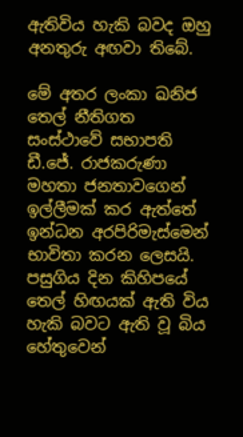ඇතිවිය හැකි බවද ඔහු අනතුරු අඟවා තිබේ.

මේ අතර ලංකා ඛනිජ තෙල් නීතිගත සංස්ථාවේ සභාපති ඩී.ජේ. රාජකරුණා මහතා ජනතාවගෙන් ඉල්ලීමක් කර ඇත්තේ ඉන්ධන අරපිරිමැස්මෙන් භාවිතා කරන ලෙසයි. පසුගිය දින කිහිපයේ තෙල් හිඟයක් ඇති විය හැකි බවට ඇති වූ බිය හේතුවෙන්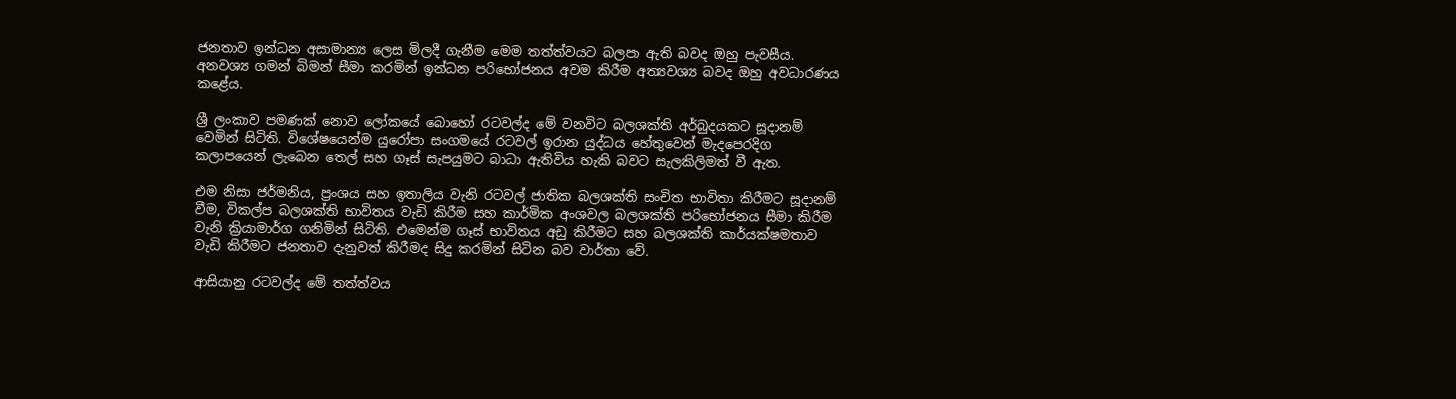ජනතාව ඉන්ධන අසාමාන්‍ය ලෙස මිලදී ගැනීම මෙම තත්ත්වයට බලපා ඇති බවද ඔහු පැවසීය. අනවශ්‍ය ගමන් බිමන් සීමා කරමින් ඉන්ධන පරිභෝජනය අවම කිරීම අත්‍යවශ්‍ය බවද ඔහු අවධාරණය කළේය.

ශ්‍රී ලංකාව පමණක් නොව ලෝකයේ බොහෝ රටවල්ද මේ වනවිට බලශක්ති අර්බුදයකට සූදානම් වෙමින් සිටිති. විශේෂයෙන්ම යුරෝපා සංගමයේ රටවල් ඉරාන යුද්ධය හේතුවෙන් මැදපෙරදිග කලාපයෙන් ලැබෙන තෙල් සහ ගෑස් සැපයුමට බාධා ඇතිවිය හැකි බවට සැලකිලිමත් වී ඇත.

එම නිසා ජර්මනිය, ප්‍රංශය සහ ඉතාලිය වැනි රටවල් ජාතික බලශක්ති සංචිත භාවිතා කිරීමට සූදානම් වීම, විකල්ප බලශක්ති භාවිතය වැඩි කිරීම සහ කාර්මික අංශවල බලශක්ති පරිභෝජනය සීමා කිරීම වැනි ක්‍රියාමාර්ග ගනිමින් සිටිති. එමෙන්ම ගෑස් භාවිතය අඩු කිරීමට සහ බලශක්ති කාර්යක්ෂමතාව වැඩි කිරීමට ජනතාව දැනුවත් කිරීමද සිදු කරමින් සිටින බව වාර්තා වේ.

ආසියානු රටවල්ද මේ තත්ත්වය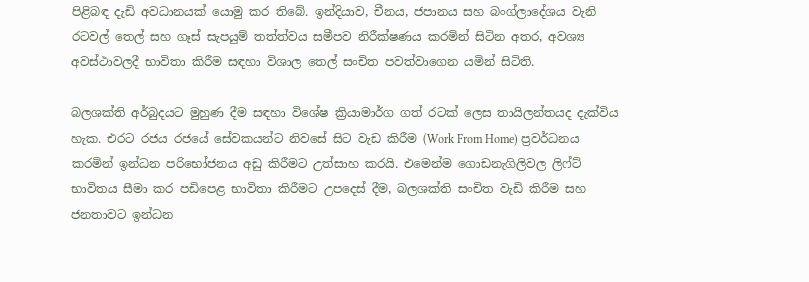පිළිබඳ දැඩි අවධානයක් යොමු කර තිබේ. ඉන්දියාව, චීනය, ජපානය සහ බංග්ලාදේශය වැනි රටවල් තෙල් සහ ගෑස් සැපයුම් තත්ත්වය සමීපව නිරීක්ෂණය කරමින් සිටින අතර, අවශ්‍ය අවස්ථාවලදී භාවිතා කිරීම සඳහා විශාල තෙල් සංචිත පවත්වාගෙන යමින් සිටිති.

බලශක්ති අර්බුදයට මුහුණ දීම සඳහා විශේෂ ක්‍රියාමාර්ග ගත් රටක් ලෙස තායිලන්තයද දැක්විය හැක. එරට රජය රජයේ සේවකයන්ට නිවසේ සිට වැඩ කිරීම (Work From Home) ප්‍රවර්ධනය කරමින් ඉන්ධන පරිභෝජනය අඩු කිරීමට උත්සාහ කරයි. එමෙන්ම ගොඩනැගිලිවල ලිෆ්ට් භාවිතය සීමා කර පඩිපෙළ භාවිතා කිරීමට උපදෙස් දීම, බලශක්ති සංචිත වැඩි කිරීම සහ ජනතාවට ඉන්ධන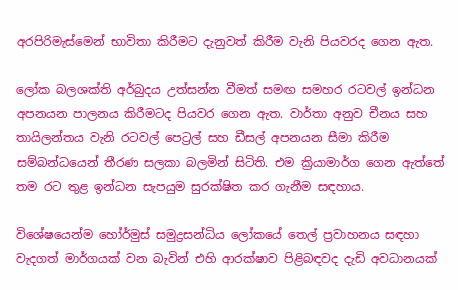අරපිරිමැස්මෙන් භාවිතා කිරීමට දැනුවත් කිරීම වැනි පියවරද ගෙන ඇත.

ලෝක බලශක්ති අර්බුදය උත්සන්න වීමත් සමඟ සමහර රටවල් ඉන්ධන අපනයන පාලනය කිරීමටද පියවර ගෙන ඇත. වාර්තා අනුව චීනය සහ තායිලන්තය වැනි රටවල් පෙට්‍රල් සහ ඩීසල් අපනයන සීමා කිරීම සම්බන්ධයෙන් තීරණ සලකා බලමින් සිටිති. එම ක්‍රියාමාර්ග ගෙන ඇත්තේ තම රට තුළ ඉන්ධන සැපයුම සුරක්ෂිත කර ගැනීම සඳහාය.

විශේෂයෙන්ම හෝර්මුස් සමුද්‍රසන්ධිය ලෝකයේ තෙල් ප්‍රවාහනය සඳහා වැදගත් මාර්ගයක් වන බැවින් එහි ආරක්ෂාව පිළිබඳවද දැඩි අවධානයක්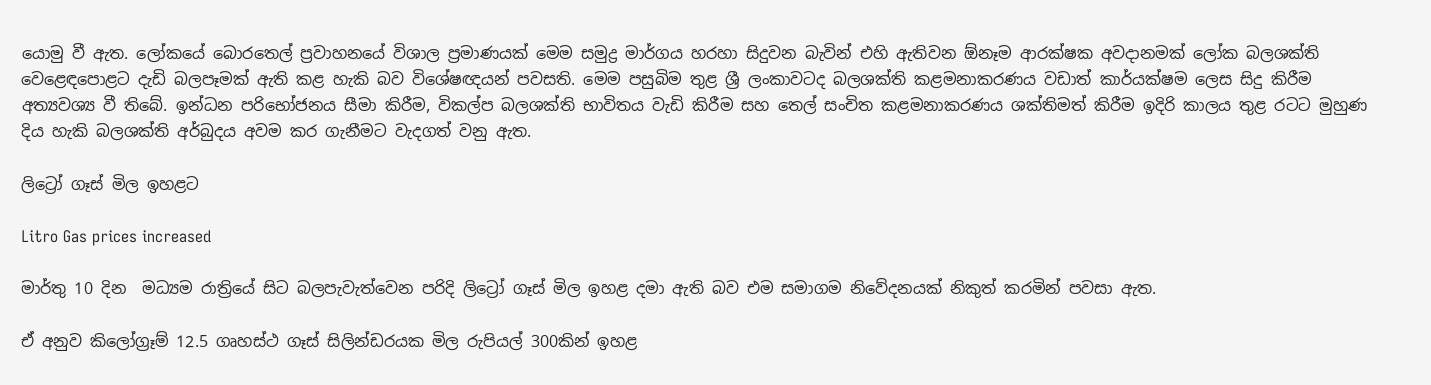යොමු වී ඇත. ලෝකයේ බොරතෙල් ප්‍රවාහනයේ විශාල ප්‍රමාණයක් මෙම සමුද්‍ර මාර්ගය හරහා සිදුවන බැවින් එහි ඇතිවන ඕනෑම ආරක්ෂක අවදානමක් ලෝක බලශක්ති වෙළෙඳපොළට දැඩි බලපෑමක් ඇති කළ හැකි බව විශේෂඥයන් පවසති. මෙම පසුබිම තුළ ශ්‍රී ලංකාවටද බලශක්ති කළමනාකරණය වඩාත් කාර්යක්ෂම ලෙස සිදු කිරීම අත්‍යවශ්‍ය වී තිබේ. ඉන්ධන පරිභෝජනය සීමා කිරීම, විකල්ප බලශක්ති භාවිතය වැඩි කිරීම සහ තෙල් සංචිත කළමනාකරණය ශක්තිමත් කිරීම ඉදිරි කාලය තුළ රටට මුහුණ දිය හැකි බලශක්ති අර්බුදය අවම කර ගැනීමට වැදගත් වනු ඇත.

ලිට්‍රෝ ගෑස් මිල ඉහළට

Litro Gas prices increased

මාර්තු 10 දින  මධ්‍යම රාත්‍රියේ සිට බලපැවැත්වෙන පරිදි ලිට්‍රෝ ගෑස් මිල ඉහළ දමා ඇති බව එම සමාගම නිවේදනයක් නිකුත් කරමින් පවසා ඇත.

ඒ අනුව කිලෝග්‍රෑම් 12.5 ගෘහස්ථ ගෑස් සිලින්ඩරයක මිල රුපියල් 300කින් ඉහළ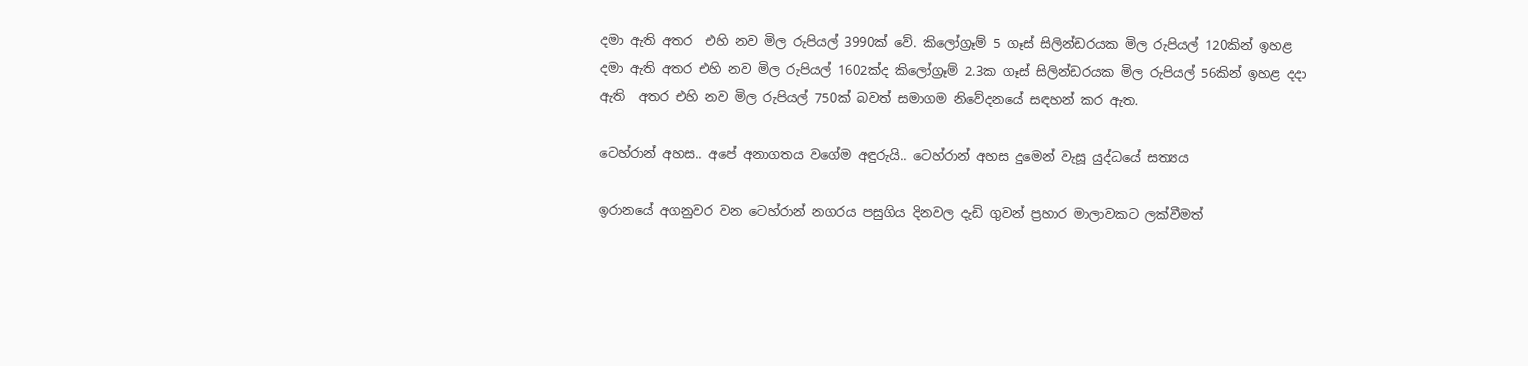දමා ඇති අතර  එහි නව මිල රුපියල් 3990ක් වේ. කිලෝග්‍රෑම් 5 ගෑස් සිලින්ඩරයක මිල රුපියල් 120කින් ඉහළ දමා ඇති අතර එහි නව මිල රුපියල් 1602ක්ද කිලෝග්‍රෑම් 2.3ක ගෑස් සිලින්ඩරයක මිල රුපියල් 56කින් ඉහළ දදා ඇති  අතර එහි නව මිල රුපියල් 750ක් බවත් සමාගම නිවේදනයේ සඳහන් කර ඇත.

ටෙහ්රාන් අහස.. අපේ අනාගතය වගේම අඳුරුයි.. ටෙහ්රාන් අහස දුමෙන් වැසූ යුද්ධයේ සත්‍යය

ඉරානයේ අගනුවර වන ටෙහ්රාන් නගරය පසුගිය දිනවල දැඩි ගුවන් ප්‍රහාර මාලාවකට ලක්වීමත්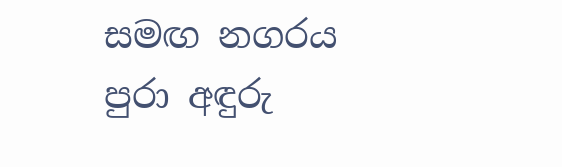සමඟ නගරය පුරා අඳුරු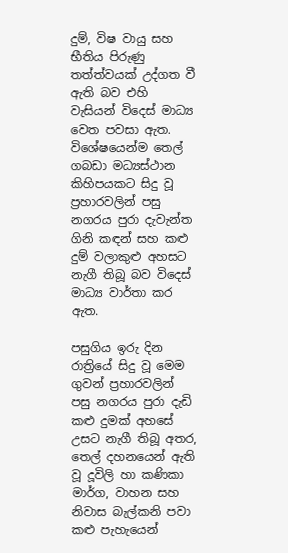දුම්, විෂ වායු සහ භීතිය පිරුණු තත්ත්වයක් උද්ගත වී ඇති බව එහි වැසියන් විදෙස් මාධ්‍ය වෙත පවසා ඇත. විශේෂයෙන්ම තෙල් ගබඩා මධ්‍යස්ථාන කිහිපයකට සිදු වූ ප්‍රහාරවලින් පසු නගරය පුරා දැවැන්ත ගිනි කඳන් සහ කළු දුම් වලාකුළු අහසට නැගී තිබූ බව විදෙස් මාධ්‍ය වාර්තා කර ඇත.

පසුගිය ඉරු දින රාත්‍රියේ සිදු වූ මෙම ගුවන් ප්‍රහාරවලින් පසු නගරය පුරා දැඩි කළු දුමක් අහසේ උසට නැගී තිබූ අතර, තෙල් දහනයෙන් ඇති වූ දූවිලි හා කණිකා මාර්ග, වාහන සහ නිවාස බැල්කනි පවා කළු පැහැයෙන්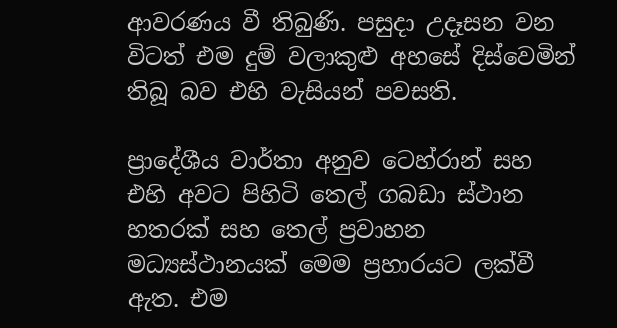ආවරණය වී තිබුණි. පසුදා උදෑසන වන විටත් එම දුම් වලාකුළු අහසේ දිස්වෙමින් තිබූ බව එහි වැසියන් පවසති.

ප්‍රාදේශීය වාර්තා අනුව ටෙහ්රාන් සහ එහි අවට පිහිටි තෙල් ගබඩා ස්ථාන හතරක් සහ තෙල් ප්‍රවාහන මධ්‍යස්ථානයක් මෙම ප්‍රහාරයට ලක්වී ඇත. එම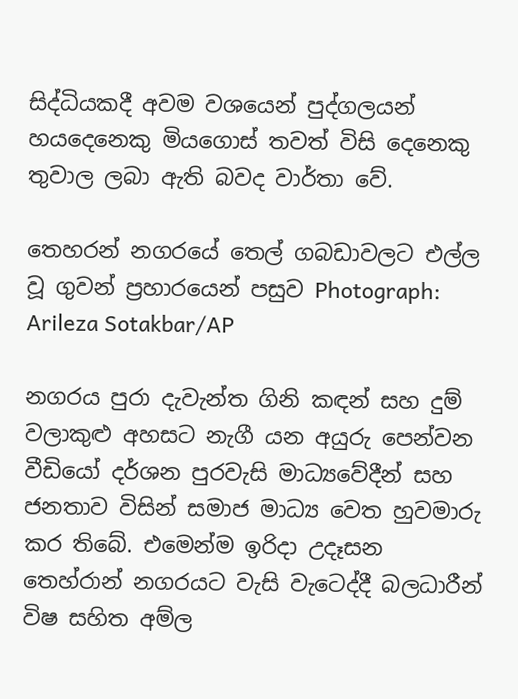සිද්ධියකදී අවම වශයෙන් පුද්ගලයන් හයදෙනෙකු මියගොස් තවත් විසි දෙනෙකු තුවාල ලබා ඇති බවද වාර්තා වේ.

තෙහරන් නගරයේ තෙල් ගබඩාවලට එල්ල වූ ගුවන් ප්‍රහාරයෙන් පසුව Photograph: Arileza Sotakbar/AP

නගරය පුරා දැවැන්ත ගිනි කඳන් සහ දුම් වලාකුළු අහසට නැගී යන අයුරු පෙන්වන වීඩියෝ දර්ශන පුරවැසි මාධ්‍යවේදීන් සහ ජනතාව විසින් සමාජ මාධ්‍ය වෙත හුවමාරු කර තිබේ. එමෙන්ම ඉරිදා උදෑසන තෙහ්රාන් නගරයට වැසි වැටෙද්දී බලධාරීන් විෂ සහිත අම්ල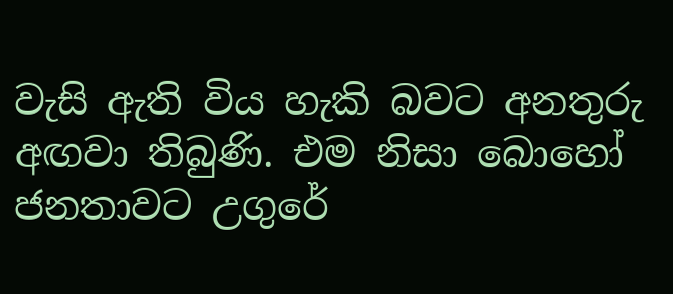වැසි ඇති විය හැකි බවට අනතුරු අඟවා තිබුණි. එම නිසා බොහෝ ජනතාවට උගුරේ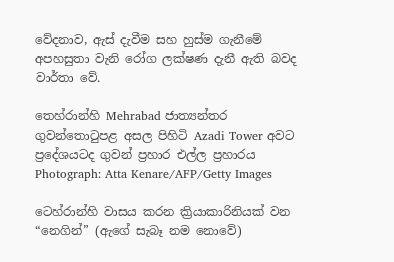වේදනාව, ඇස් දැවීම සහ හුස්ම ගැනීමේ අපහසුතා වැනි රෝග ලක්ෂණ දැනී ඇති බවද වාර්තා වේ.

තෙහ්රාන්හි Mehrabad ජාත්‍යන්තර ගුවන්තොටුපළ අසල පිහිටි Azadi Tower අවට ප්‍රදේශයටද ගුවන් ප්‍රහාර එල්ල ප්‍රහාරය Photograph: Atta Kenare/AFP/Getty Images

ටෙහ්රාන්හි වාසය කරන ක්‍රියාකාරිනියක් වන “නෙගින්” (ඇගේ සැබෑ නම නොවේ)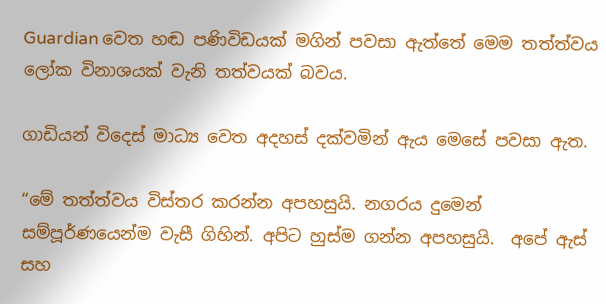Guardian වෙත හඬ පණිවිඩයක් මගින් පවසා ඇත්තේ මෙම තත්ත්වය ලෝක විනාශයක් වැනි තත්වයක් බවය.

ගාඩියන් විදෙස් මාධ්‍ය වෙත අදහස් දක්වමින් ඇය මෙසේ පවසා ඇත.

“මේ තත්ත්වය විස්තර කරන්න අපහසුයි. නගරය දුමෙන්  සම්පූර්ණයෙන්ම වැසී ගිහින්. අපිට හුස්ම ගන්න අපහසුයි.  අපේ ඇස් සහ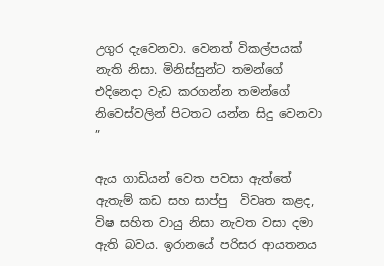උගුර දැවෙනවා. වෙනත් විකල්පයක් නැති නිසා. මිනිස්සුන්ට තමන්ගේ එදිනෙදා වැඩ කරගන්න තමන්ගේ නිවෙස්වලින් පිටතට යන්න සිදු වෙනවා ”

ඇය ගාඩියන් වෙත පවසා ඇත්තේ ඇතැම් කඩ සහ සාප්පු  විවෘත කළද, විෂ සහිත වායු නිසා නැවත වසා දමා ඇති බවය. ඉරානයේ පරිසර ආයතනය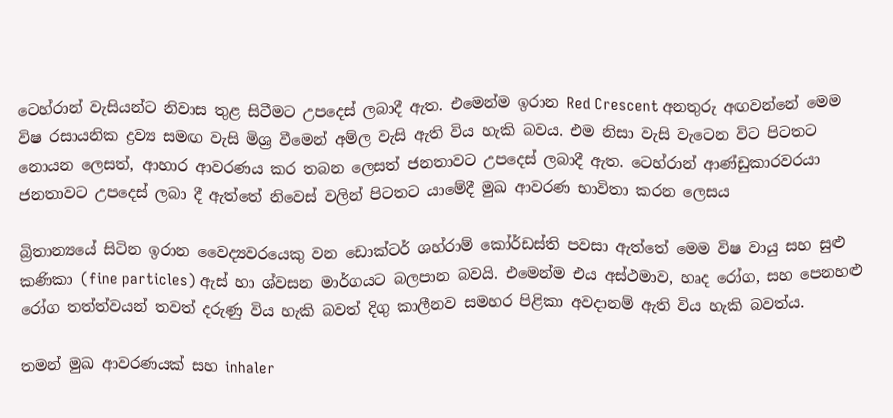ටෙහ්රාන් වැසියන්ට නිවාස තුළ සිටීමට උපදෙස් ලබාදී ඇත. එමෙන්ම ඉරාන Red Crescent අනතුරු අඟවන්නේ මෙම විෂ රසායනික ද්‍රව්‍ය සමඟ වැසි මිශ්‍ර වීමෙන් අම්ල වැසි ඇති විය හැකි බවය. එම නිසා වැසි වැටෙන විට පිටතට නොයන ලෙසත්, ආහාර ආවරණය කර තබන ලෙසත් ජනතාවට උපදෙස් ලබාදී ඇත. ටෙහ්රාන් ආණ්ඩුකාරවරයා ජනතාවට උපදෙස් ලබා දී ඇත්තේ නිවෙස් වලින් පිටතට යාමේදී මුඛ ආවරණ භාවිතා කරන ලෙසය

බ්‍රිතාන්‍යයේ සිටින ඉරාන වෛද්‍යවරයෙකු වන ඩොක්ටර් ශහ්රාම් කෝර්ඩස්ති පවසා ඇත්තේ මෙම විෂ වායු සහ සුළු කණිකා (fine particles) ඇස් හා ශ්වසන මාර්ගයට බලපාන බවයි. එමෙන්ම එය අස්ථමාව, හෘද රෝග, සහ පෙනහළු රෝග තත්ත්වයන් තවත් දරුණු විය හැකි බවත් දිගු කාලීනව සමහර පිළිකා අවදානම් ඇති විය හැකි බවත්ය.

තමන් මුඛ ආවරණයක් සහ inhaler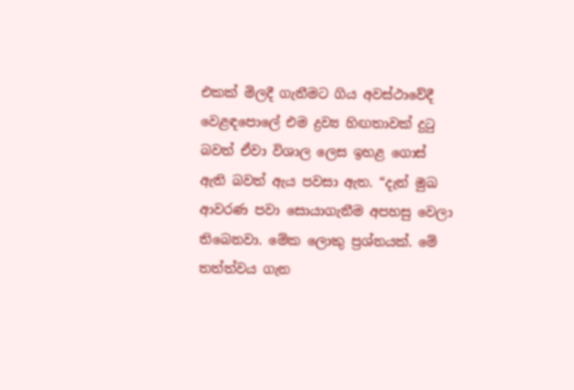එකක් මිලදී ගැනීමට ගිය අවස්ථාවේදී වෙළඳපොලේ එම ද්‍රව්‍ය හිඟතාවක් දුටු බවත් ඒවා විශාල ලෙස ඉහළ ගොස් ඇති බවත් ඇය පවසා ඇත. “දැන් මුඛ ආවරණ පවා සොයාගැනීම අපහසු වෙලා තිබෙනවා. මේක ලොකු ප්‍රශ්නයක්. මේ තත්ත්වය ගැන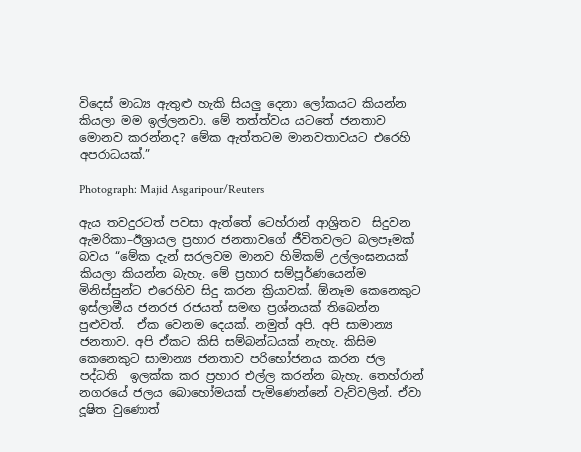විදෙස් මාධ්‍ය ඇතුළු හැකි සියලු දෙනා ලෝකයට කියන්න කියලා මම ඉල්ලනවා. මේ තත්ත්වය යටතේ ජනතාව මොනව කරන්නද? මේක ඇත්තටම මානවතාවයට එරෙහි අපරාධයක්.”

Photograph: Majid Asgaripour/Reuters

ඇය තවදුරටත් පවසා ඇත්තේ ටෙහ්රාන් ආශ්‍රිතව  සිදුවන ඇමරිකා–ඊශ්‍රායල ප්‍රහාර ජනතාවගේ ජීවිතවලට බලපෑමක් බවය “මේක දැන් සරලවම මානව හිමිකම් උල්ලංඝනයක් කියලා කියන්න බැහැ. මේ ප්‍රහාර සම්පූර්ණයෙන්ම මිනිස්සුන්ට එරෙහිව සිදු කරන ක්‍රියාවක්. ඕනෑම කෙනෙකුට ඉස්ලාමීය ජනරජ රජයත් සමඟ ප්‍රශ්නයක් තිබෙන්න පුළුවත්.  ඒක වෙනම දෙයක්. නමුත් අපි. අපි සාමාන්‍ය ජනතාව. අපි ඒකට කිසි සම්බන්ධයක් නැහැ. කිසිම කෙනෙකුට සාමාන්‍ය ජනතාව පරිභෝජනය කරන ජල පද්ධති  ඉලක්ක කර ප්‍රහාර එල්ල කරන්න බැහැ. තෙහ්රාන් නගරයේ ජලය බොහෝමයක් පැමිණෙන්නේ වැව්වලින්. ඒවා දූෂිත වුණොත්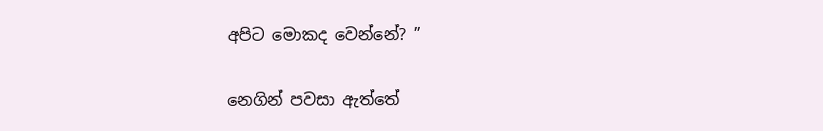අපිට මොකද වෙන්නේ? ”

නෙගින් පවසා ඇත්තේ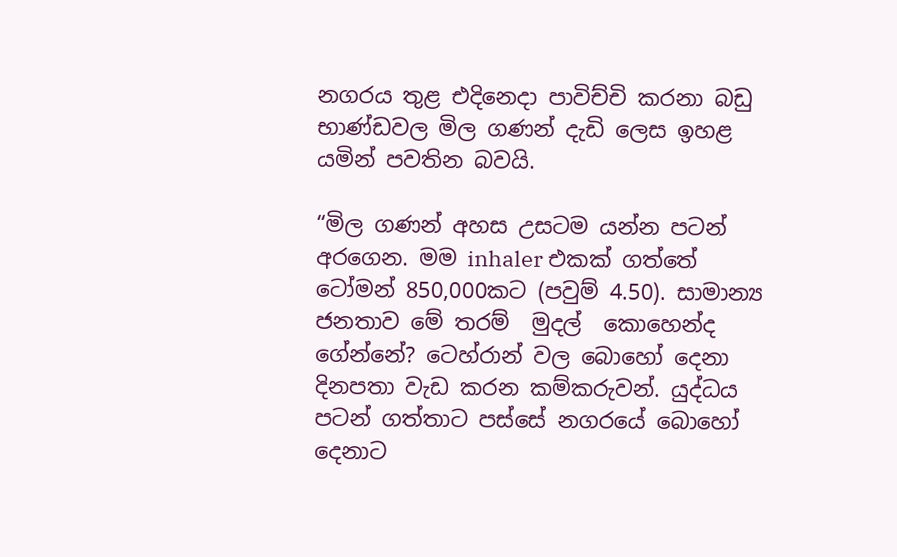නගරය තුළ එදිනෙදා පාවිච්චි කරනා බඩු භාණ්ඩවල මිල ගණන් දැඩි ලෙස ඉහළ යමින් පවතින බවයි.

“මිල ගණන් අහස උසටම යන්න පටන් අරගෙන. මම inhaler එකක් ගත්තේ ටෝමන් 850,000කට (පවුම් 4.50). සාමාන්‍ය ජනතාව මේ තරම්  මුදල්  කොහෙන්ද ගේන්නේ? ටෙහ්රාන් වල බොහෝ දෙනා දිනපතා වැඩ කරන කම්කරුවන්. යුද්ධය පටන් ගත්තාට පස්සේ නගරයේ බොහෝ දෙනාට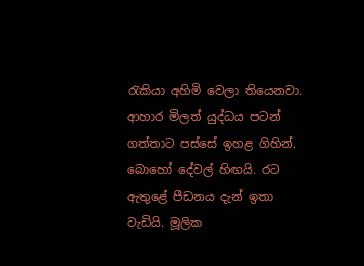රැකියා අහිමි වෙලා තියෙනවා. ආහාර මිලත් යුද්ධය පටන් ගත්තාට පස්සේ ඉහළ ගිහින්. බොහෝ දේවල් හිඟයි. රට ඇතුළේ පීඩනය දැන් ඉතා වැඩියි. මූලික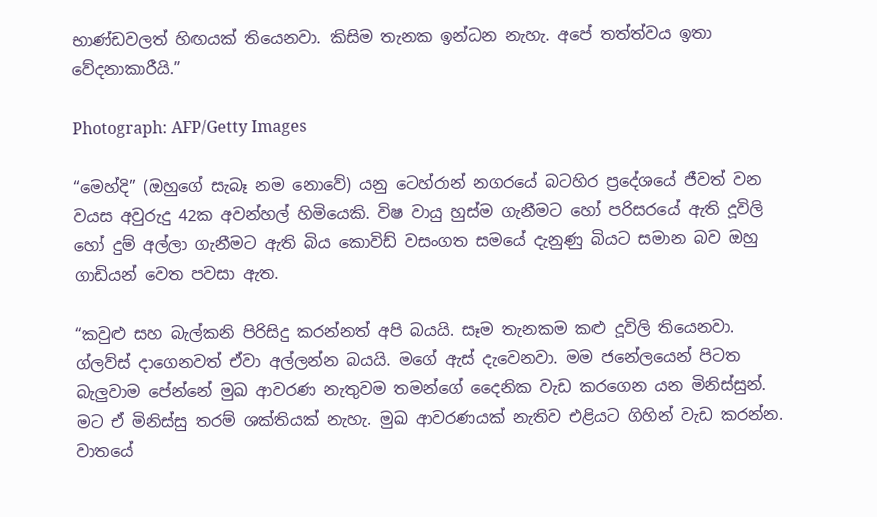භාණ්ඩවලත් හිඟයක් තියෙනවා. කිසිම තැනක ඉන්ධන නැහැ. අපේ තත්ත්වය ඉතා වේදනාකාරීයි.”

Photograph: AFP/Getty Images

“මෙහ්දි” (ඔහුගේ සැබෑ නම නොවේ) යනු ටෙහ්රාන් නගරයේ බටහිර ප්‍රදේශයේ ජීවත් වන වයස අවුරුදු 42ක අවන්හල් හිමියෙකි. විෂ වායු හුස්ම ගැනීමට හෝ පරිසරයේ ඇති දූවිලි හෝ දුම් අල්ලා ගැනීමට ඇති බිය කොවිඩ් වසංගත සමයේ දැනුණු බියට සමාන බව ඔහු ගාඩියන් වෙත පවසා ඇත.

“කවුළු සහ බැල්කනි පිරිසිදු කරන්නත් අපි බයයි. සෑම තැනකම කළු දූවිලි තියෙනවා. ග්ලව්ස් දාගෙනවත් ඒවා අල්ලන්න බයයි. මගේ ඇස් දැවෙනවා. මම ජනේලයෙන් පිටත බැලුවාම පේන්නේ මුඛ ආවරණ නැතුවම තමන්ගේ දෛනික වැඩ කරගෙන යන මිනිස්සුන්. මට ඒ මිනිස්සු තරම් ශක්තියක් නැහැ. මුඛ ආවරණයක් නැතිව එළියට ගිහින් වැඩ කරන්න. වාතයේ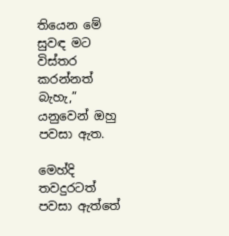තියෙන මේ සුවඳ මට විස්තර කරන්නත් බැහැ,” යනුවෙන් ඔහු පවසා ඇත.

මෙහ්දි තවදුරටත් පවසා ඇත්තේ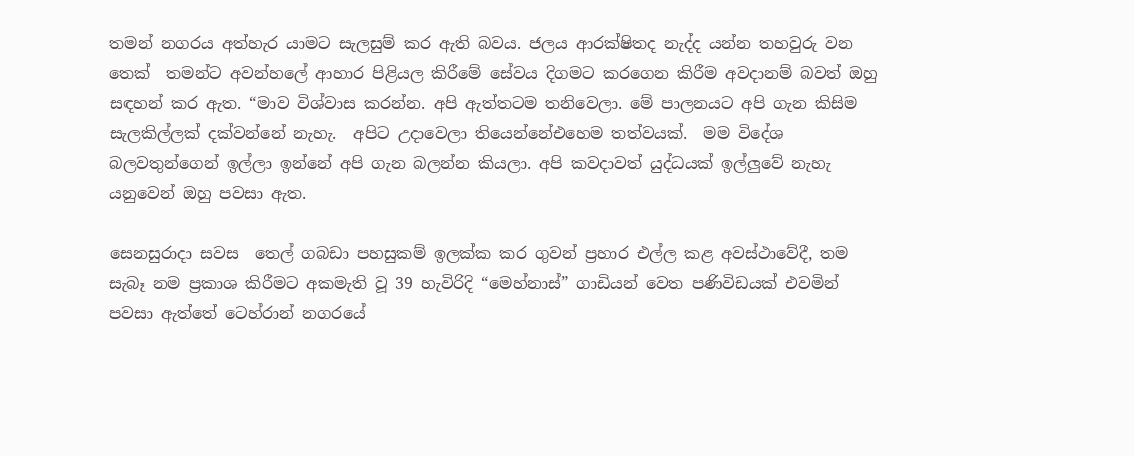තමන් නගරය අත්හැර යාමට සැලසුම් කර ඇති බවය. ජලය ආරක්ෂිතද නැද්ද යන්න තහවුරු වන තෙක්  තමන්ට අවන්හලේ ආහාර පිළියල කිරීමේ සේවය දිගමට කරගෙන කිරීම අවදානම් බවත් ඔහු සඳහන් කර ඇත. “මාව විශ්වාස කරන්න. අපි ඇත්තටම තනිවෙලා. මේ පාලනයට අපි ගැන කිසිම සැලකිල්ලක් දක්වන්නේ නැහැ.  අපිට උදාවෙලා තියෙන්නේඑහෙම තත්වයක්.  මම විදේශ බලවතුන්ගෙන් ඉල්ලා ඉන්නේ අපි ගැන බලන්න කියලා. අපි කවදාවත් යුද්ධයක් ඉල්ලුවේ නැහැ යනුවෙන් ඔහු පවසා ඇත.

සෙනසුරාදා සවස  තෙල් ගබඩා පහසුකම් ඉලක්ක කර ගුවන් ප්‍රහාර එල්ල කළ අවස්ථාවේදී, තම සැබෑ නම ප්‍රකාශ කිරීමට අකමැති වූ 39 හැවිරිදි “මෙහ්නාස්” ගාඩියන් වෙත පණිවිඩයක් එවමින්  පවසා ඇත්තේ ටෙහ්රාන් නගරයේ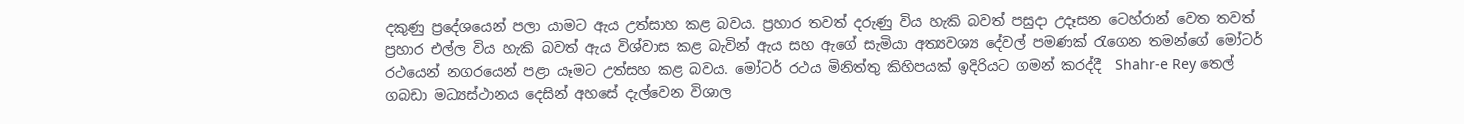දකුණු ප්‍රදේශයෙන් පලා යාමට ඇය උත්සාහ කළ බවය. ප්‍රහාර තවත් දරුණු විය හැකි බවත් පසුදා උදෑසන ටෙහ්රාන් වෙත තවත් ප්‍රහාර එල්ල විය හැකි බවත් ඇය විශ්වාස කළ බැවින් ඇය සහ ඇගේ සැමියා අත්‍යවශ්‍ය දේවල් පමණක් රැගෙන තමන්ගේ මෝටර් රථයෙන් නගරයෙන් පළා යෑමට උත්සහ කළ බවය. මෝටර් රථය මිනිත්තු කිහිපයක් ඉදිරියට ගමන් කරද්දී  Shahr-e Rey තෙල් ගබඩා මධ්‍යස්ථානය දෙසින් අහසේ දැල්වෙන විශාල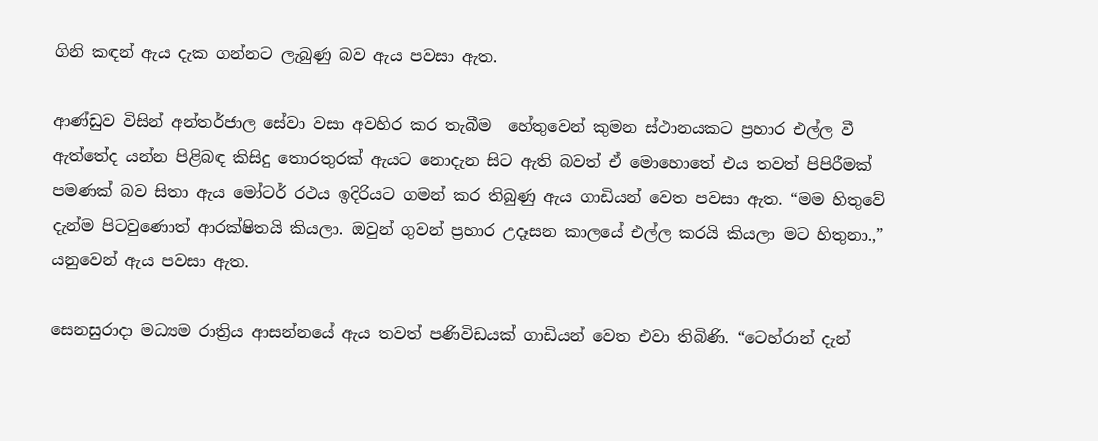ගිනි කඳන් ඇය දැක ගන්නට ලැබුණු බව ඇය පවසා ඇත.

ආණ්ඩුව විසින් අන්තර්ජාල සේවා වසා අවහිර කර තැබීම  හේතුවෙන් කුමන ස්ථානයකට ප්‍රහාර එල්ල වී ඇත්තේද යන්න පිළිබඳ කිසිදු තොරතුරක් ඇයට නොදැන සිට ඇති බවත් ඒ මොහොතේ එය තවත් පිපිරීමක් පමණක් බව සිතා ඇය මෝටර් රථය ඉදිරියට ගමන් කර තිබුණු ඇය ගාඩියන් වෙත පවසා ඇත. “මම හිතුවේ දැන්ම පිටවුණොත් ආරක්ෂිතයි කියලා. ඔවුන් ගුවන් ප්‍රහාර උදෑසන කාලයේ එල්ල කරයි කියලා මට හිතුනා.,” යනුවෙන් ඇය පවසා ඇත.

සෙනසුරාදා මධ්‍යම රාත්‍රිය ආසන්නයේ ඇය තවත් පණිවිඩයක් ගාඩියන් වෙත එවා තිබිණි. “ටෙහ්රාන් දැන්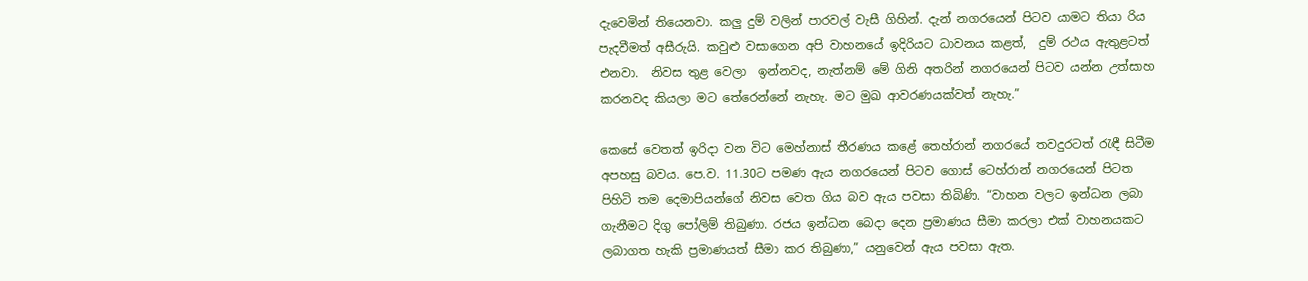දැවෙමින් තියෙනවා. කලු දුම් වලින් පාරවල් වැසී ගිහින්. දැන් නගරයෙන් පිටව යාමට තියා රිය පැදවීමත් අසීරුයි. කවුළු වසාගෙන අපි වාහනයේ ඉදිරියට ධාවනය කළත්,  දුම් රථය ඇතුළටත් එනවා.  නිවස තුළ වෙලා  ඉන්නවද, නැත්නම් මේ ගිනි අතරින් නගරයෙන් පිටව යන්න උත්සාහ කරනවද කියලා මට තේරෙන්නේ නැහැ. මට මුඛ ආවරණයක්වත් නැහැ.”

කෙසේ වෙතත් ඉරිදා වන විට මෙහ්නාස් තීරණය කළේ තෙහ්රාන් නගරයේ තවදුරටත් රැඳී සිටීම අපහසු බවය. පෙ.ව. 11.30ට පමණ ඇය නගරයෙන් පිටව ගොස් ටෙහ්රාන් නගරයෙන් පිටත පිහිටි තම දෙමාපියන්ගේ නිවස වෙත ගිය බව ඇය පවසා තිබිණි. “වාහන වලට ඉන්ධන ලබා ගැනීමට දිගු පෝලිම් තිබුණා. රජය ඉන්ධන බෙදා දෙන ප්‍රමාණය සීමා කරලා එක් වාහනයකට ලබාගත හැකි ප්‍රමාණයත් සීමා කර තිබුණා,” යනුවෙන් ඇය පවසා ඇත.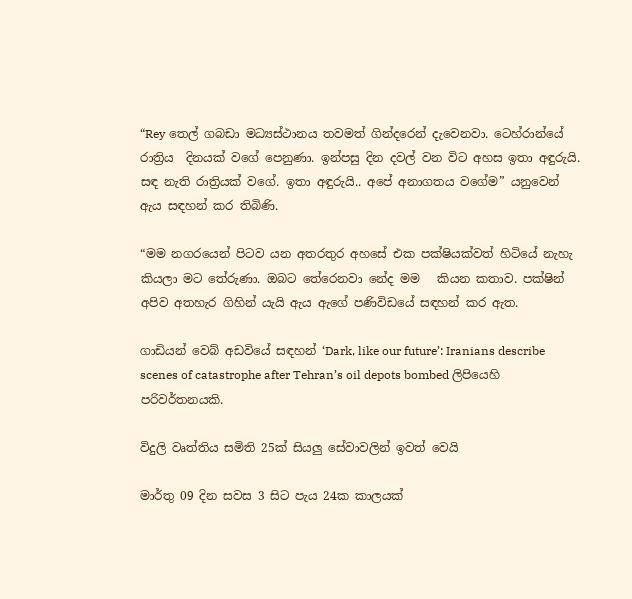“Rey තෙල් ගබඩා මධ්‍යස්ථානය තවමත් ගින්දරෙන් දැවෙනවා. ටෙහ්රාන්යේ රාත්‍රිය  දිනයක් වගේ පෙනුණා. ඉන්පසු දින දවල් වන විට අහස ඉතා අඳුරුයි. සඳ නැති රාත්‍රියක් වගේ. ඉතා අඳුරුයි.. අපේ අනාගතය වගේම” යනුවෙන් ඇය සඳහන් කර තිබිණි.

“මම නගරයෙන් පිටව යන අතරතුර අහසේ එක පක්ෂියක්වත් හිටියේ නැහැ කියලා මට තේරුණා. ඔබට තේරෙනවා නේද මම   කියන කතාව. පක්ෂින් අපිව අතහැර ගිහින් යැයි ඇය ඇගේ පණිවිඩයේ සඳහන් කර ඇත.

ගාඩියන් වෙබ් අඩවියේ සඳහන් ‘Dark, like our future’: Iranians describe scenes of catastrophe after Tehran’s oil depots bombed ලිපියෙහි පරිවර්තනයකි.

විදුලි වෘත්තිය සමිති 25ක් සියලු සේවාවලින් ඉවත් වෙයි

මාර්තු 09 දින සවස 3 සිට පැය 24ක කාලයක්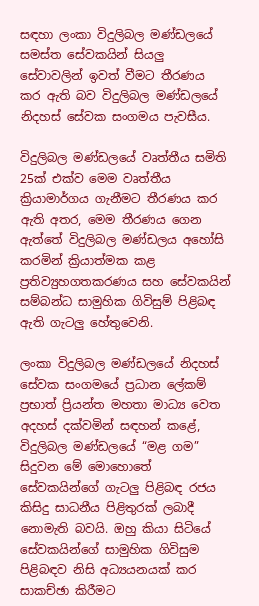සඳහා ලංකා විදුලිබල මණ්ඩලයේ සමස්ත සේවකයින් සියලු සේවාවලින් ඉවත් වීමට තීරණය කර ඇති බව විදුලිබල මණ්ඩලයේ නිදහස් සේවක සංගමය පැවසීය.

විදුලිබල මණ්ඩලයේ වෘත්තීය සමිති 25ක් එක්ව මෙම වෘත්තීය ක්‍රියාමාර්ගය ගැනීමට තීරණය කර ඇති අතර, මෙම තීරණය ගෙන ඇත්තේ විදුලිබල මණ්ඩලය අහෝසි කරමින් ක්‍රියාත්මක කළ ප්‍රතිව්‍යුහගතකරණය සහ සේවකයින් සම්බන්ධ සාමුහික ගිවිසුම් පිළිබඳ ඇති ගැටලු හේතුවෙනි.

ලංකා විදුලිබල මණ්ඩලයේ නිදහස් සේවක සංගමයේ ප්‍රධාන ලේකම් ප්‍රභාත් ප්‍රියන්ත මහතා මාධ්‍ය වෙත අදහස් දක්වමින් සඳහන් කළේ, විදුලිබල මණ්ඩලයේ “මළ ගම” සිදුවන මේ මොහොතේ සේවකයින්ගේ ගැටලු පිළිබඳ රජය කිසිදු සාධනීය පිළිතුරක් ලබාදී නොමැති බවයි. ඔහු කියා සිටියේ සේවකයින්ගේ සාමුහික ගිවිසුම පිළිබඳව නිසි අධ්‍යයනයක් කර සාකච්ඡා කිරීමට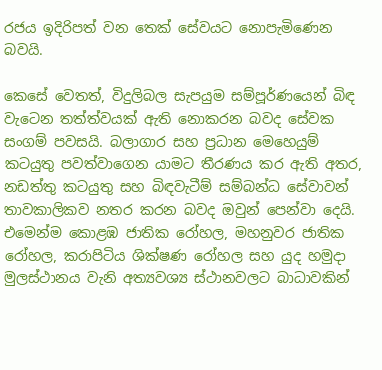රජය ඉදිරිපත් වන තෙක් සේවයට නොපැමිණෙන බවයි.

කෙසේ වෙතත්, විදුලිබල සැපයුම සම්පූර්ණයෙන් බිඳ වැටෙන තත්ත්වයක් ඇති නොකරන බවද සේවක සංගම් පවසයි. බලාගාර සහ ප්‍රධාන මෙහෙයුම් කටයුතු පවත්වාගෙන යාමට තීරණය කර ඇති අතර, නඩත්තු කටයුතු සහ බිඳවැටීම් සම්බන්ධ සේවාවන් තාවකාලිකව නතර කරන බවද ඔවුන් පෙන්වා දෙයි. එමෙන්ම කොළඹ ජාතික රෝහල, මහනුවර ජාතික රෝහල, කරාපිටිය ශික්ෂණ රෝහල සහ යුද හමුදා මුලස්ථානය වැනි අත්‍යවශ්‍ය ස්ථානවලට බාධාවකින්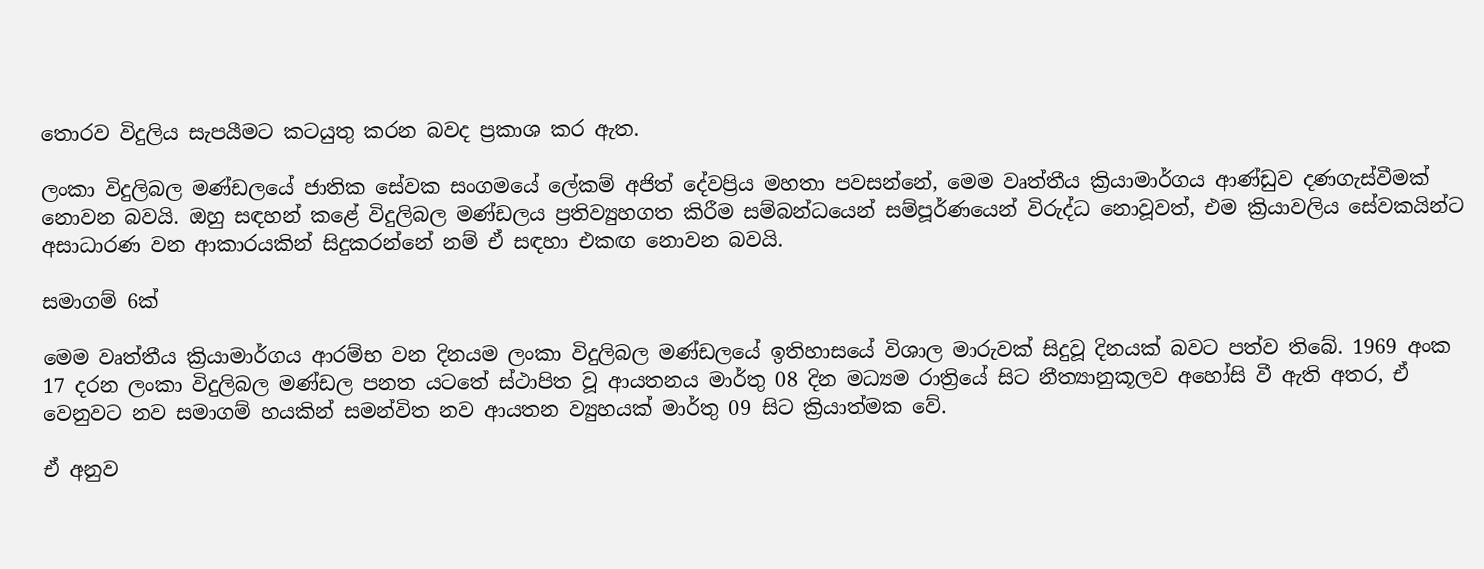තොරව විදුලිය සැපයීමට කටයුතු කරන බවද ප්‍රකාශ කර ඇත.

ලංකා විදුලිබල මණ්ඩලයේ ජාතික සේවක සංගමයේ ලේකම් අජිත් දේවප්‍රිය මහතා පවසන්නේ, මෙම වෘත්තීය ක්‍රියාමාර්ගය ආණ්ඩුව දණගැස්වීමක් නොවන බවයි. ඔහු සඳහන් කළේ විදුලිබල මණ්ඩලය ප්‍රතිව්‍යුහගත කිරීම සම්බන්ධයෙන් සම්පූර්ණයෙන් විරුද්ධ නොවූවත්, එම ක්‍රියාවලිය සේවකයින්ට අසාධාරණ වන ආකාරයකින් සිදුකරන්නේ නම් ඒ සඳහා එකඟ නොවන බවයි.

සමාගම් 6ක්

මෙම වෘත්තීය ක්‍රියාමාර්ගය ආරම්භ වන දිනයම ලංකා විදුලිබල මණ්ඩලයේ ඉතිහාසයේ විශාල මාරුවක් සිදුවූ දිනයක් බවට පත්ව තිබේ. 1969 අංක 17 දරන ලංකා විදුලිබල මණ්ඩල පනත යටතේ ස්ථාපිත වූ ආයතනය මාර්තු 08 දින මධ්‍යම රාත්‍රියේ සිට නීත්‍යානුකූලව අහෝසි වී ඇති අතර, ඒ වෙනුවට නව සමාගම් හයකින් සමන්විත නව ආයතන ව්‍යුහයක් මාර්තු 09 සිට ක්‍රියාත්මක වේ.

ඒ අනුව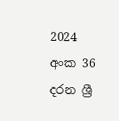2024 අංක 36 දරන ශ්‍රී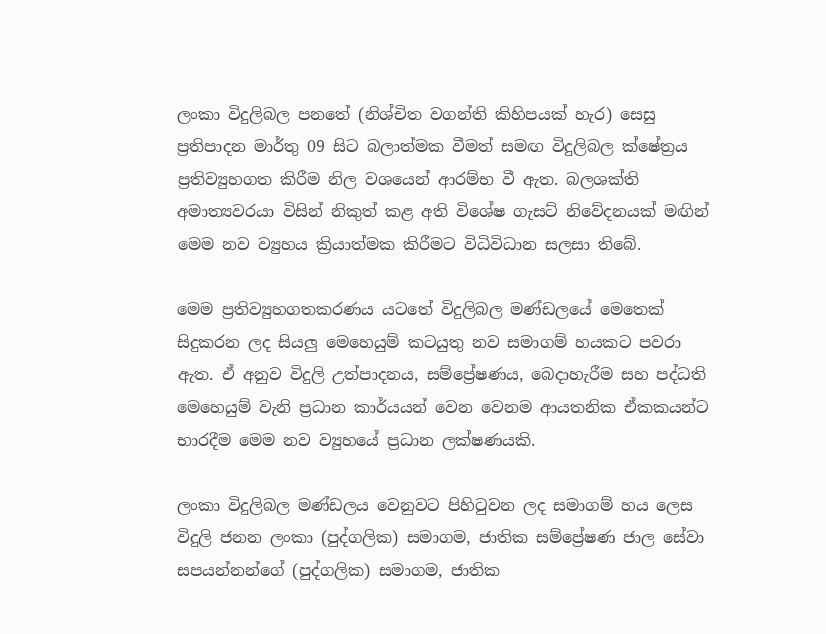ලංකා විදුලිබල පනතේ (නිශ්චිත වගන්ති කිහිපයක් හැර) සෙසු ප්‍රතිපාදන මාර්තු 09 සිට බලාත්මක වීමත් සමඟ විදුලිබල ක්ෂේත්‍රය ප්‍රතිව්‍යුහගත කිරීම නිල වශයෙන් ආරම්භ වී ඇත. බලශක්ති අමාත්‍යවරයා විසින් නිකුත් කළ අති විශේෂ ගැසට් නිවේදනයක් මඟින් මෙම නව ව්‍යුහය ක්‍රියාත්මක කිරීමට විධිවිධාන සලසා තිබේ.

මෙම ප්‍රතිව්‍යුහගතකරණය යටතේ විදුලිබල මණ්ඩලයේ මෙතෙක් සිදුකරන ලද සියලු මෙහෙයුම් කටයුතු නව සමාගම් හයකට පවරා ඇත. ඒ අනුව විදුලි උත්පාදනය, සම්ප්‍රේෂණය, බෙදාහැරීම සහ පද්ධති මෙහෙයුම් වැනි ප්‍රධාන කාර්යයන් වෙන වෙනම ආයතනික ඒකකයන්ට භාරදීම මෙම නව ව්‍යුහයේ ප්‍රධාන ලක්ෂණයකි.

ලංකා විදුලිබල මණ්ඩලය වෙනුවට පිහිටුවන ලද සමාගම් හය ලෙස විදුලි ජනන ලංකා (පුද්ගලික) සමාගම, ජාතික සම්ප්‍රේෂණ ජාල සේවා සපයන්නන්ගේ (පුද්ගලික) සමාගම, ජාතික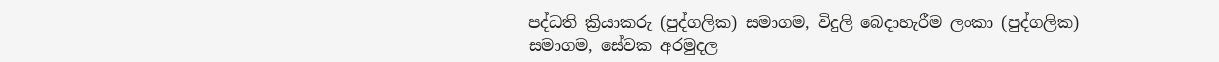පද්ධති ක්‍රියාකරු (පුද්ගලික) සමාගම, විදුලි බෙදාහැරීම ලංකා (පුද්ගලික) සමාගම, සේවක අරමුදල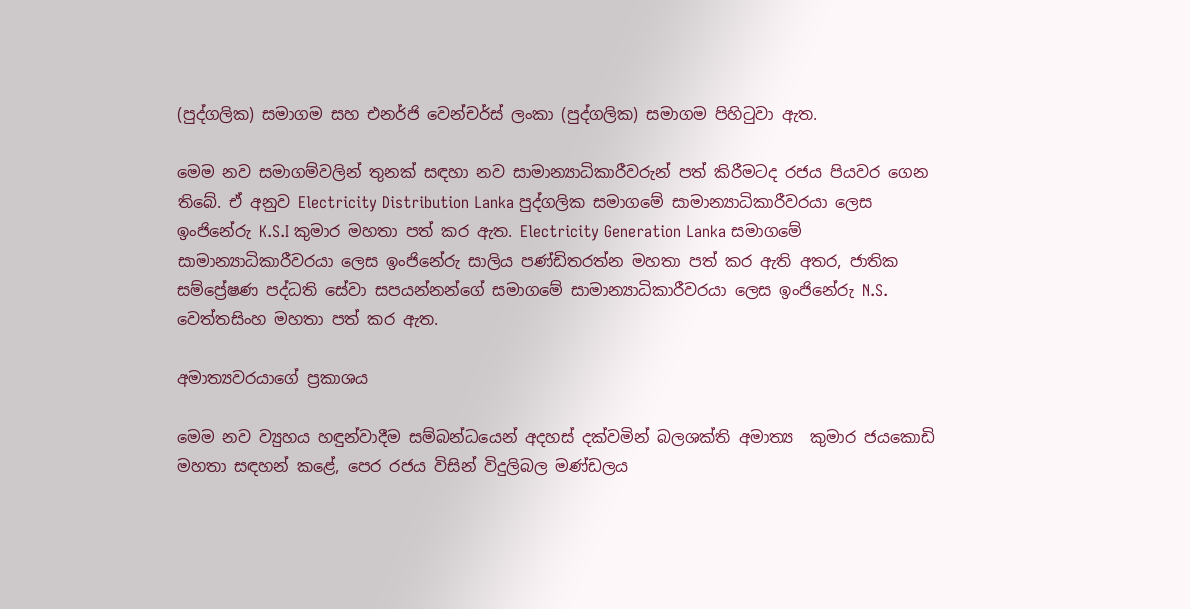(පුද්ගලික) සමාගම සහ එනර්ජි වෙන්චර්ස් ලංකා (පුද්ගලික) සමාගම පිහිටුවා ඇත.

මෙම නව සමාගම්වලින් තුනක් සඳහා නව සාමාන්‍යාධිකාරීවරුන් පත් කිරීමටද රජය පියවර ගෙන තිබේ. ඒ අනුව Electricity Distribution Lanka පුද්ගලික සමාගමේ සාමාන්‍යාධිකාරීවරයා ලෙස ඉංජිනේරු K.S.I කුමාර මහතා පත් කර ඇත. Electricity Generation Lanka සමාගමේ සාමාන්‍යාධිකාරීවරයා ලෙස ඉංජිනේරු සාලිය පණ්ඩිතරත්න මහතා පත් කර ඇති අතර, ජාතික සම්ප්‍රේෂණ පද්ධති සේවා සපයන්නන්ගේ සමාගමේ සාමාන්‍යාධිකාරීවරයා ලෙස ඉංජිනේරු N.S. වෙත්තසිංහ මහතා පත් කර ඇත.

අමාත්‍යවරයාගේ ප්‍රකාශය

මෙම නව ව්‍යුහය හඳුන්වාදීම සම්බන්ධයෙන් අදහස් දක්වමින් බලශක්ති අමාත්‍ය  කුමාර ජයකොඩි මහතා සඳහන් කළේ, පෙර රජය විසින් විදුලිබල මණ්ඩලය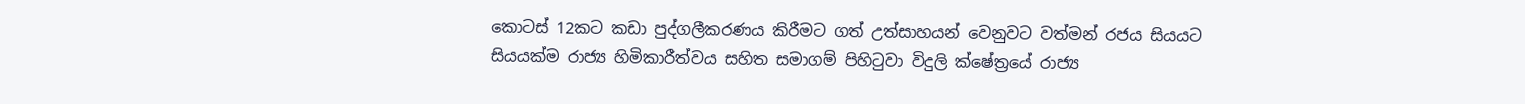කොටස් 12කට කඩා පුද්ගලීකරණය කිරීමට ගත් උත්සාහයන් වෙනුවට වත්මන් රජය සියයට සියයක්ම රාජ්‍ය හිමිකාරීත්වය සහිත සමාගම් පිහිටුවා විදුලි ක්ෂේත්‍රයේ රාජ්‍ය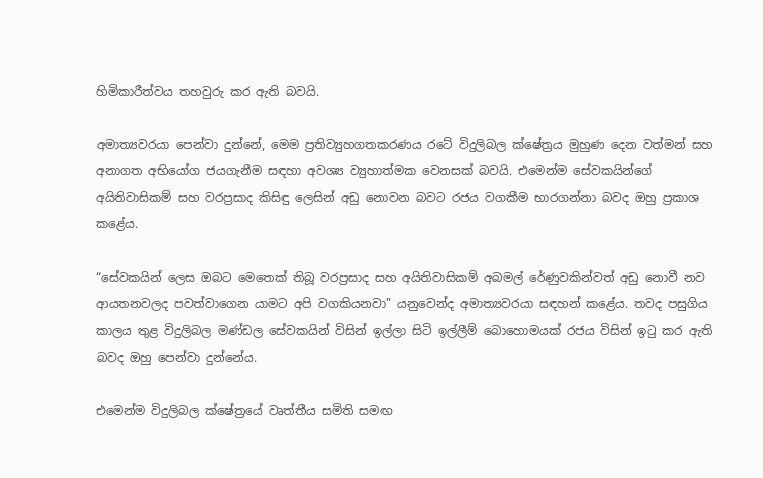හිමිකාරීත්වය තහවුරු කර ඇති බවයි.

අමාත්‍යවරයා පෙන්වා දුන්නේ, මෙම ප්‍රතිව්‍යුහගතකරණය රටේ විදුලිබල ක්ෂේත්‍රය මුහුණ දෙන වත්මන් සහ අනාගත අභියෝග ජයගැනීම සඳහා අවශ්‍ය ව්‍යුහාත්මක වෙනසක් බවයි. එමෙන්ම සේවකයින්ගේ අයිතිවාසිකම් සහ වරප්‍රසාද කිසිඳු ලෙසින් අඩු නොවන බවට රජය වගකීම භාරගන්නා බවද ඔහු ප්‍රකාශ කළේය.

“සේවකයින් ලෙස ඔබට මෙතෙක් තිබූ වරප්‍රසාද සහ අයිතිවාසිකම් අබමල් රේණුවකින්වත් අඩු නොවී නව ආයතනවලද පවත්වාගෙන යාමට අපි වගකියනවා” යනුවෙන්ද අමාත්‍යවරයා සඳහන් කළේය. තවද පසුගිය කාලය තුළ විදුලිබල මණ්ඩල සේවකයින් විසින් ඉල්ලා සිටි ඉල්ලීම් බොහොමයක් රජය විසින් ඉටු කර ඇති බවද ඔහු පෙන්වා දුන්නේය.

එමෙන්ම විදුලිබල ක්ෂේත්‍රයේ වෘත්තීය සමිති සමඟ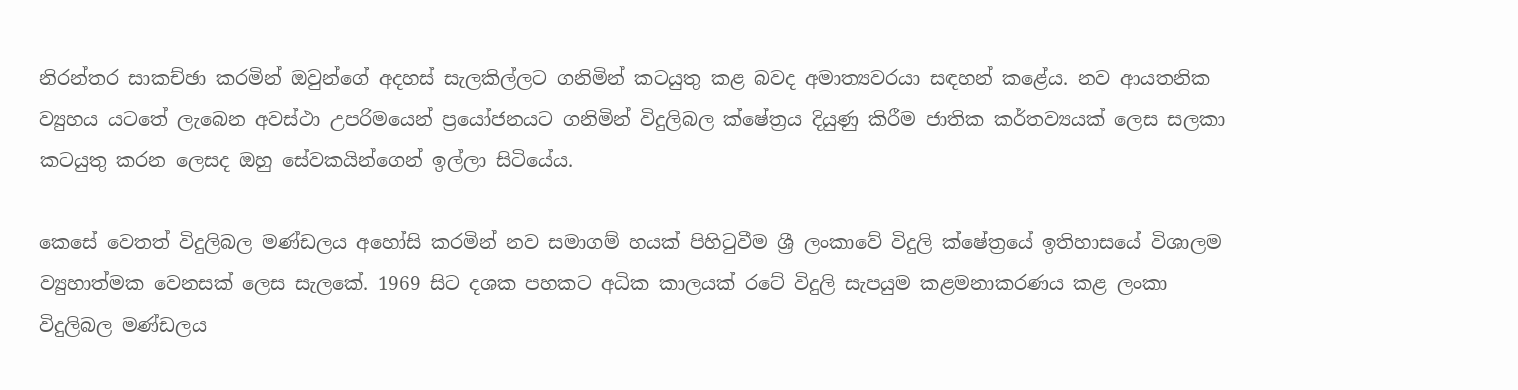නිරන්තර සාකච්ඡා කරමින් ඔවුන්ගේ අදහස් සැලකිල්ලට ගනිමින් කටයුතු කළ බවද අමාත්‍යවරයා සඳහන් කළේය. නව ආයතනික ව්‍යුහය යටතේ ලැබෙන අවස්ථා උපරිමයෙන් ප්‍රයෝජනයට ගනිමින් විදුලිබල ක්ෂේත්‍රය දියුණු කිරීම ජාතික කර්තව්‍යයක් ලෙස සලකා කටයුතු කරන ලෙසද ඔහු සේවකයින්ගෙන් ඉල්ලා සිටියේය.

කෙසේ වෙතත් විදුලිබල මණ්ඩලය අහෝසි කරමින් නව සමාගම් හයක් පිහිටුවීම ශ්‍රී ලංකාවේ විදුලි ක්ෂේත්‍රයේ ඉතිහාසයේ විශාලම ව්‍යුහාත්මක වෙනසක් ලෙස සැලකේ. 1969 සිට දශක පහකට අධික කාලයක් රටේ විදුලි සැපයුම කළමනාකරණය කළ ලංකා විදුලිබල මණ්ඩලය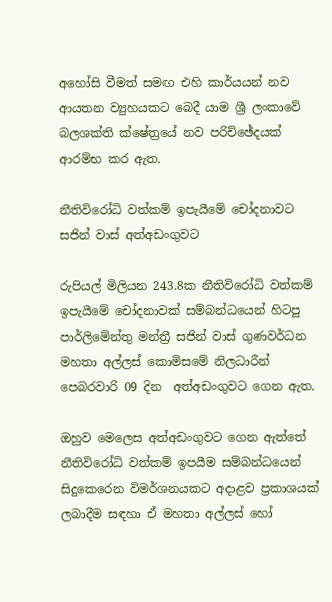අහෝසි වීමත් සමඟ එහි කාර්යයන් නව ආයතන ව්‍යුහයකට බෙදී යාම ශ්‍රී ලංකාවේ බලශක්ති ක්ෂේත්‍රයේ නව පරිච්ඡේදයක් ආරම්භ කර ඇත.

නීතිවිරෝධි වත්කම් ඉපැයීමේ චෝදනාවට සජින් වාස් අත්අඩංගුවට

රුපියල් මිලියන 243.8ක නීතිවිරෝධි වත්කම් ඉපැයීමේ චෝදනාවක් සම්බන්ධයෙන් හිටපු පාර්ලිමේන්තු මන්ත්‍රී සජින් වාස් ගුණවර්ධන මහතා අල්ලස් කොමිසමේ නිලධාරීන් පෙබරවාරි 09 දින  අත්අඩංගුවට ගෙන ඇත.

ඔහුව මෙලෙස අත්අඩංගුවට ගෙන ඇත්තේ නීතිවිරෝධි වත්කම් ඉපයීම සම්බන්ධයෙන් සිදුකෙරෙන විමර්ශනයකට අදාළව ප්‍රකාශයක් ලබාදීම සඳහා ඒ මහතා අල්ලස් හෝ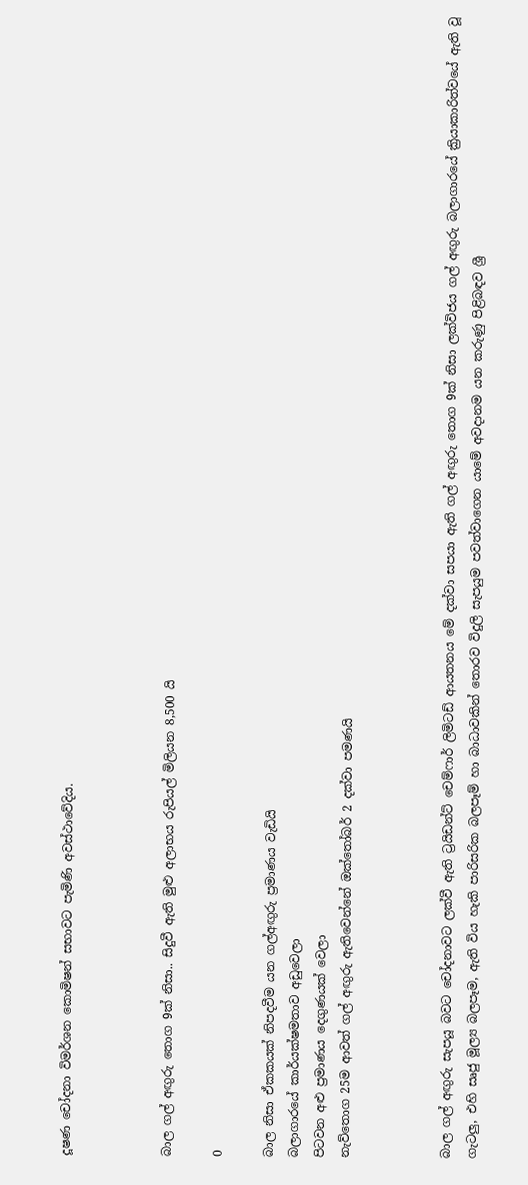දූෂණ චෝදනා විමර්ශන කොමිෂන් සභාවට පැමිණි අවස්ථාවේදිය.



බාල ගල් අඟුරු තොග 9ක් නිසා.. සිදුවී ඇති මුළු අලාභය රුපියල් මිලියන 8,500 යි

0

බාල නිසා ඒකකයක් නිපදවීම යන ගල්අඟුරු ප්‍රමාණය වැඩියි
බලාගාරයේ කාර්යක්ෂමතාව අඩුවෙලා
පිටවන අළු ප්‍රමාණය දෙගුණයක් වෙලා
නැව්තොග 25ම ආවත් ගල් අඟුරු ඇතිවෙන්නේ ඔක්තෝබර් 2 දක්වා පමණයි



බාල ගල් අඟුරු සැපයූ බවට චෝදනාවට ලක්වී ඇති ට්‍රයිඩන්ට් චෙම්ෆාර් ලිමිටඩ් ආයතනය මේ දක්වා සපයා ඇති ගල් අඟුරු තොග 9ක් නිසා ලක්විජය ගල් අඟුරු බලාගාරයේ ක්‍රියාකාරිත්වයේ ඇති වූ ගැටලු, එහි සෘජු මූල්‍ය බලපෑම, ඇති විය හැකි පාරිසරික බලපෑම් හා බාධාවකින් තොරව විදුලි සැපයුම පවත්වාගෙන යාමේ අවදානම යන කරුණු පිළිබඳව ශ්‍රී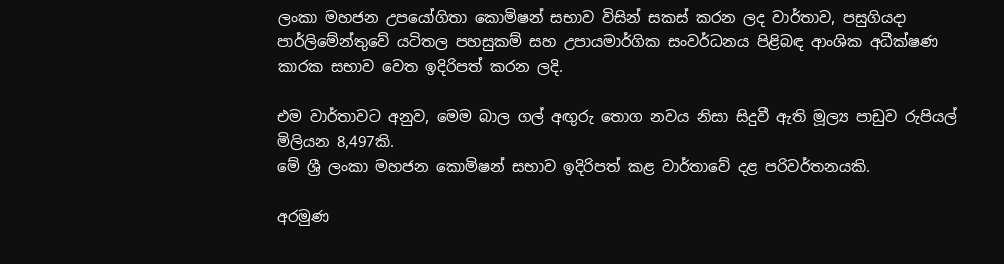ලංකා මහජන උපයෝගිතා කොමිෂන් සභාව විසින් සකස් කරන ලද වාර්තාව, පසුගියදා පාර්ලිමේන්තුවේ යටිතල පහසුකම් සහ උපායමාර්ගික සංවර්ධනය පිළිබඳ ආංශික අධීක්ෂණ කාරක සභාව වෙත ඉදිරිපත් කරන ලදි.

එම වාර්තාවට අනුව, මෙම බාල ගල් අඟුරු තොග නවය නිසා සිදුවී ඇති මූල්‍ය පාඩුව රුපියල් මිලියන 8,497කි.
මේ ශ්‍රී ලංකා මහජන කොමිෂන් සභාව ඉදිරිපත් කළ වාර්තාවේ දළ පරිවර්තනයකි.

අරමුණ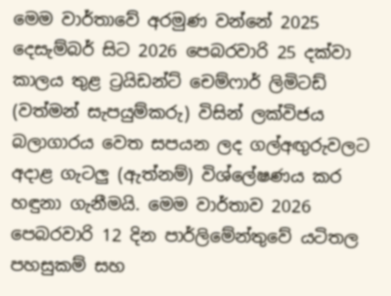මෙම වාර්තාවේ අරමුණ වන්නේ 2025 දෙසැම්බර් සිට 2026 පෙබරවාරි 25 දක්වා කාලය තුළ ට්‍රයිඩන්ට් චෙම්ෆාර් ලිමිටඩ් (වත්මන් සැපයුම්කරු) විසින් ලක්විජය බලාගාරය වෙත සපයන ලද ගල්අඟු‍රුවලට අදාළ ගැටලු‍ (ඇත්නම්) විශ්ලේෂණය කර හඳුනා ගැනීමයි. මෙම වාර්තාව 2026 පෙබරවාරි 12 දින පාර්ලිමේන්තුවේ යටිතල පහසුකම් සහ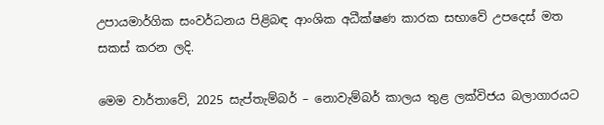උපායමාර්ගික සංවර්ධනය පිළිබඳ ආංශික අධීක්ෂණ කාරක සභාවේ උපදෙස් මත සකස් කරන ලදි.

මෙම වාර්තාවේ, 2025 සැප්තැම්බර් – නොවැම්බර් කාලය තුළ ලක්විජය බලාගාරයට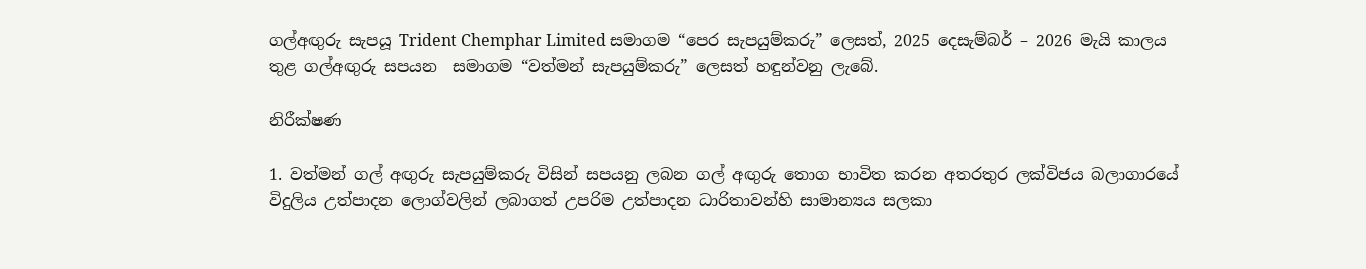ගල්අඟු‍රු සැපයූ Trident Chemphar Limited සමාගම “පෙර සැපයුම්කරු” ලෙසත්, 2025 දෙසැම්බර් – 2026 මැයි කාලය තුළ ගල්අඟු‍රු සපයන  සමාගම “වත්මන් සැපයුම්කරු” ලෙසත් හඳුන්වනු ලැබේ.

නිරීක්ෂණ

1. වත්මන් ගල් අඟු‍රු සැපයුම්කරු විසින් සපයනු ලබන ගල් අඟු‍රු තොග භාවිත කරන අතරතුර ලක්විජය බලාගාරයේ විදුලිය උත්පාදන ලොග්වලින් ලබාගත් උපරිම උත්පාදන ධාරිතාවන්හි සාමාන්‍යය සලකා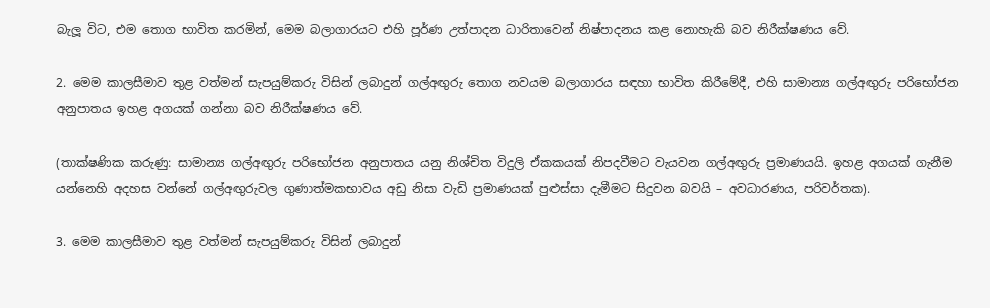බැලූ විට, එම තොග භාවිත කරමින්, මෙම බලාගාරයට එහි පූර්ණ උත්පාදන ධාරිතාවෙන් නිෂ්පාදනය කළ නොහැකි බව නිරීක්ෂණය වේ.

2. මෙම කාලසීමාව තුළ වත්මන් සැපයුම්කරු විසින් ලබාදුන් ගල්අඟු‍රු තොග නවයම බලාගාරය සඳහා භාවිත කිරීමේදී, එහි සාමාන්‍ය ගල්අඟු‍රු පරිභෝජන අනුපාතය ඉහළ අගයක් ගන්නා බව නිරීක්ෂණය වේ.

(තාක්ෂණික කරුණු: සාමාන්‍ය ගල්අඟු‍රු පරිභෝජන අනුපාතය යනු නිශ්චිත විදුලි ඒකකයක් නිපදවීමට වැයවන ගල්අඟු‍රු ප්‍රමාණයයි. ඉහළ අගයක් ගැනීම යන්නෙහි අදහස වන්නේ ගල්අඟු‍රුවල ගුණාත්මකභාවය අඩු නිසා වැඩි ප්‍රමාණයක් පුළුස්සා දැමීමට සිදුවන බවයි – අවධාරණය, පරිවර්තක).

3. මෙම කාලසීමාව තුළ වත්මන් සැපයුම්කරු විසින් ලබාදුන්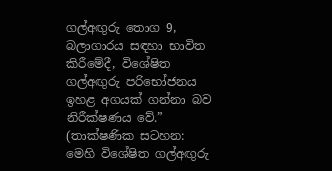ගල්අඟු‍රු තොග 9, බලාගාරය සඳහා භාවිත කිරීමේදී, විශේෂිත ගල්අඟු‍රු පරිභෝජනය ඉහළ අගයක් ගන්නා බව නිරීක්ෂණය වේ.”
(තාක්ෂණික සටහන: මෙහි විශේෂිත ගල්අඟුරු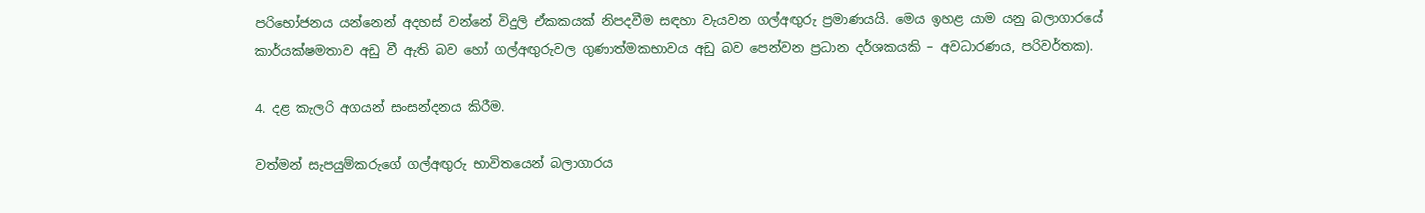පරිභෝජනය යන්නෙන් අදහස් වන්නේ විදුලි ඒකකයක් නිපදවීම සඳහා වැයවන ගල්අඟු‍රු ප්‍රමාණයයි. මෙය ඉහළ යාම යනු බලාගාරයේ කාර්යක්ෂමතාව අඩු වී ඇති බව හෝ ගල්අඟු‍රුවල ගුණාත්මකභාවය අඩු බව පෙන්වන ප්‍රධාන දර්ශකයකි – අවධාරණය, පරිවර්තක).

4. දළ කැලරි අගයන් සංසන්දනය කිරීම.

වත්මන් සැපයුම්කරුගේ ගල්අඟුරු භාවිතයෙන් බලාගාරය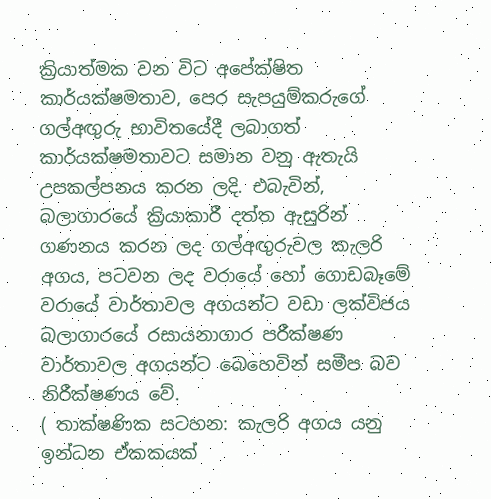ක්‍රියාත්මක වන විට අපේක්ෂිත කාර්යක්ෂමතාව, පෙර සැපයුම්කරුගේ ගල්අඟුරු භාවිතයේදී ලබාගත් කාර්යක්ෂමතාවට සමාන වනු ඇතැයි උපකල්පනය කරන ලදි. එබැවින්, බලාගාරයේ ක්‍රියාකාරී දත්ත ඇසුරින් ගණනය කරන ලද ගල්අඟුරුවල කැලරි අගය, පටවන ලද වරායේ හෝ ගොඩබෑමේ වරායේ වාර්තාවල අගයන්ට වඩා ලක්විජය බලාගාරයේ රසායනාගාර පරීක්ෂණ වාර්තාවල අගයන්ට බෙහෙවින් සමීප බව නිරීක්ෂණය වේ.
( තාක්ෂණික සටහන: කැලරි අගය යනු ඉන්ධන ඒකකයක්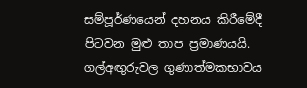සම්පූර්ණයෙන් දහනය කිරීමේදී පිටවන මුළු තාප ප්‍රමාණයයි. ගල්අඟු‍රුවල ගුණාත්මකභාවය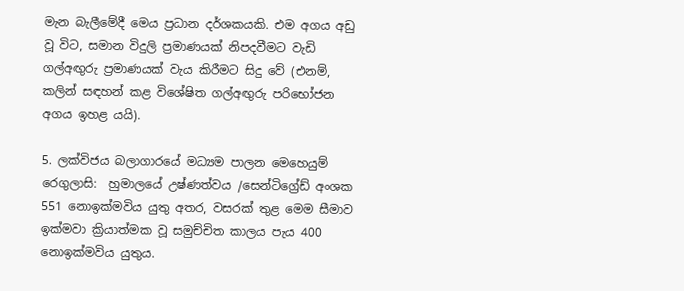මැන බැලීමේදී මෙය ප්‍රධාන දර්ශකයකි. එම අගය අඩු වූ විට, සමාන විදුලි ප්‍රමාණයක් නිපදවීමට වැඩි ගල්අඟු‍රු ප්‍රමාණයක් වැය කිරීමට සිදු වේ (එනම්, කලින් සඳහන් කළ විශේෂිත ගල්අඟුරු පරිභෝජන අගය ඉහළ යයි).

5. ලක්විජය බලාගාරයේ මධ්‍යම පාලන මෙහෙයුම් රෙගුලාසි:  හුමාලයේ උෂ්ණත්වය /සෙන්ටිග්‍රේඩ් අංශක 551 නොඉක්මවිය යුතු අතර, වසරක් තුළ මෙම සීමාව ඉක්මවා ක්‍රියාත්මක වූ සමුච්චිත කාලය පැය 400 නොඉක්මවිය යුතුය.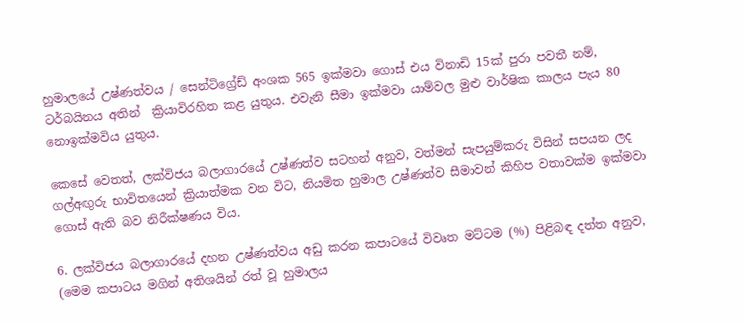හුමාලයේ උෂ්ණත්වය / සෙන්ටිග්‍රේඩ් අංශක 565 ඉක්මවා ගොස් එය විනාඩි 15ක් පුරා පවතී නම්, ටර්බයිනය අතින්  ක්‍රියාවිරහිත කළ යුතුය. එවැනි සීමා ඉක්මවා යාම්වල මුළු වාර්ෂික කාලය පැය 80 නොඉක්මවිය යුතුය.

කෙසේ වෙතත්, ලක්විජය බලාගාරයේ උෂ්ණත්ව සටහන් අනුව, වත්මන් සැපයුම්කරු විසින් සපයන ලද ගල්අඟු‍රු භාවිතයෙන් ක්‍රියාත්මක වන විට, නියමිත හුමාල උෂ්ණත්ව සීමාවන් කිහිප වතාවක්ම ඉක්මවා ගොස් ඇති බව නිරීක්ෂණය විය.

6. ලක්විජය බලාගාරයේ දහන උෂ්ණත්වය අඩු කරන කපාටයේ විවෘත මට්ටම (%) පිළිබඳ දත්ත අනුව, (මෙම කපාටය මගින් අතිශයින් රත් වූ හුමාලය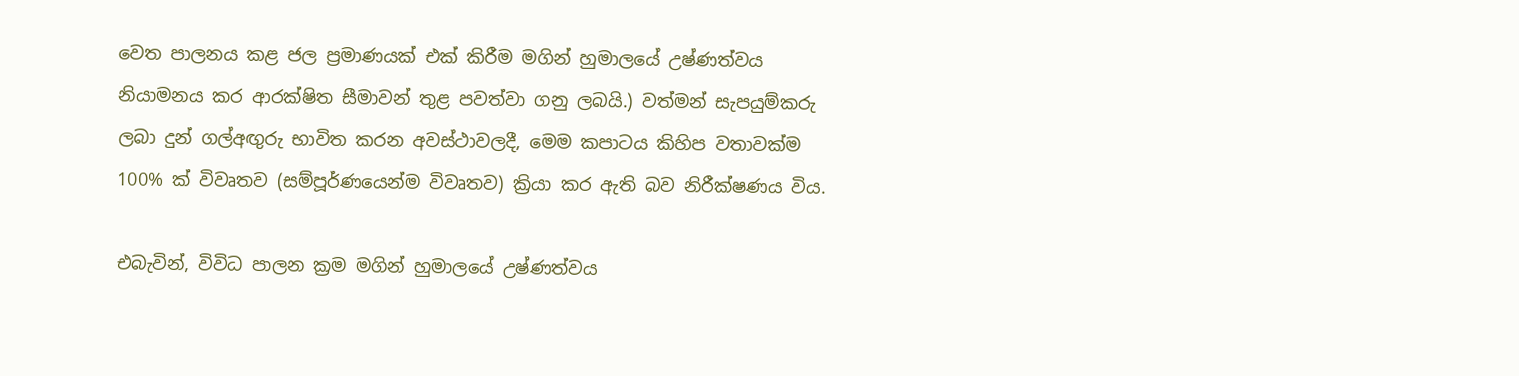වෙත පාලනය කළ ජල ප්‍රමාණයක් එක් කිරීම මගින් හුමාලයේ උෂ්ණත්වය නියාමනය කර ආරක්ෂිත සීමාවන් තුළ පවත්වා ගනු ලබයි.) වත්මන් සැපයුම්කරු ලබා දුන් ගල්අඟු‍රු භාවිත කරන අවස්ථාවලදී, මෙම කපාටය කිහිප වතාවක්ම 100% ක් විවෘතව (සම්පූර්ණයෙන්ම විවෘතව) ක්‍රියා කර ඇති බව නිරීක්ෂණය විය.

එබැවින්, විවිධ පාලන ක්‍රම මගින් හුමාලයේ උෂ්ණත්වය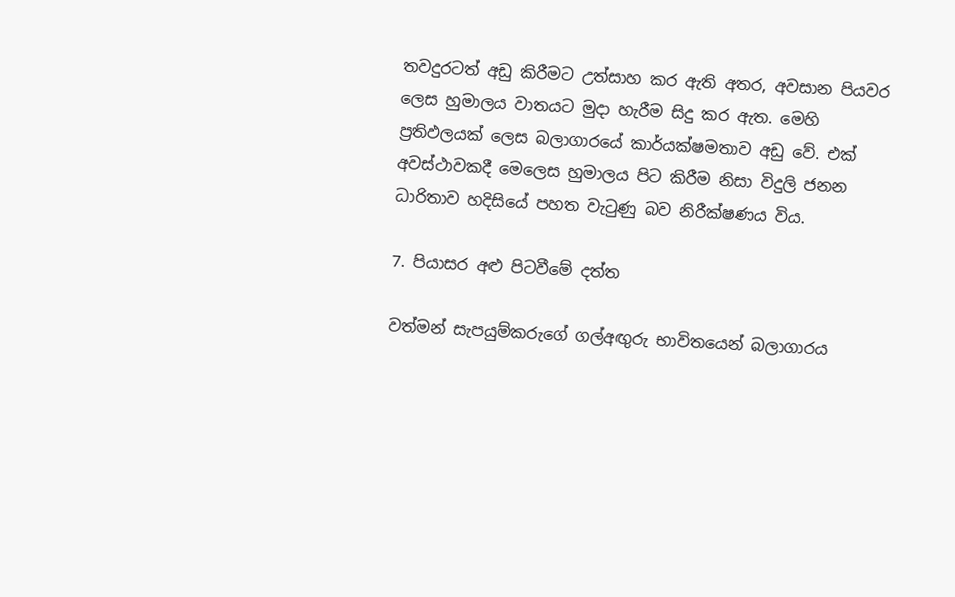තවදුරටත් අඩු කිරීමට උත්සාහ කර ඇති අතර, අවසාන පියවර ලෙස හුමාලය වාතයට මුදා හැරීම සිදු කර ඇත. මෙහි ප්‍රතිඵලයක් ලෙස බලාගාරයේ කාර්යක්ෂමතාව අඩු වේ. එක් අවස්ථාවකදී මෙලෙස හුමාලය පිට කිරීම නිසා විදුලි ජනන ධාරිතාව හදිසියේ පහත වැටුණු බව නිරීක්ෂණය විය.

7. පියාසර අළු පිටවීමේ දත්ත

වත්මන් සැපයුම්කරුගේ ගල්අඟු‍රු භාවිතයෙන් බලාගාරය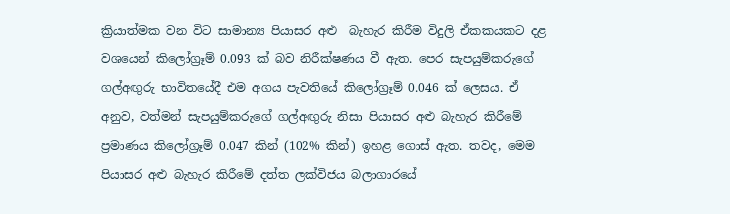ක්‍රියාත්මක වන විට සාමාන්‍ය පියාසර අළු  බැහැර කිරීම විදුලි ඒකකයකට දළ වශයෙන් කිලෝග්‍රෑම් 0.093 ක් බව නිරීක්ෂණය වී ඇත. පෙර සැපයුම්කරුගේ ගල්අඟු‍රු භාවිතයේදී එම අගය පැවතියේ කිලෝග්‍රෑම් 0.046 ක් ලෙසය. ඒ අනුව, වත්මන් සැපයුම්කරුගේ ගල්අඟු‍රු නිසා පියාසර අළු බැහැර කිරීමේ ප්‍රමාණය කිලෝග්‍රෑම් 0.047 කින් (102% කින්) ඉහළ ගොස් ඇත. තවද, මෙම පියාසර අළු බැහැර කිරීමේ දත්ත ලක්විජය බලාගාරයේ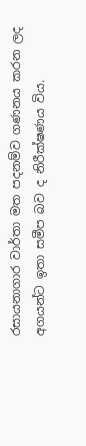රසායනාගාර වාර්තා මත පදනම්ව ගණනය කරන ලද අගයන්ට ඉතා සමීප බව ද නිරීක්ෂණය විය.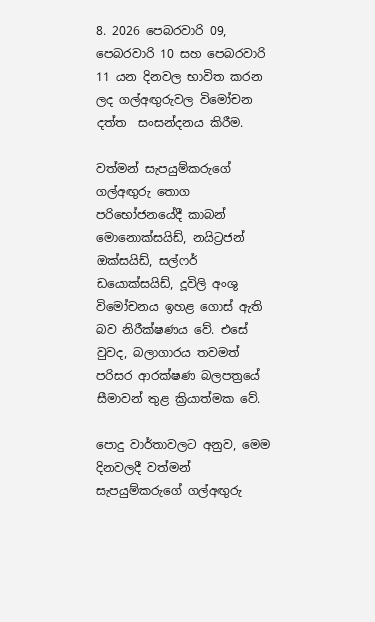8. 2026 පෙබරවාරි 09, පෙබරවාරි 10 සහ පෙබරවාරි 11 යන දිනවල භාවිත කරන ලද ගල්අඟු‍රුවල විමෝචන දත්ත  සංසන්දනය කිරීම.

වත්මන් සැපයුම්කරුගේ ගල්අඟුරු තොග පරිභෝජනයේදී කාබන් මොනොක්සයිඩ්, නයිට්‍රජන් ඔක්සයිඩ්, සල්ෆර් ඩයොක්සයිඩ්, දූවිලි අංශු විමෝචනය ඉහළ ගොස් ඇති බව නිරීක්ෂණය වේ. එසේ වුවද, බලාගාරය තවමත් පරිසර ආරක්ෂණ බලපත්‍රයේ සීමාවන් තුළ ක්‍රියාත්මක වේ.

පොදු වාර්තාවලට අනුව, මෙම දිනවලදී වත්මන් සැපයුම්කරුගේ ගල්අඟුරු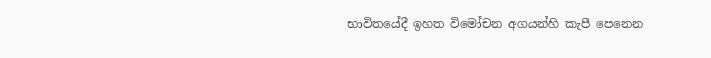භාවිතයේදී ඉහත විමෝචන අගයන්හි කැපී පෙනෙන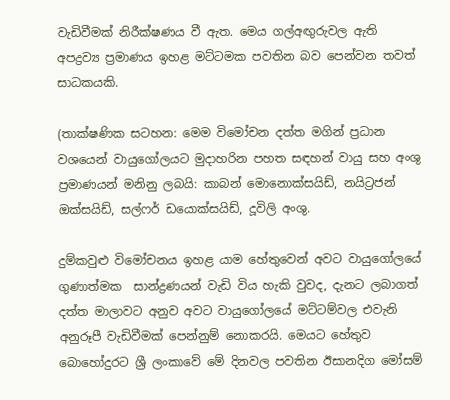වැඩිවීමක් නිරීක්ෂණය වී ඇත. මෙය ගල්අඟුරුවල ඇති අපද්‍රව්‍ය ප්‍රමාණය ඉහළ මට්ටමක පවතින බව පෙන්වන තවත් සාධකයකි.

(තාක්ෂණික සටහන: මෙම විමෝචන දත්ත මගින් ප්‍රධාන වශයෙන් වායුගෝලයට මුදාහරින පහත සඳහන් වායු සහ අංශු ප්‍රමාණයන් මනිනු ලබයි: කාබන් මොනොක්සයිඩ්, නයිට්‍රජන් ඔක්සයිඩ්, සල්ෆර් ඩයොක්සයිඩ්, දූවිලි අංශු.

දුම්කවුළු විමෝචනය ඉහළ යාම හේතුවෙන් අවට වායුගෝලයේ ගුණාත්මක  සාන්ද්‍රණයන් වැඩි විය හැකි වුවද, දැනට ලබාගත් දත්ත මාලාවට අනුව අවට වායුගෝලයේ මට්ටම්වල එවැනි අනුරූපී වැඩිවීමක් පෙන්නුම් නොකරයි. මෙයට හේතුව බොහෝදුරට ශ්‍රී ලංකාවේ මේ දිනවල පවතින ඊසානදිග මෝසම්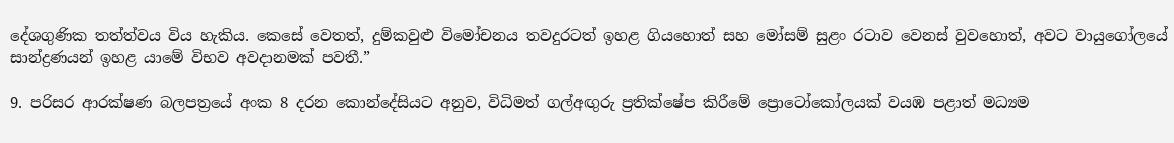දේශගුණික තත්ත්වය විය හැකිය. කෙසේ වෙතත්, දුම්කවුළු විමෝචනය තවදුරටත් ඉහළ ගියහොත් සහ මෝසම් සුළං රටාව වෙනස් වුවහොත්, අවට වායුගෝලයේ සාන්ද්‍රණයන් ඉහළ යාමේ විභව අවදානමක් පවතී.”

9. පරිසර ආරක්ෂණ බලපත්‍රයේ අංක 8 දරන කොන්දේසියට අනුව, විධිමත් ගල්අඟු‍රු ප්‍රතික්ෂේප කිරීමේ ප්‍රොටෝකෝලයක් වයඹ පළාත් මධ්‍යම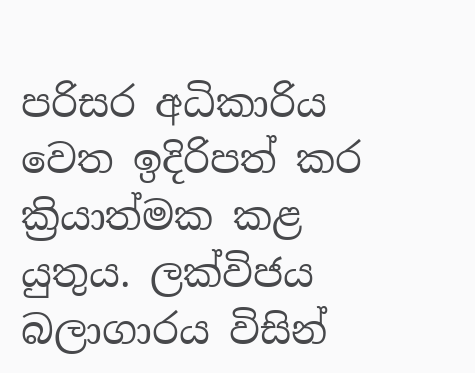පරිසර අධිකාරිය වෙත ඉදිරිපත් කර ක්‍රියාත්මක කළ යුතුය. ලක්විජය බලාගාරය විසින්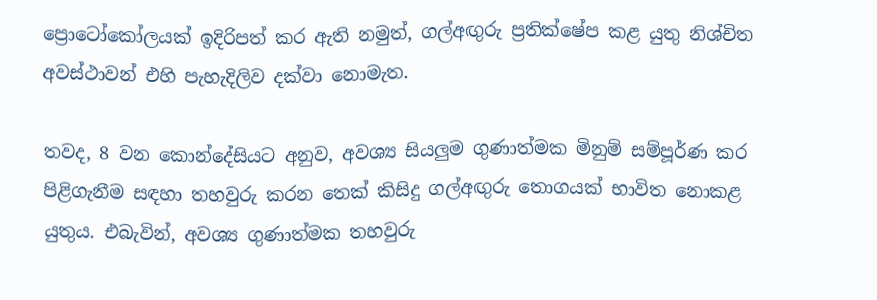ප්‍රොටෝකෝලයක් ඉදිරිපත් කර ඇති නමුත්, ගල්අඟු‍රු ප්‍රතික්ෂේප කළ යුතු නිශ්චිත අවස්ථාවන් එහි පැහැදිලිව දක්වා නොමැත.

තවද, 8 වන කොන්දේසියට අනුව, අවශ්‍ය සියලු‍ම ගුණාත්මක මිනුම් සම්පූර්ණ කර පිළිගැනීම සඳහා තහවුරු කරන තෙක් කිසිදු ගල්අඟු‍රු තොගයක් භාවිත නොකළ යුතුය. එබැවින්, අවශ්‍ය ගුණාත්මක තහවුරු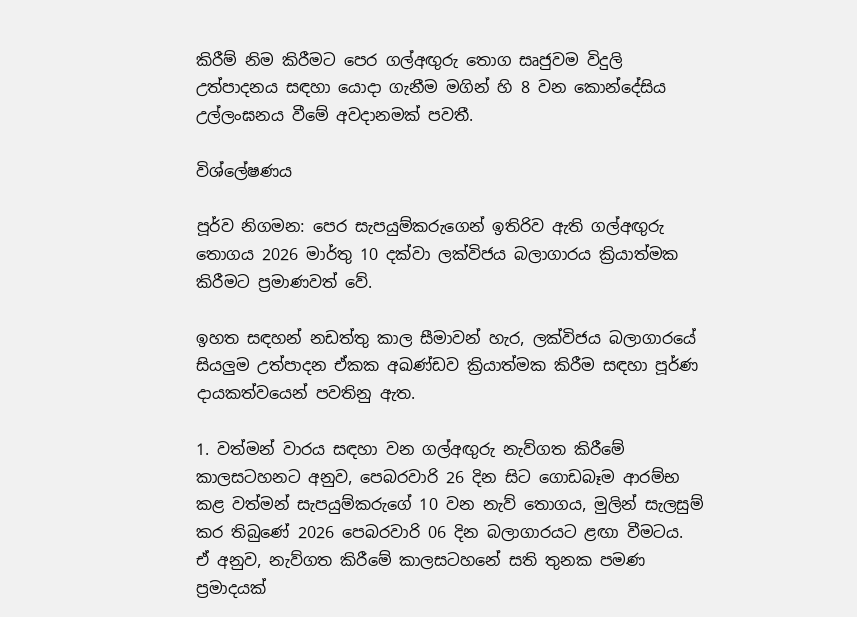කිරීම් නිම කිරීමට පෙර ගල්අඟු‍රු තොග සෘජුවම විදුලි උත්පාදනය සඳහා යොදා ගැනීම මගින් හි 8 වන කොන්දේසිය උල්ලංඝනය වීමේ අවදානමක් පවතී.

විශ්ලේෂණය

පූර්ව නිගමන: පෙර සැපයුම්කරුගෙන් ඉතිරිව ඇති ගල්අඟු‍රු තොගය 2026 මාර්තු 10 දක්වා ලක්විජය බලාගාරය ක්‍රියාත්මක කිරීමට ප්‍රමාණවත් වේ.

ඉහත සඳහන් නඩත්තු කාල සීමාවන් හැර, ලක්විජය බලාගාරයේ සියලු‍ම උත්පාදන ඒකක අඛණ්ඩව ක්‍රියාත්මක කිරීම සඳහා පූර්ණ දායකත්වයෙන් පවතිනු ඇත.

1. වත්මන් වාරය සඳහා වන ගල්අඟු‍රු නැව්ගත කිරීමේ කාලසටහනට අනුව, පෙබරවාරි 26 දින සිට ගොඩබෑම ආරම්භ කළ වත්මන් සැපයුම්කරුගේ 10 වන නැව් තොගය, මුලින් සැලසුම් කර තිබුණේ 2026 පෙබරවාරි 06 දින බලාගාරයට ළඟා වීමටය. ඒ අනුව, නැව්ගත කිරීමේ කාලසටහනේ සති තුනක පමණ ප්‍රමාදයක්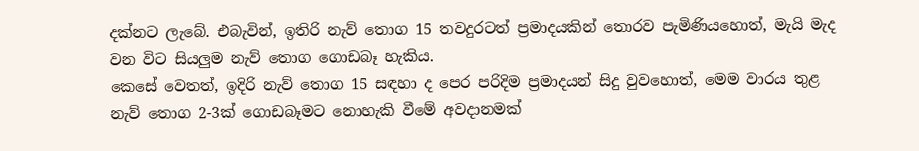දක්නට ලැබේ. එබැවින්, ඉතිරි නැව් තොග 15 තවදුරටත් ප්‍රමාදයකින් තොරව පැමිණියහොත්, මැයි මැද වන විට සියලු‍ම නැව් තොග ගොඩබෑ හැකිය.
කෙසේ වෙතත්, ඉදිරි නැව් තොග 15 සඳහා ද පෙර පරිදිම ප්‍රමාදයන් සිදු වුවහොත්, මෙම වාරය තුළ නැව් තොග 2-3ක් ගොඩබෑමට නොහැකි වීමේ අවදානමක්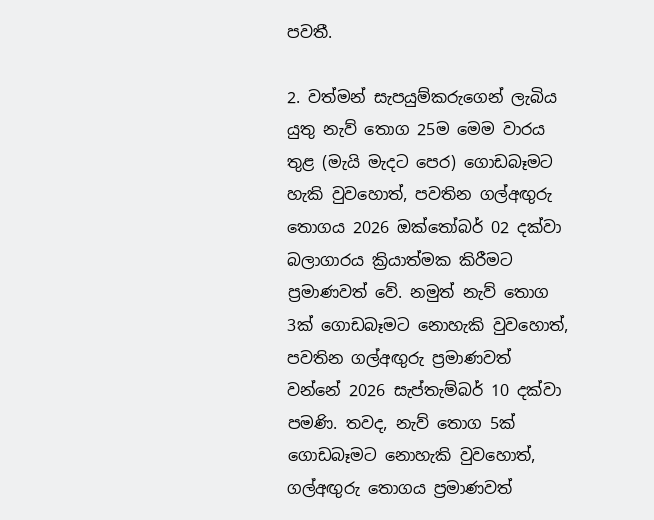පවතී.

2. වත්මන් සැපයුම්කරුගෙන් ලැබිය යුතු නැව් තොග 25ම මෙම වාරය තුළ (මැයි මැදට පෙර) ගොඩබෑමට හැකි වුවහොත්, පවතින ගල්අඟු‍රු තොගය 2026 ඔක්තෝබර් 02 දක්වා බලාගාරය ක්‍රියාත්මක කිරීමට ප්‍රමාණවත් වේ. නමුත් නැව් තොග 3ක් ගොඩබෑමට නොහැකි වුවහොත්, පවතින ගල්අඟු‍රු ප්‍රමාණවත් වන්නේ 2026 සැප්තැම්බර් 10 දක්වා පමණි. තවද, නැව් තොග 5ක් ගොඩබෑමට නොහැකි වුවහොත්, ගල්අඟු‍රු තොගය ප්‍රමාණවත්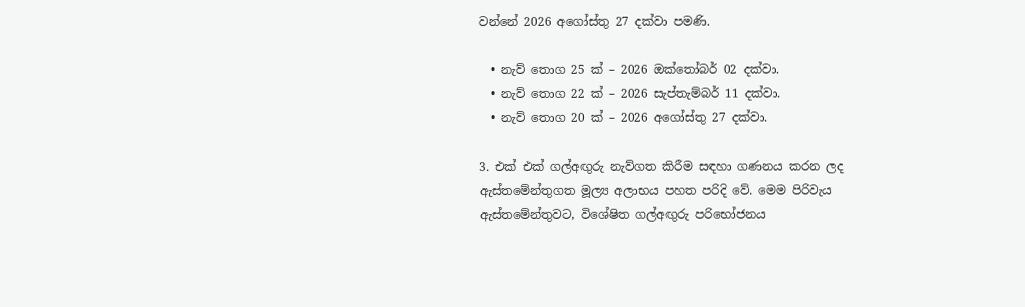වන්නේ 2026 අගෝස්තු 27 දක්වා පමණි.

  • නැව් තොග 25 ක් – 2026 ඔක්තෝබර් 02 දක්වා.
  • නැව් තොග 22 ක් – 2026 සැප්තැම්බර් 11 දක්වා.
  • නැව් තොග 20 ක් – 2026 අගෝස්තු 27 දක්වා.

3. එක් එක් ගල්අඟු‍රු නැව්ගත කිරීම සඳහා ගණනය කරන ලද ඇස්තමේන්තුගත මූල්‍ය අලාභය පහත පරිදි වේ. මෙම පිරිවැය ඇස්තමේන්තුවට, විශේෂිත ගල්අඟු‍රු පරිභෝජනය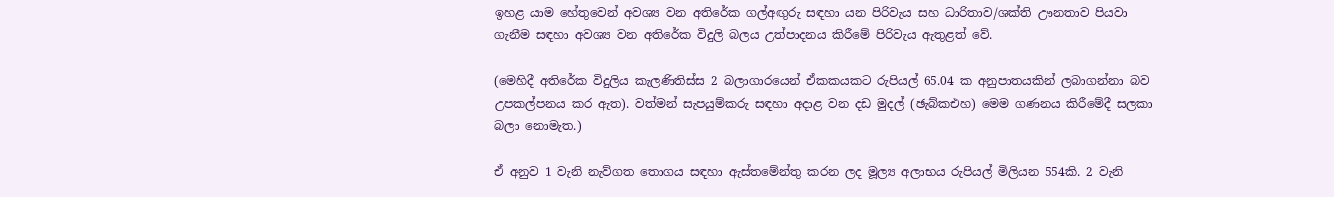ඉහළ යාම හේතුවෙන් අවශ්‍ය වන අතිරේක ගල්අඟු‍රු සඳහා යන පිරිවැය සහ ධාරිතාව/ශක්ති ඌනතාව පියවා ගැනීම සඳහා අවශ්‍ය වන අතිරේක විදුලි බලය උත්පාදනය කිරීමේ පිරිවැය ඇතුළත් වේ.

(මෙහිදී අතිරේක විදුලිය කැලණිතිස්ස 2 බලාගාරයෙන් ඒකකයකට රුපියල් 65.04 ක අනුපාතයකින් ලබාගන්නා බව උපකල්පනය කර ඇත). වත්මන් සැපයුම්කරු සඳහා අදාළ වන දඩ මුදල් (ඡැබ්කඑහ) මෙම ගණනය කිරීමේදී සලකා බලා නොමැත.)

ඒ අනුව 1 වැනි නැව්ගත තොගය සඳහා ඇස්තමේන්තු කරන ලද මූල්‍ය අලාභය රුපියල් මිලියන 554කි. 2 වැනි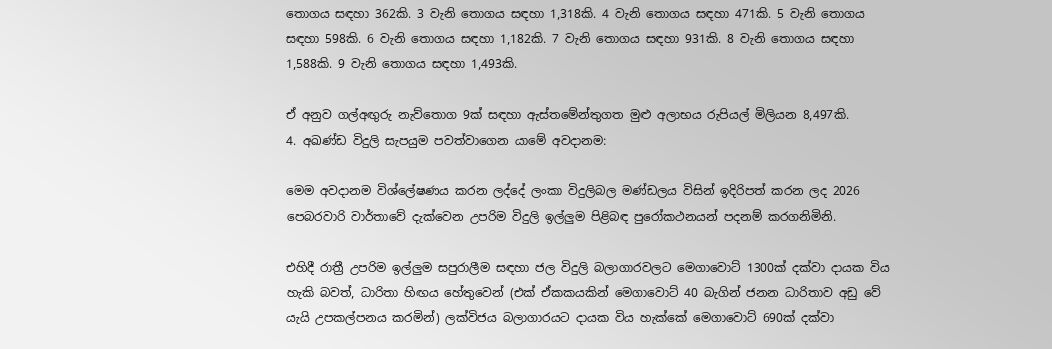තොගය සඳහා 362කි. 3 වැනි තොගය සඳහා 1,318කි. 4 වැනි තොගය සඳහා 471කි. 5 වැනි තොගය සඳහා 598කි. 6 වැනි තොගය සඳහා 1,182කි. 7 වැනි තොගය සඳහා 931කි. 8 වැනි තොගය සඳහා 1,588කි. 9 වැනි තොගය සඳහා 1,493කි.

ඒ අනුව ගල්අඟුරු නැව්තොග 9ක් සඳහා ඇස්තමේන්තුගත මුළු අලාභය රුපියල් මිලියන 8,497කි.
4. අඛණ්ඩ විදුලි සැපයුම පවත්වාගෙන යාමේ අවදානම:

මෙම අවදානම විශ්ලේෂණය කරන ලද්දේ ලංකා විදුලිබල මණ්ඩලය විසින් ඉදිරිපත් කරන ලද 2026 පෙබරවාරි වාර්තාවේ දැක්වෙන උපරිම විදුලි ඉල්ලු‍ම පිළිබඳ පුරෝකථනයන් පදනම් කරගනිමිනි.

එහිදී රාත්‍රී උපරිම ඉල්ලු‍ම සපුරාලීම සඳහා ජල විදුලි බලාගාරවලට මෙගාවොට් 1300ක් දක්වා දායක විය හැකි බවත්, ධාරිතා හිඟය හේතුවෙන් (එක් ඒකකයකින් මෙගාවොට් 40 බැගින් ජනන ධාරිතාව අඩු වේ යැයි උපකල්පනය කරමින්) ලක්විජය බලාගාරයට දායක විය හැක්කේ මෙගාවොට් 690ක් දක්වා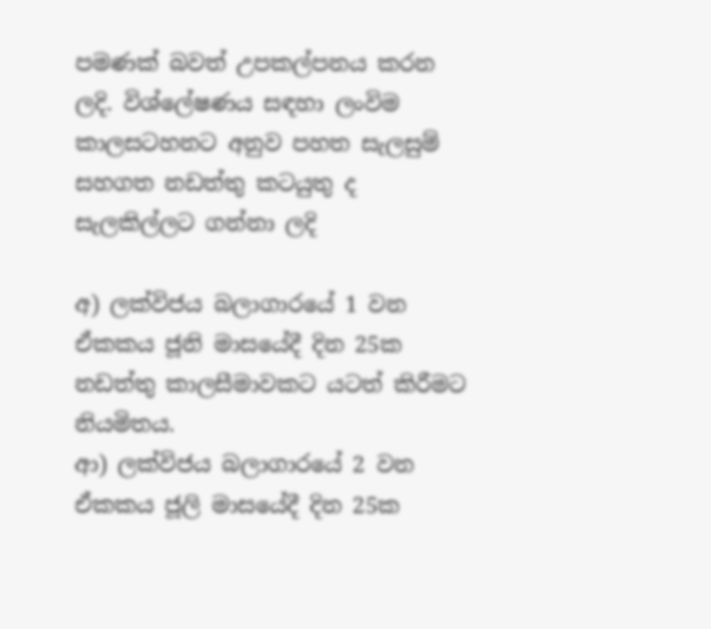පමණක් බවත් උපකල්පනය කරන ලදි. විශ්ලේෂණය සඳහා ලංවිම කාලසටහනට අනුව පහත සැලසුම් සහගත නඩත්තු කටයුතු ද සැලකිල්ලට ගන්නා ලදි

අ) ලක්විජය බලාගාරයේ 1 වන ඒකකය ජූනි මාසයේදී දින 25ක නඩත්තු කාලසීමාවකට යටත් කිරීමට නියමිතය.
ආ) ලක්විජය බලාගාරයේ 2 වන ඒකකය ජූලි මාසයේදී දින 25ක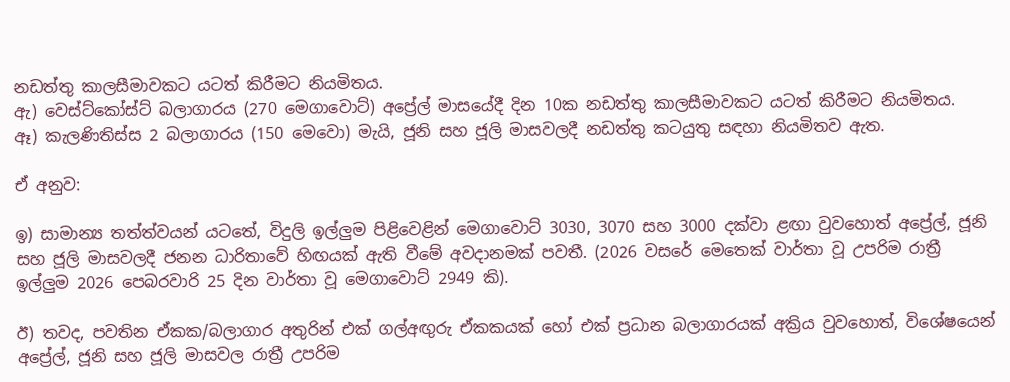නඩත්තු කාලසීමාවකට යටත් කිරීමට නියමිතය.
ඇ) වෙස්ට්කෝස්ට් බලාගාරය (270 මෙගාවොට්) අප්‍රේල් මාසයේදී දින 10ක නඩත්තු කාලසීමාවකට යටත් කිරීමට නියමිතය.
ඈ) කැලණිතිස්ස 2 බලාගාරය (150 මෙවො) මැයි, ජූනි සහ ජූලි මාසවලදී නඩත්තු කටයුතු සඳහා නියමිතව ඇත.

ඒ අනුව:

ඉ) සාමාන්‍ය තත්ත්වයන් යටතේ, විදුලි ඉල්ලු‍ම පිළිවෙළින් මෙගාවොට් 3030, 3070 සහ 3000 දක්වා ළඟා වුවහොත් අප්‍රේල්, ජූනි සහ ජූලි මාසවලදී ජනන ධාරිතාවේ හිඟයක් ඇති වීමේ අවදානමක් පවතී. (2026 වසරේ මෙතෙක් වාර්තා වූ උපරිම රාත්‍රී ඉල්ලු‍ම 2026 පෙබරවාරි 25 දින වාර්තා වූ මෙගාවොට් 2949 කි).

ඊ) තවද, පවතින ඒකක/බලාගාර අතුරින් එක් ගල්අඟු‍රු ඒකකයක් හෝ එක් ප්‍රධාන බලාගාරයක් අක්‍රිය වුවහොත්, විශේෂයෙන් අප්‍රේල්, ජූනි සහ ජූලි මාසවල රාත්‍රී උපරිම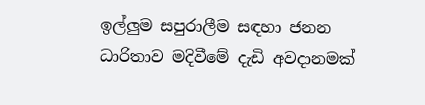ඉල්ලු‍ම සපුරාලීම සඳහා ජනන ධාරිතාව මදිවීමේ දැඩි අවදානමක්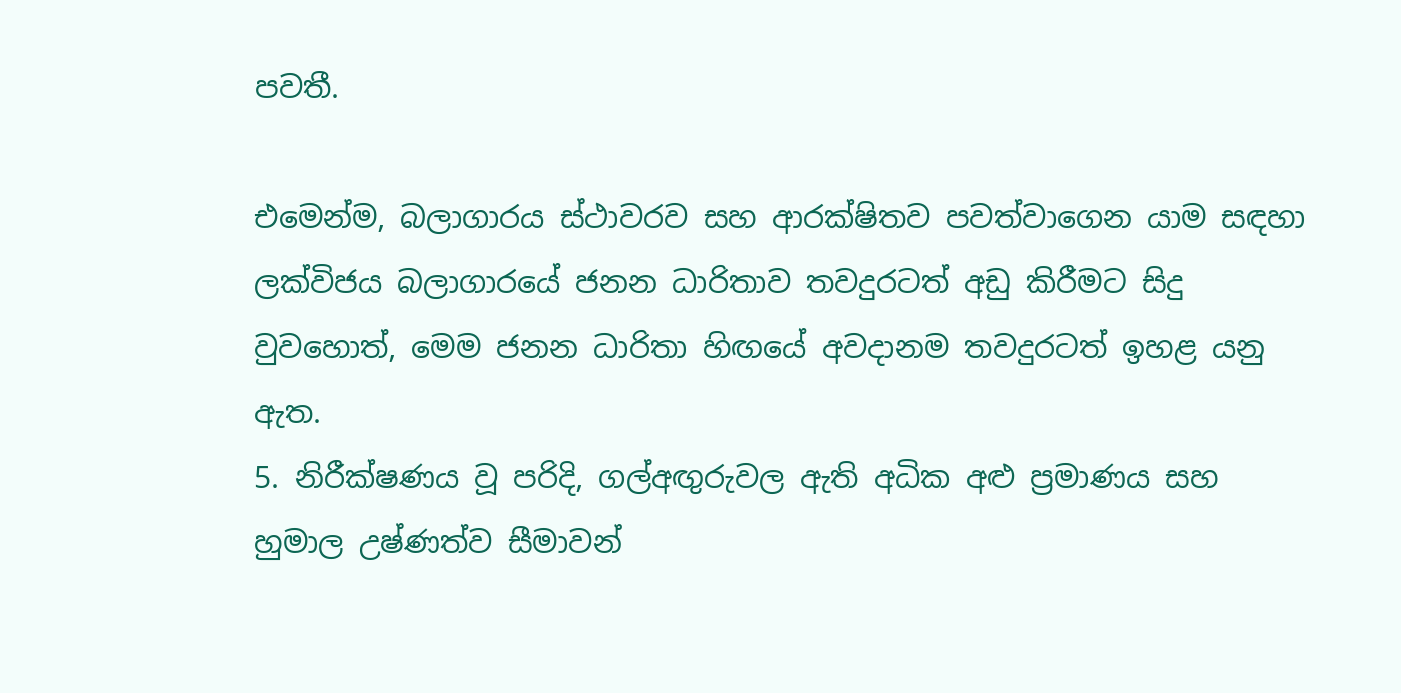පවතී.

එමෙන්ම, බලාගාරය ස්ථාවරව සහ ආරක්ෂිතව පවත්වාගෙන යාම සඳහා ලක්විජය බලාගාරයේ ජනන ධාරිතාව තවදුරටත් අඩු කිරීමට සිදු වුවහොත්, මෙම ජනන ධාරිතා හිඟයේ අවදානම තවදුරටත් ඉහළ යනු ඇත.
5. නිරීක්ෂණය වූ පරිදි, ගල්අඟු‍රුවල ඇති අධික අළු ප්‍රමාණය සහ හුමාල උෂ්ණත්ව සීමාවන්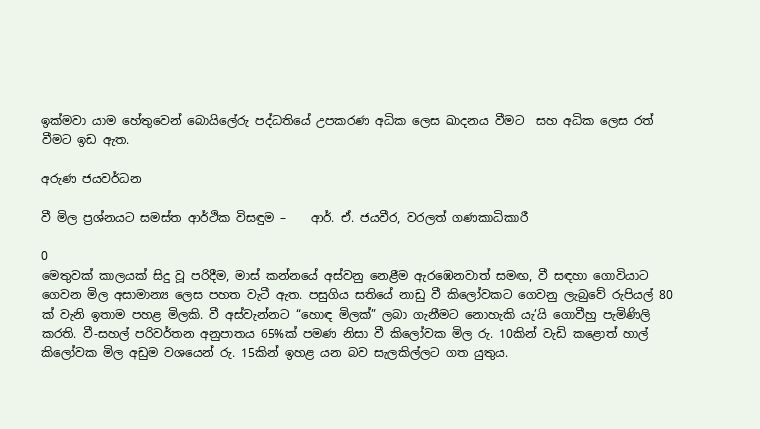ඉක්මවා යාම හේතුවෙන් බොයිලේරු පද්ධතියේ උපකරණ අධික ලෙස ඛාදනය වීමට  සහ අධික ලෙස රත් වීමට ඉඩ ඇත.

අරුණ ජයවර්ධන

වී මිල ප්‍රශ්නයට සමස්ත ආර්ථික විසඳුම –    ආර්. ඒ. ජයවීර, වරලත් ගණකාධිකාරී

0
මෙතුවක් කාලයක් සිදු වූ පරිදීම, මාස් කන්නයේ අස්වනු නෙළීම ඇරඹෙනවාත් සමඟ, වී සඳහා ගොවියාට ගෙවන මිල අසාමාන්‍ය ලෙස පහත වැටී ඇත. පසුගිය සතියේ නාඩු වී කිලෝවකට ගෙවනු ලැබුවේ රුපියල් 80 ක් වැනි ඉතාම පහළ මිලකි. වී අස්වැන්නට “හොඳ මිලක්” ලබා ගැනීමට නොහැකි යැ’යි ගොවීහු පැමිණිලි කරති. වී-සහල් පරිවර්තන අනුපාතය 65%ක් පමණ නිසා වී කිලෝවක මිල රු. 10කින් වැඩි කළොත් හාල් කිලෝවක මිල අඩුම වශයෙන් රු. 15කින් ඉහළ යන බව සැලකිල්ලට ගත යුතුය.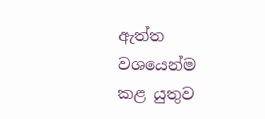ඇත්ත වශයෙන්ම කළ යුතුව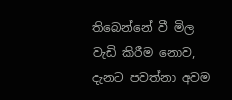තිබෙන්නේ වී මිල වැඩි කිරීම නොව, දැනට පවත්නා අවම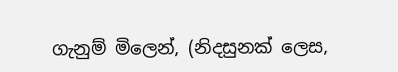ගැනුම් මිලෙන්, (නිදසුනක් ලෙස,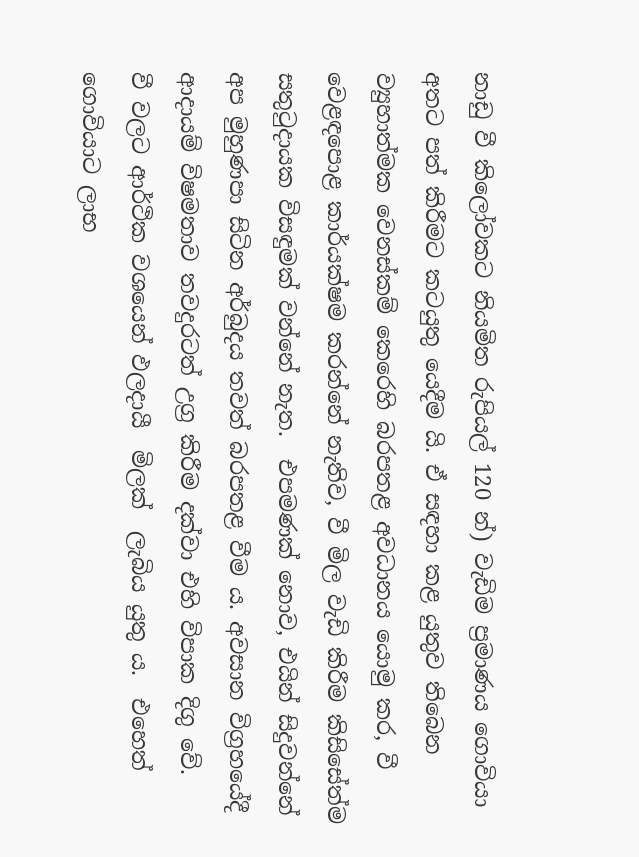නාඩු වී කිලෝවකට නියමිත රුපියල් 120 න්) වැඩිම ප්‍රමාණය ගොවියා අතට පත් කිරීමට කටයුතු යෙදීම යි. ඒ සඳහා කළ යුතුව තිබෙන ව්‍යුහාත්මක වෙනස්කම් කෙරෙහි බරපතළ අවධානය යොමු කර, වී වෙළඳපොළ කාර්යක්ෂම කරන්නේ නැතිව, වී මිල වැඩි කිරීම කිසිසේත්ම සතුටුදායක විසඳුමක් වන්නේ නැත.  එපමණක් නොව, එයින් සිදුවන්නේ අප මුහුණපා සිටින අර්බුදය තවත් බරපතළ වීම ය. අවසාන විග්‍රහයේදී ආදායම් විෂමතාව තවදුරටත් උග්‍ර කිරීම දක්වා එහි විපාක දිගු වේ.
වී වලට ආර්ථික වශයෙන් ඵලදායී  මිලක්  ලැබිය යුතු ය.  එහෙත් ගොවියාට ලාභ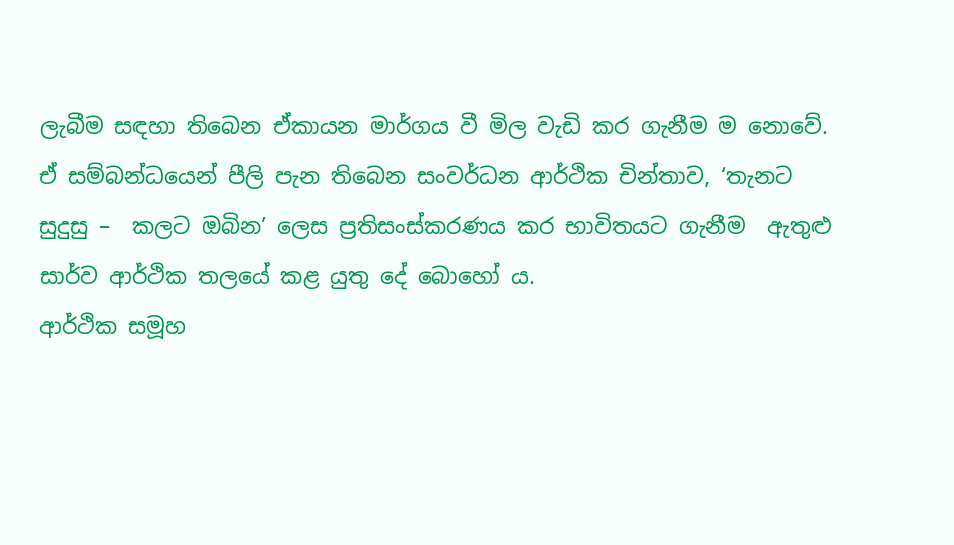ලැබීම සඳහා තිබෙන ඒකායන මාර්ගය වී මිල වැඩි කර ගැනීම ම නොවේ. ඒ සම්බන්ධයෙන් පීලි පැන තිබෙන සංවර්ධන ආර්ථික චින්තාව, ‘තැනට සුදුසු –  කලට ඔබින’ ලෙස ප්‍රතිසංස්කරණය කර භාවිතයට ගැනීම  ඇතුළු සාර්ව ආර්ථික තලයේ කළ යුතු දේ බොහෝ ය.
ආර්ථික සමූහ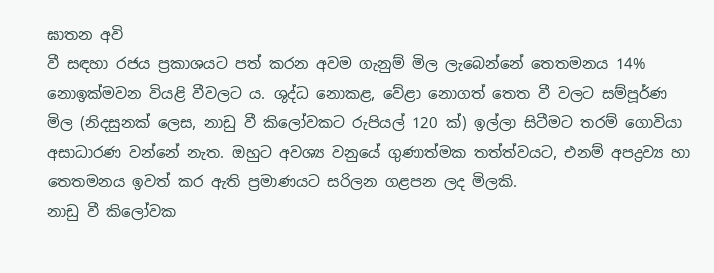ඝාතන අවි
වී සඳහා රජය ප්‍රකාශයට පත් කරන අවම ගැනුම් මිල ලැබෙන්නේ තෙතමනය 14% නොඉක්මවන වියළි වීවලට ය. ශුද්ධ නොකළ, වේළා නොගත් තෙත වී වලට සම්පූර්ණ මිල (නිදසුනක් ලෙස, නාඩු වී කිලෝවකට රුපියල් 120 ක්) ඉල්ලා සිටීමට තරම් ගොවියා අසාධාරණ වන්නේ නැත. ඔහුට අවශ්‍ය වනුයේ ගුණාත්මක තත්ත්වයට, එනම් අපද්‍රව්‍ය හා තෙතමනය ඉවත් කර ඇති ප්‍රමාණයට සරිලන ගළපන ලද මිලකි.
නාඩු වී කිලෝවක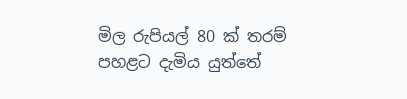මිල රුපියල් 80 ක් තරම් පහළට දැමිය යුත්තේ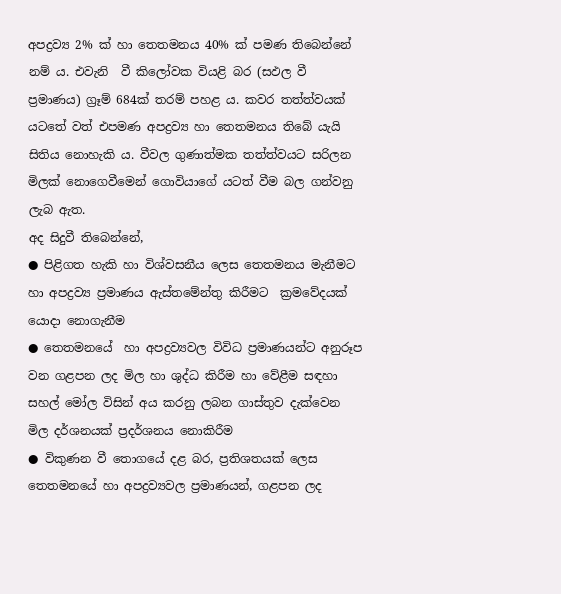අපද්‍රව්‍ය 2% ක් හා තෙතමනය 40% ක් පමණ තිබෙන්නේ නම් ය. එවැනි  වී කිලෝවක වියළි බර (සඵල වී ප්‍රමාණය) ග්‍රෑම් 684ක් තරම් පහළ ය. කවර තත්ත්වයක් යටතේ වත් එපමණ අපද්‍රව්‍ය හා තෙතමනය තිබේ යැයි සිතිය නොහැකි ය. වීවල ගුණාත්මක තත්ත්වයට සරිලන  මිලක් නොගෙවීමෙන් ගොවියාගේ යටත් වීම බල ගන්වනු ලැබ ඇත.
අද සිදුවී තිබෙන්නේ,
● පිළිගත හැකි හා විශ්වසනීය ලෙස තෙතමනය මැනීමට හා අපද්‍රව්‍ය ප්‍රමාණය ඇස්තමේන්තු කිරීමට  ක්‍රමවේදයක් යොදා නොගැනීම
● තෙතමනයේ  හා අපද්‍රව්‍යවල විවිධ ප්‍රමාණයන්ට අනුරූප වන ගළපන ලද මිල හා ශුද්ධ කිරීම හා වේළීම සඳහා සහල් මෝල විසින් අය කරනු ලබන ගාස්තුව දැක්වෙන මිල දර්ශනයක් ප්‍රදර්ශනය නොකිරීම
● විකුණන වී තොගයේ දළ බර, ප්‍රතිශතයක් ලෙස තෙතමනයේ හා අපද්‍රව්‍යවල ප්‍රමාණයන්, ගළපන ලද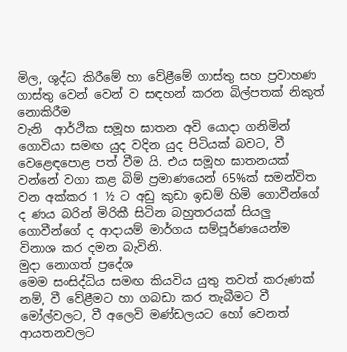මිල, ශුද්ධ කිරීමේ හා වේළීමේ ගාස්තු සහ ප්‍රවාහණ ගාස්තු වෙන් වෙන් ව සඳහන් කරන බිල්පතක් නිකුත් නොකිරීම
වැනි  ආර්ථික සමූහ ඝාතන අවි යොදා ගනිමින් ගොවියා සමඟ යුද වදින යුද පිටියක් බවට, වී වෙළෙඳපොළ පත් වීම යි. එය සමූහ ඝාතනයක් වන්නේ වගා කළ බිම් ප්‍රමාණයෙන් 65%ක් සමන්විත වන අක්කර 1 ½ ට අඩු කුඩා ඉඩම් හිමි ගොවීන්ගේ ද ණය බරින් මිරිකී සිටින බහුතරයක් සියලු‍ ගොවීන්ගේ ද ආදායම් මාර්ගය සම්පූර්ණයෙන්ම විනාශ කර දමන බැවිනි.
මුදා නොගත් ප්‍රදේශ
මෙම සංසිද්ධිය සමඟ කියවිය යුතු තවත් කරුණක් නම්, වී වේළීමට හා ගබඩා කර තැබීමට වී මෝල්වලට, වී අලෙවි මණ්ඩලයට හෝ වෙනත් ආයතනවලට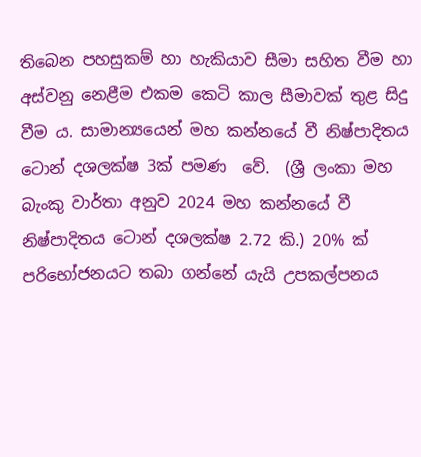තිබෙන පහසුකම් හා හැකියාව සීමා සහිත වීම හා අස්වනු නෙළීම එකම කෙටි කාල සීමාවක් තුළ සිදු වීම ය. සාමාන්‍යයෙන් මහ කන්නයේ වී නිෂ්පාදිතය ටොන් දශලක්ෂ 3ක් පමණ  වේ.  (ශ්‍රී ලංකා මහ බැංකු වාර්තා අනුව 2024 මහ කන්නයේ වී නිෂ්පාදිතය ටොන් දශලක්ෂ 2.72 කි.) 20% ක් පරිභෝජනයට තබා ගන්නේ යැයි උපකල්පනය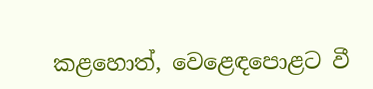කළහොත්, වෙළෙඳපොළට වී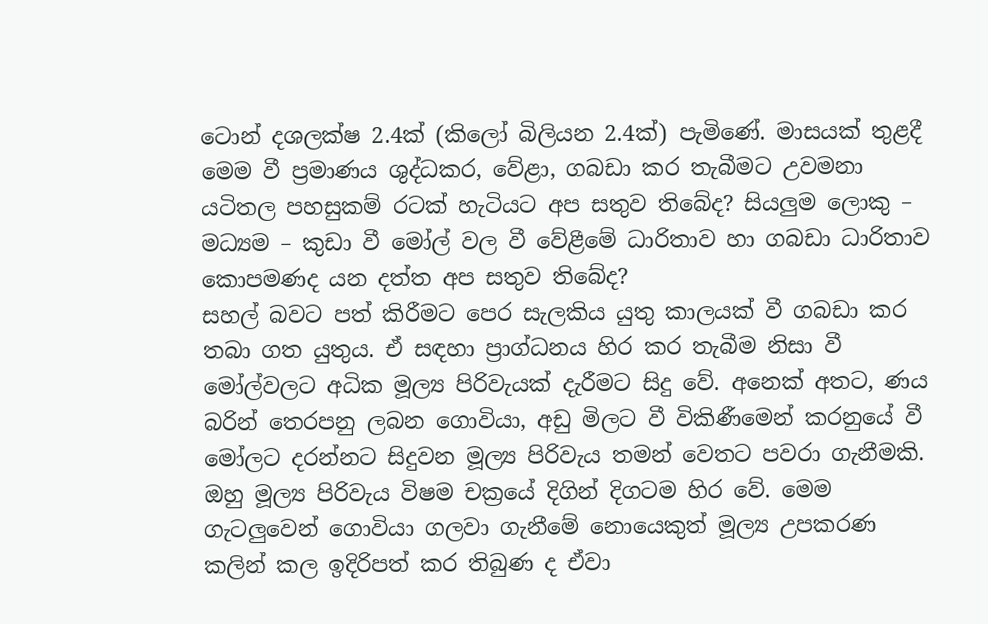ටොන් දශලක්ෂ 2.4ක් (කිලෝ බිලියන 2.4ක්) පැමිණේ. මාසයක් තුළදී මෙම වී ප්‍රමාණය ශුද්ධකර, වේළා, ගබඩා කර තැබීමට උවමනා යටිතල පහසුකම් රටක් හැටියට අප සතුව තිබේද? සියලුම ලොකු – මධ්‍යම – කුඩා වී මෝල් වල වී වේ‌‍‍ළීමේ ධාරිතාව හා ගබඩා ධාරිතාව කොපමණද යන දත්ත අප සතුව තිබේද?
සහල් බවට පත් කිරීමට පෙර සැලකිය යුතු කාලයක් වී ගබඩා කර තබා ගත යුතුය. ඒ සඳහා ප්‍රාග්ධනය හිර කර තැබීම නිසා වී මෝල්වලට අධික මූල්‍ය පිරිවැයක් දැරීමට සිදු වේ. අනෙක් අතට, ණය බරින් තෙරපනු ලබන ගොවියා, අඩු මිලට වී විකිණීමෙන් කරනුයේ වී මෝලට දරන්නට සිදුවන මූල්‍ය පිරිවැය තමන් වෙතට පවරා ගැනීමකි. ඔහු මූල්‍ය පිරිවැය විෂම චක්‍රයේ දිගින් දිගටම හිර වේ. මෙම ගැටලු‍වෙන් ගොවියා ගලවා ගැනීමේ නොයෙකුත් මූල්‍ය උපකරණ කලින් කල ඉදිරිපත් කර තිබුණ ද ඒවා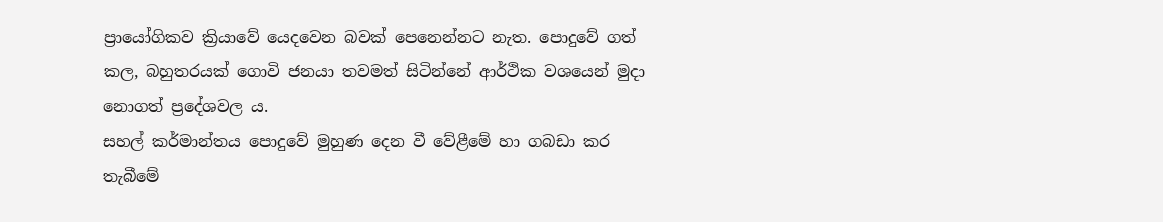ප්‍රායෝගිකව ක්‍රියාවේ යෙදවෙන බවක් පෙනෙන්නට නැත. පොදුවේ ගත් කල, බහුතරයක් ගොවි ජනයා තවමත් සිටින්නේ ආර්ථික වශයෙන් මුදා නොගත් ප්‍රදේශවල ය.
සහල් කර්මාන්තය පොදුවේ මුහුණ දෙන වී වේළීමේ හා ගබඩා කර තැබීමේ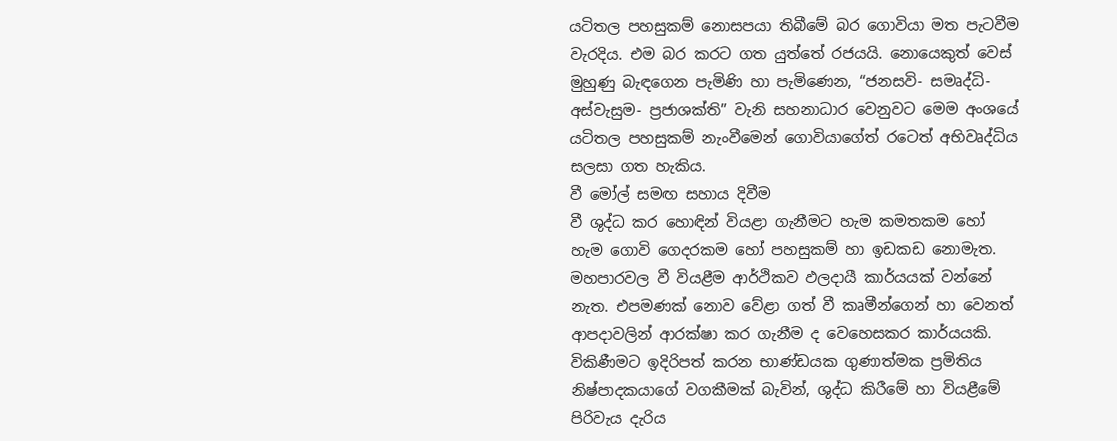යටිතල පහසුකම් නොසපයා තිබීමේ බර ගොවියා මත පැටවීම වැරදිය. එම බර කරට ගත යුත්තේ රජයයි. නොයෙකුත් වෙස් මුහුණු බැඳගෙන පැමිණි හා පැමිණෙන, “ජනසවි- සමෘද්ධි- අස්වැසුම- ප්‍රජාශක්ති” වැනි සහනාධාර වෙනුවට මෙම අංශයේ යටිතල පහසුකම් නැංවීමෙන් ගොවියාගේත් රටෙත් අභිවෘද්ධිය සලසා ගත හැකිය.
වී මෝල් සමඟ සහාය දිවීම
වී ශුද්ධ කර හොඳින් වියළා ගැනීමට හැම කමතකම හෝ හැම ගොවි ගෙදරකම හෝ පහසුකම් හා ඉඩකඩ නොමැත. මහපාරවල වී වියළීම ආර්ථිකව ඵලදායී කාර්යයක් වන්නේ නැත. එපමණක් නොව වේළා ගත් වී කෘමීන්ගෙන් හා වෙනත් ආපදාවලින් ආරක්ෂා කර ගැනීම ද වෙහෙසකර කාර්යයකි.
විකිණීමට ඉදිරිපත් කරන භාණ්ඩයක ගුණාත්මක ප්‍රමිතිය නිෂ්පාදකයාගේ වගකීමක් බැවින්, ශුද්ධ කිරීමේ හා වියළීමේ පිරිවැය දැරිය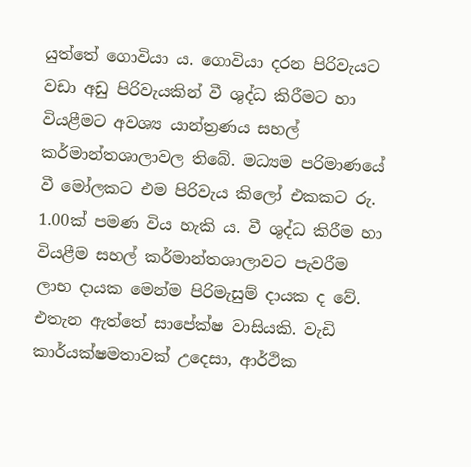යුත්තේ ගොවියා ය. ගොවියා දරන පිරිවැයට වඩා අඩු පිරිවැයකින් වී ශුද්ධ කිරීමට හා වියළීමට අවශ්‍ය යාන්ත්‍රණය සහල් කර්මාන්තශාලාවල තිබේ. මධ්‍යම පරිමාණයේ වී මෝලකට එම පිරිවැය කිලෝ එකකට රු. 1.00ක් පමණ විය හැකි ය. වී ශුද්ධ කිරීම හා වියළීම සහල් කර්මාන්තශාලාවට පැවරීම ලාභ දායක මෙන්ම පිරිමැසුම් දායක ද වේ. එතැන ඇත්තේ සාපේක්ෂ වාසියකි. වැඩි කාර්යක්ෂමතාවක් උදෙසා, ආර්ථික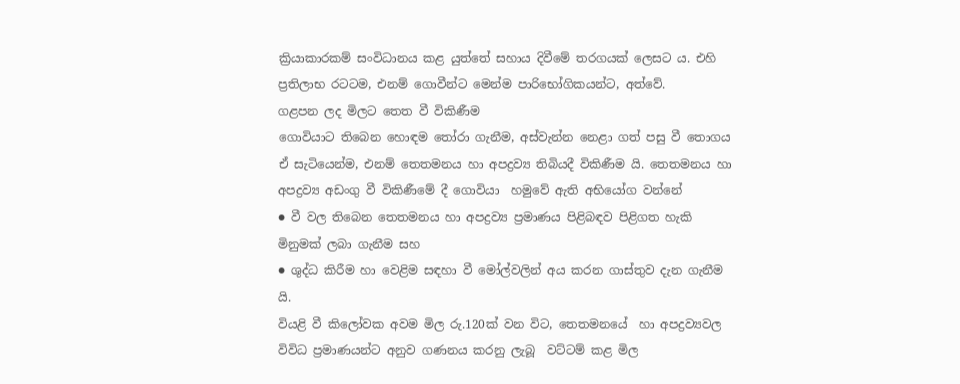ක්‍රියාකාරකම් සංවිධානය කළ යුත්තේ සහාය දිවීමේ තරගයක් ලෙසට ය. එහි ප්‍රතිලාභ රටටම, එනම් ගොවීන්ට මෙන්ම පාරිභෝගිකයන්ට, අත්වේ.
ගළපන ලද මිලට තෙත වී විකිණීම
ගොවියාට තිබෙන හොඳම තෝරා ගැනීම, අස්වැන්න නෙළා ගත් පසු වී තොගය ඒ සැටියෙන්ම, එනම් තෙතමනය හා අපද්‍රව්‍ය තිබියදී විකිණීම යි. තෙතමනය හා අපද්‍රව්‍ය අඩංගු වී විකිණීමේ දී ගොවියා  හමුවේ ඇති අභියෝග වන්නේ
● වී වල තිබෙන තෙතමනය හා අපද්‍රව්‍ය ප්‍රමාණය පිළිබඳව පිළිගත හැකි මිනුමක් ලබා ගැනීම සහ
● ශුද්ධ කිරීම හා වෙළිම සඳහා වී මෝල්වලින් අය කරන ගාස්තුව දැන ගැනීම යි.
වියළි වී කිලෝවක අවම මිල රු.120ක් වන විට, තෙතමනයේ  හා අපද්‍රව්‍යවල විවිධ ප්‍රමාණයන්ට අනුව ගණනය කරනු ලැබූ  වට්ටම් කළ මිල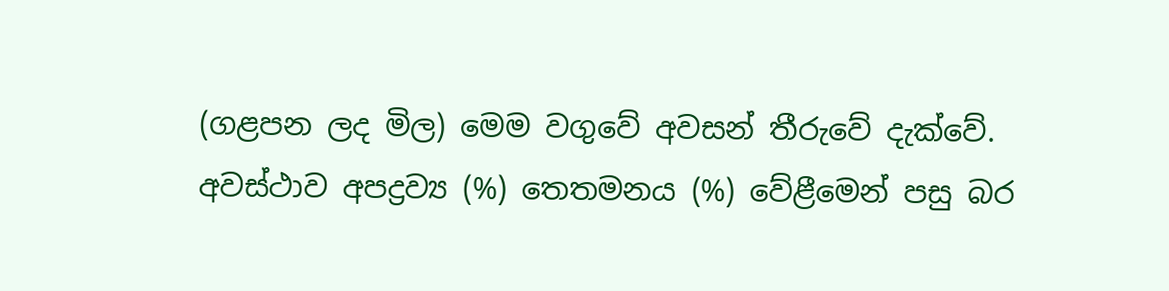(ගළපන ලද මිල) මෙම වගුවේ අවසන් තීරුවේ දැක්වේ.
අවස්ථාව අපද්‍රව්‍ය (%) තෙතමනය (%) වේළීමෙන් පසු බර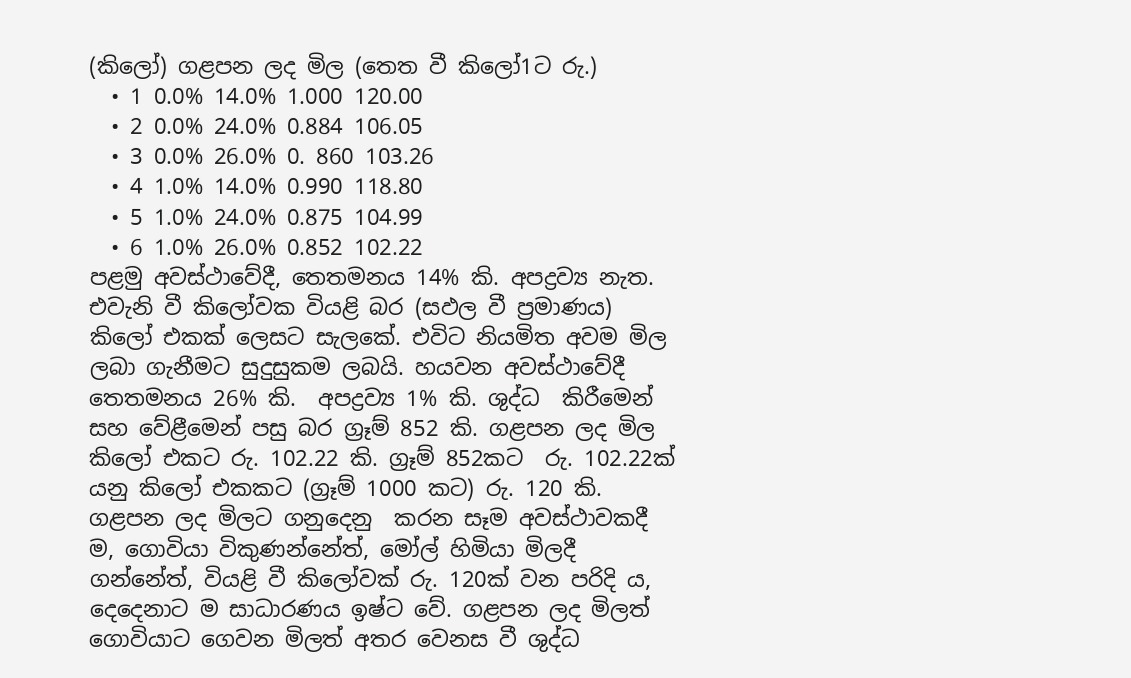(කිලෝ) ගළපන ලද මිල (තෙත වී කිලෝ1ට රු.)
  • 1 0.0% 14.0% 1.000 120.00
  • 2 0.0% 24.0% 0.884 106.05
  • 3 0.0% 26.0% 0. 860 103.26
  • 4 1.0% 14.0% 0.990 118.80
  • 5 1.0% 24.0% 0.875 104.99
  • 6 1.0% 26.0% 0.852 102.22
පළමු අවස්ථාවේදී, තෙතමනය 14% කි. අපද්‍රව්‍ය නැත. එවැනි වී කිලෝවක වියළි බර (සඵල වී ප්‍රමාණය) කිලෝ එකක් ලෙසට සැලකේ. එවිට නියමිත අවම මිල ලබා ගැනීමට සුදුසුකම ලබයි. හයවන අවස්ථාවේදී තෙතමනය 26% කි.  අපද්‍රව්‍ය 1% කි. ශුද්ධ  කිරීමෙන් සහ වේළීමෙන් පසු බර ග්‍රෑම් 852 කි. ගළපන ලද මිල කිලෝ එකට රු. 102.22 කි. ග්‍රෑම් 852කට  රු. 102.22ක් යනු කිලෝ එකකට (ග්‍රෑම් 1000 කට) රු. 120 කි. ගළපන ලද මිලට ගනුදෙනු  කරන සෑම අවස්ථාවකදී ම, ගොවියා විකුණන්නේත්, මෝල් හිමියා මිලදී ගන්නේත්, වියළි වී කිලෝවක් රු. 120ක් වන පරිදි ය, දෙදෙනාට ම සාධාරණය ඉෂ්ට වේ. ගළපන ලද මිලත් ගොවියාට ගෙවන මිලත් අතර වෙනස වී ශුද්ධ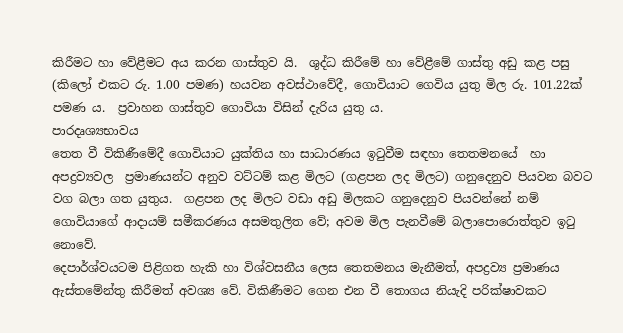කිරීමට හා වේළීමට අය කරන ගාස්තුව යි.  ශුද්ධ කිරීමේ හා වේළීමේ ගාස්තු අඩු කළ පසු  (කිලෝ එකට රු. 1.00 පමණ) හයවන අවස්ථාවේදී, ගොවියාට ගෙවිය යුතු මිල රු. 101.22ක් පමණ ය.  ප්‍රවාහන ගාස්තුව ගොවියා විසින් දැරිය යුතු ය.
පාරදෘශ්‍යභාවය
තෙත වී විකිණීමේදී ගොවියාට යුක්තිය හා සාධාරණය ඉටුවීම සඳහා තෙතමනයේ  හා අපද්‍රව්‍යවල  ප්‍රමාණයන්ට අනුව වට්ටම් කළ මිලට (ගළපන ලද මිලට) ගනුදෙනුව පියවන බවට වග බලා ගත යුතුය.  ගළපන ලද මිලට වඩා අඩු මිලකට ගනුදෙනුව පියවන්නේ නම්  ගොවියාගේ ආදායම් සමීකරණය අසමතුලිත වේ; අවම මිල පැනවීමේ බලාපොරොත්තුව ඉටු නොවේ.
දෙපාර්ශ්වයටම පිළිගත හැකි හා විශ්වසනීය ලෙස තෙතමනය මැනීමත්, අපද්‍රව්‍ය ප්‍රමාණය ඇස්තමේන්තු කිරීමත් අවශ්‍ය වේ. විකිණීමට ගෙන එන වී තොගය නියැදි පරික්ෂාවකට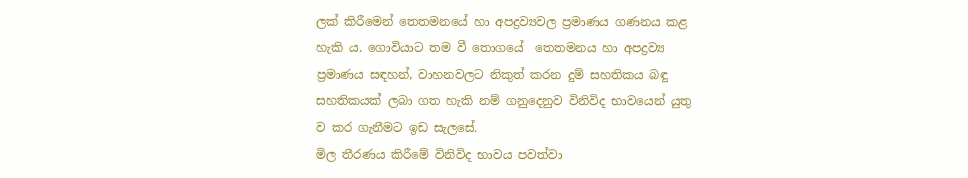ලක් කිරීමෙන් තෙතමනයේ හා අපද්‍රව්‍යවල ප්‍රමාණය ගණනය කළ හැකි ය. ගොවියාට තම වී තොගයේ  තෙතමනය හා අපද්‍රව්‍ය ප්‍රමාණය සඳහන්, වාහනවලට නිකුත් කරන දුම් සහතිකය බඳු සහතිකයක් ලබා ගත හැකි නම් ගනුදෙනුව විනිවිද භාවයෙන් යුතු ව කර ගැනීමට ඉඩ සැලසේ.
මිල තීරණය කිරීමේ විනිවිද භාවය පවත්වා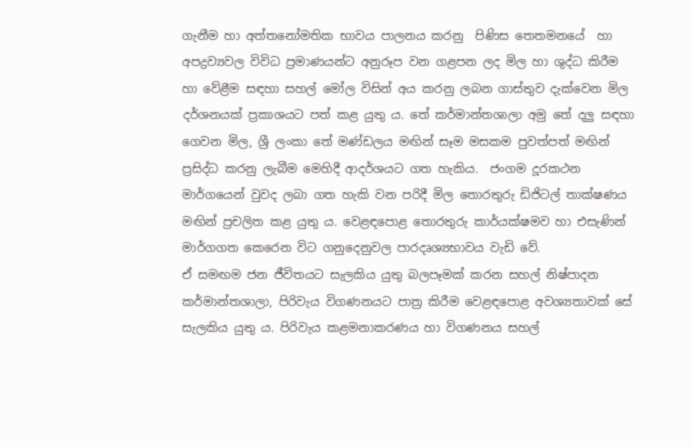ගැනීම හා අත්තනෝමතික භාවය පාලනය කරනු  පිණිස තෙතමනයේ  හා අපද්‍රව්‍යවල විවිධ ප්‍රමාණයන්ට අනුරූප වන ගළපන ලද මිල හා ශුද්ධ කිරීම හා වේළීම සඳහා සහල් මෝල විසින් අය කරනු ලබන ගාස්තුව දැක්වෙන මිල දර්ශනයක් ප්‍රකාශයට පත් කළ යුතු ය. තේ කර්මාන්තශාලා අමු තේ දලු සඳහා ගෙවන මිල, ශ්‍රී ලංකා තේ මණ්ඩලය මඟින් සෑම මසකම පුවත්පත් මඟින් ප්‍රසිද්ධ කරනු ලැබීම මෙහිදී ආදර්ශයට ගත හැකිය.  ජංගම දූරකථන මාර්ගයෙන් වුවද ලබා ගත හැකි වන පරිදී මිල තොරතුරු ඩිජිටල් තාක්ෂණය මඟින් ප්‍රචලිත කළ යුතු ය. වෙළඳපොළ තොරතුරු කාර්යක්ෂමව හා එසැණින් මාර්ගගත කෙරෙන විට ගනුදෙනුවල පාරදෘශ්‍යභාවය වැඩි වේ.
ඒ සමඟම ජන ජීවිතයට සැලකිය යුතු බලපෑමක් කරන සහල් නිෂ්පාදන කර්මාන්තශාලා, පිරිවැය විගණනයට පාත්‍ර කිරීම වෙළඳපොළ අවශ්‍යතාවක් සේ සැලකිය යුතු ය. පිරිවැය කළමනාකරණය හා විගණනය සහල්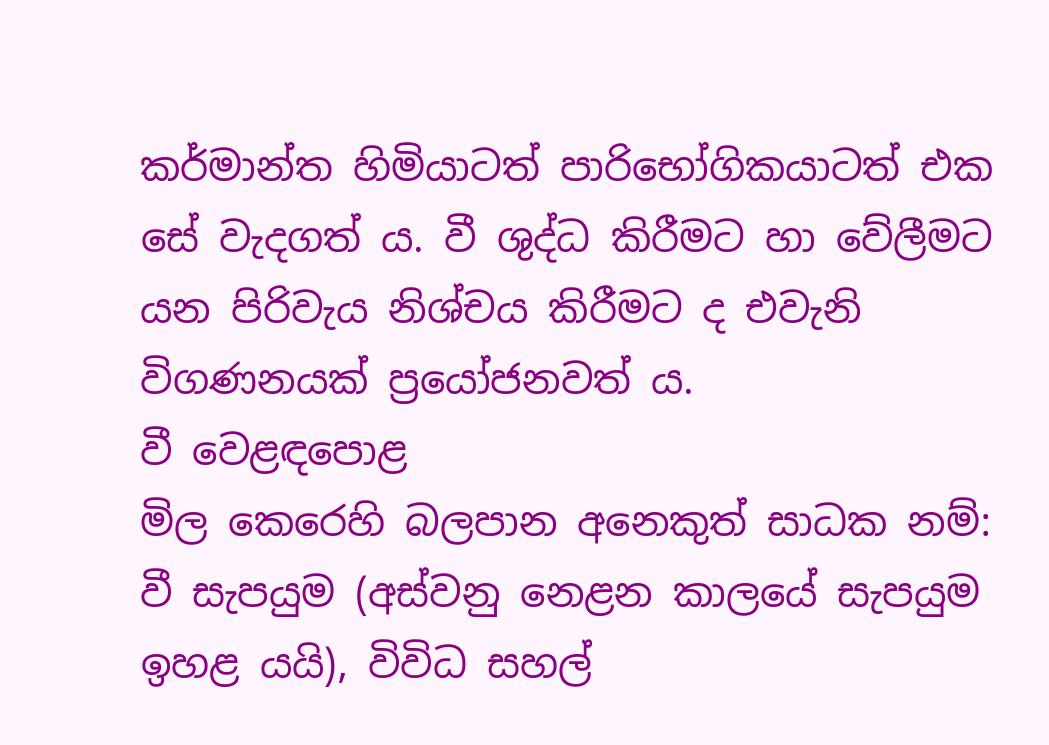කර්මාන්ත හිමියාටත් පාරිභෝගිකයාටත් එක සේ වැදගත් ය. වී ශුද්ධ කිරීමට හා වේලීමට යන පිරිවැය නිශ්චය කිරීමට ද එවැනි විගණනයක් ප්‍රයෝජනවත් ය.
වී වෙළඳපොළ
මිල කෙරෙහි බලපාන අනෙකුත් සාධක නම්: වී සැපයුම (අස්වනු නෙළන කාලයේ සැපයුම ඉහළ යයි), විවිධ සහල්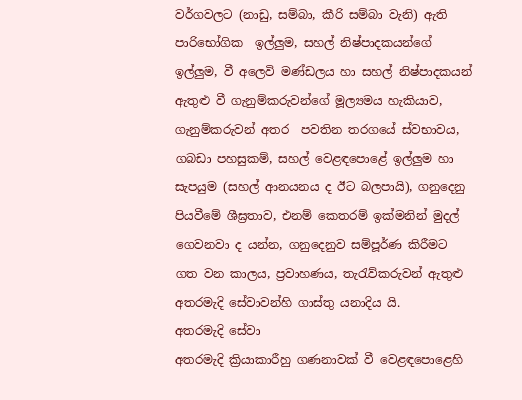වර්ගවලට (නාඩු, සම්බා, කීරි සම්බා වැනි) ඇති  පාරිභෝගික  ඉල්ලු‍ම, සහල් නිෂ්පාදකයන්ගේ ඉල්ලු‍ම, වී අලෙවි මණ්ඩලය හා සහල් නිෂ්පාදකයන් ඇතුළු වී ගැනුම්කරුවන්ගේ මූල්‍යමය හැකියාව, ගැනුම්කරුවන් අතර  පවතින තරගයේ ස්වභාවය, ගබඩා පහසුකම්, සහල් වෙළඳපොළේ ඉල්ලු‍ම හා සැපයුම (සහල් ආනයනය ද ඊට බලපායි), ගනුදෙනු පියවීමේ ශීඝ්‍රතාව, එනම් කෙතරම් ඉක්මනින් මුදල් ගෙවනවා ද යන්න, ගනුදෙනුව සම්පූර්ණ කිරීමට ගත වන කාලය, ප්‍රවාහණය, තැරැව්කරුවන් ඇතුළු අතරමැදි සේවාවන්හි ගාස්තු යනාදිය යි.
අතරමැදි සේවා
අතරමැදි ක්‍රියාකාරීහු ගණනාවක් වී වෙළඳපොළෙහි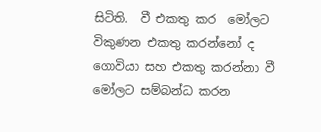සිටිති.  වී එකතු කර  මෝලට විකුණන එකතු කරන්නෝ ද ගොවියා සහ එකතු කරන්නා වී මෝලට සම්බන්ධ කරන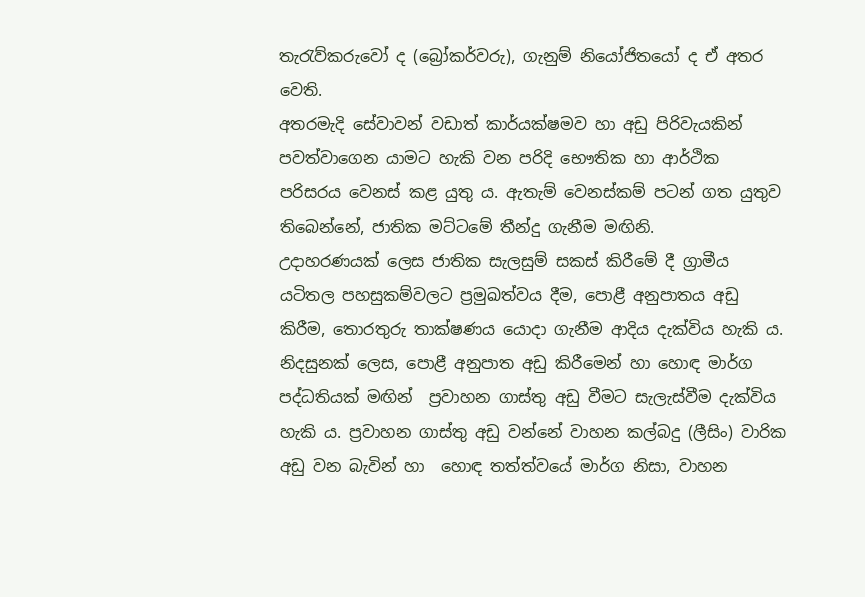තැරැව්කරුවෝ ද (බ්‍රෝකර්වරු), ගැනුම් නියෝජිතයෝ ද ඒ අතර වෙති.
අතරමැදි සේවාවන් වඩාත් කාර්යක්ෂමව හා අඩු පිරිවැයකින් පවත්වාගෙන යාමට හැකි වන පරිදි භෞතික හා ආර්ථික පරිසරය වෙනස් කළ යුතු ය. ඇතැම් වෙනස්කම් පටන් ගත යුතුව  තිබෙන්නේ, ජාතික මට්ටමේ තීන්දු ගැනීම මඟිනි.
උදාහරණයක් ලෙස ජාතික සැලසුම් සකස් කිරීමේ දී ග්‍රාමීය යටිතල පහසුකම්වලට ප්‍රමුඛත්වය දීම, පොළී අනුපාතය අඩු කිරීම, තොරතුරු තාක්ෂණය යොදා ගැනීම ආදිය දැක්විය හැකි ය. නිදසුනක් ලෙස, පොළී අනුපාත අඩු කිරීමෙන් හා හොඳ මාර්ග පද්ධතියක් මඟින්  ප්‍රවාහන ගාස්තු අඩු වීමට සැලැස්වීම දැක්විය හැකි ය. ප්‍රවාහන ගාස්තු අඩු වන්නේ වාහන කල්බදු (ලීසිං) වාරික අඩු වන බැවින් හා  හොඳ තත්ත්වයේ මාර්ග නිසා, වාහන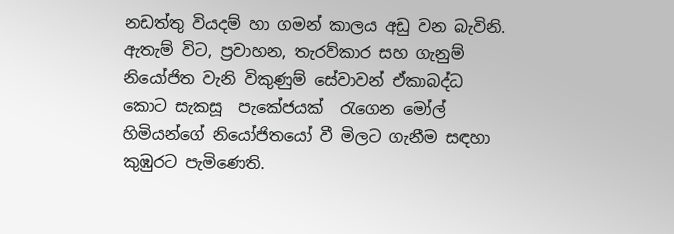නඩත්තු වියදම් හා ගමන් කාලය අඩු වන බැවිනි.
ඇතැම් විට, ප්‍රවාහන, තැරව්කාර සහ ගැනුම් නියෝජිත වැනි විකුණුම් සේවාවන් ඒකාබද්ධ කොට සැකසූ  පැකේජයක්  රැගෙන මෝල් හිමියන්ගේ නියෝජිතයෝ වී මිලට ගැනීම සඳහා කුඹුරට පැමිණෙති.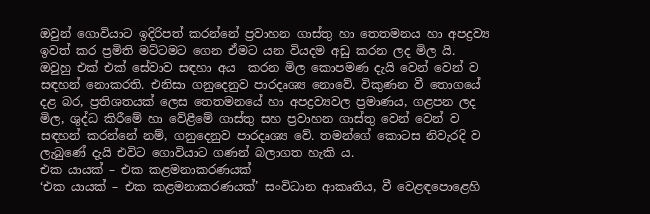ඔවුන් ගොවියාට ඉදිරිපත් කරන්නේ ප්‍රවාහන ගාස්තු හා තෙතමනය හා අපද්‍රව්‍ය ඉවත් කර ප්‍රමිති මට්ටමට ගෙන ඒමට යන වියදම අඩු කරන ලද මිල යි. ඔවුහු එක් එක් සේවාව සඳහා අය  කරන මිල කොපමණ දැයි වෙන් වෙන් ව සඳහන් නොකරති. එනිසා ගනුදෙනුව පාරදෘශ්‍ය නොවේ. විකුණන වී තොගයේ දළ බර, ප්‍රතිශතයක් ලෙස තෙතමනයේ හා අපද්‍රව්‍යවල ප්‍රමාණය, ගළපන ලද මිල, ශුද්ධ කිරීමේ හා වේළීමේ ගාස්තු සහ ප්‍රවාහන ගාස්තු වෙන් වෙන් ව සඳහන් කරන්නේ නම්, ගනුදෙනුව පාරදෘශ්‍ය වේ. තමන්ගේ කොටස නිවැරදි ව ලැබුණේ දැයි එවිට ගොවියාට ගණන් බලාගත හැකි ය.
එක යායක් – එක කළමනාකරණයක්
‘එක යායක් – එක කළමනාකරණයක්’ සංවිධාන ආකෘතිය, වී වෙළඳපොළෙහි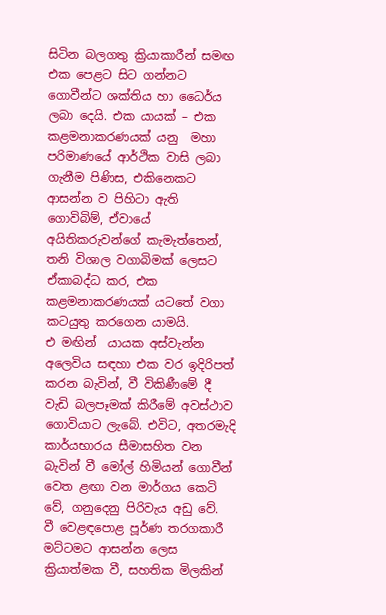සිටින බලගතු ක්‍රියාකාරීන් සමඟ එක පෙළට සිට ගන්නට ගොවීන්ට ශක්තිය හා ධෛර්ය ලබා දෙයි. එක යායක් – එක කළමනාකරණයක් යනු  මහා පරිමාණයේ ආර්ථික වාසි ලබා ගැනීම පිණිස, එකිනෙකට ආසන්න ව පිහිටා ඇති  ගොවිබිම්, ඒවායේ අයිතිකරුවන්ගේ කැමැත්තෙන්, තනි විශාල වගාබිමක් ලෙසට ඒකාබද්ධ කර, එක කළමනාකරණයක් යටතේ වගා කටයුතු කරගෙන යාමයි.
එ මඟින්  යායක අස්වැන්න අලෙවිය සඳහා එක වර ඉදිරිපත් කරන බැවින්, වී විකිණීමේ දී වැඩි බලපෑමක් කිරීමේ අවස්ථාව ගොවියාට ලැබේ. එවිට, අතරමැදි කාර්යභාරය සීමාසහිත වන බැවින් වී මෝල් හිමියන් ගොවීන් වෙත ළඟා වන මාර්ගය කෙටි වේ, ගනුදෙනු පිරිවැය අඩු වේ.  වී වෙළඳපොළ පූර්ණ තරගකාරී මට්ටමට ආසන්න ලෙස ක්‍රියාත්මක වී, සහතික මිලකින්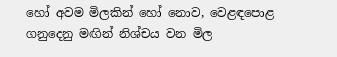හෝ අවම මිලකින් හෝ නොව, වෙළඳපොළ ගනුදෙනු මඟින් නිශ්චය වන මිල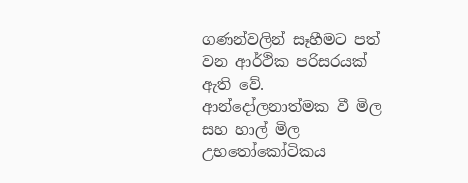ගණන්වලින් සෑහීමට පත් වන ආර්ථික පරිසරයක් ඇති වේ.  ආන්දෝලනාත්මක වී මිල සහ හාල් මිල උභතෝකෝටිකය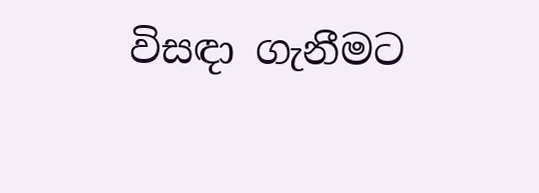විසඳා ගැනීමට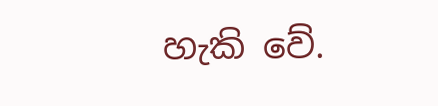හැකි වේ.